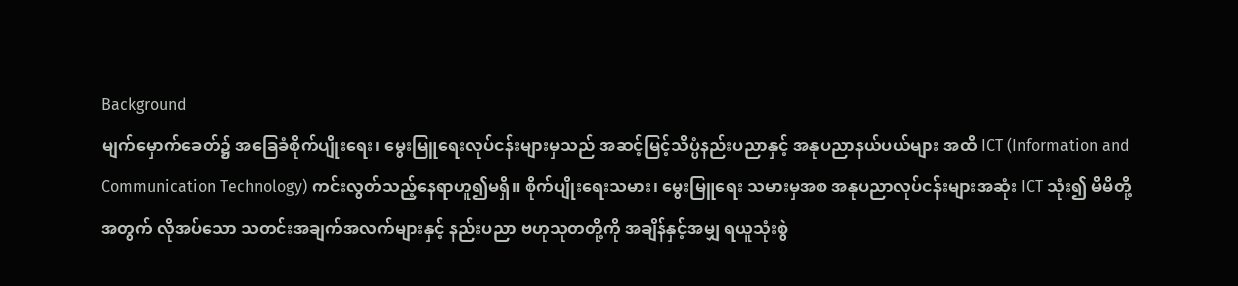Background
မျက်မှောက်ခေတ်၌ အခြေခံစိုက်ပျိုးရေး၊ မွေးမြူရေးလုပ်ငန်းများမှသည် အဆင့်မြင့်သိပ္ပံနည်းပညာနှင့် အနုပညာနယ်ပယ်များ အထိ ICT (Information and Communication Technology) ကင်းလွတ်သည့်နေရာဟူ၍မရှိ။ စိုက်ပျိုးရေးသမား၊ မွေးမြူရေး သမားမှအစ အနုပညာလုပ်ငန်းများအဆုံး ICT သုံး၍ မိမိတို့အတွက် လိုအပ်သော သတင်းအချက်အလက်များနှင့် နည်းပညာ ဗဟုသုတတို့ကို အချိန်နှင့်အမျှ ရယူသုံးစွဲ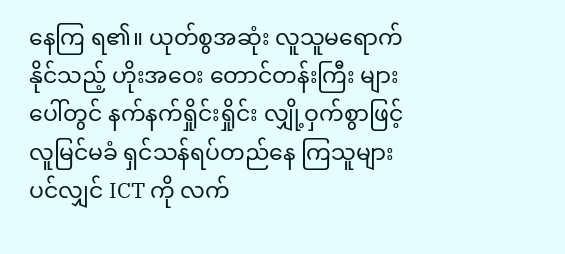နေကြ ရ၏။ ယုတ်စွအဆုံး လူသူမရောက် နိုင်သည့် ဟိုးအဝေး တောင်တန်းကြီး များ ပေါ်တွင် နက်နက်ရှိုင်းရှိုင်း လျှို့ဝှက်စွာဖြင့် လူမြင်မခံ ရှင်သန်ရပ်တည်နေ ကြသူများပင်လျှင် ICT ကို လက်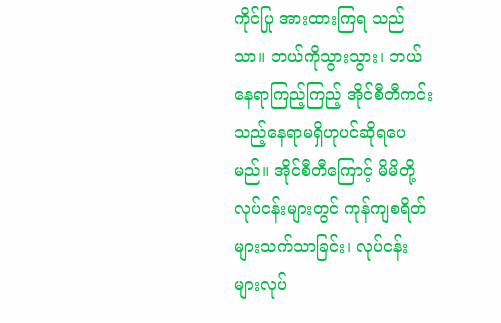ကိုင်ပြု အားထားကြရ သည်သာ။ ဘယ်ကိုသွားသွား၊ ဘယ်နေရာကြည့်ကြည့် အိုင်စီတီကင်းသည့်နေရာမရှိဟုပင်ဆိုရပေမည်။ အိုင်စီတီကြောင့် မိမိတို့လုပ်ငန်းများတွင် ကုန်ကျစရိတ်များသက်သာခြင်း၊ လုပ်ငန်းများလုပ်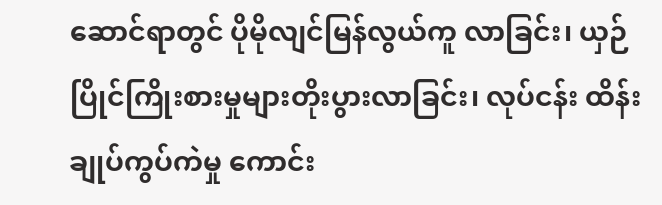ဆောင်ရာတွင် ပိုမိုလျင်မြန်လွယ်ကူ လာခြင်း၊ ယှဉ်ပြိုင်ကြိုးစားမှုများတိုးပွားလာခြင်း၊ လုပ်ငန်း ထိန်းချုပ်ကွပ်ကဲမှု ကောင်း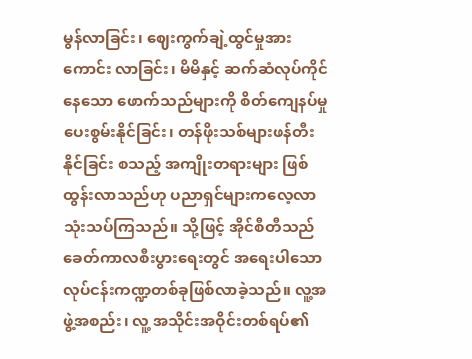မွန်လာခြင်း၊ ဈေးကွက်ချဲ့ထွင်မှုအားကောင်း လာခြင်း၊ မိမိနှင့် ဆက်ဆံလုပ်ကိုင်နေသော ဖောက်သည်များကို စိတ်ကျေနပ်မှုပေးစွမ်းနိုင်ခြင်း၊ တန်ဖိုးသစ်များဖန်တီးနိုင်ခြင်း စသည့် အကျိုးတရားများ ဖြစ်ထွန်းလာသည်ဟု ပညာရှင်များကလေ့လာသုံးသပ်ကြသည်။ သို့ဖြင့် အိုင်စီတီသည် ခေတ်ကာလစီးပွားရေးတွင် အရေးပါသော လုပ်ငန်းကဏ္ဍတစ်ခုဖြစ်လာခဲ့သည်။ လူ့အဖွဲ့အစည်း၊ လူ့ အသိုင်းအဝိုင်းတစ်ရပ်၏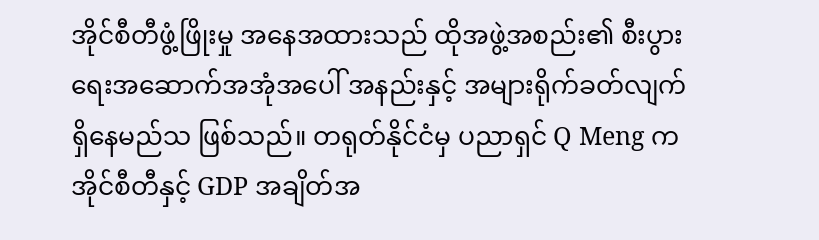အိုင်စီတီဖွံ့ဖြိုးမှု အနေအထားသည် ထိုအဖွဲ့အစည်း၏ စီးပွားရေးအဆောက်အအုံအပေါ် အနည်းနှင့် အများရိုက်ခတ်လျက်ရှိနေမည်သ ဖြစ်သည်။ တရုတ်နိုင်ငံမှ ပညာရှင် Q Meng က အိုင်စီတီနှင့် GDP အချိတ်အ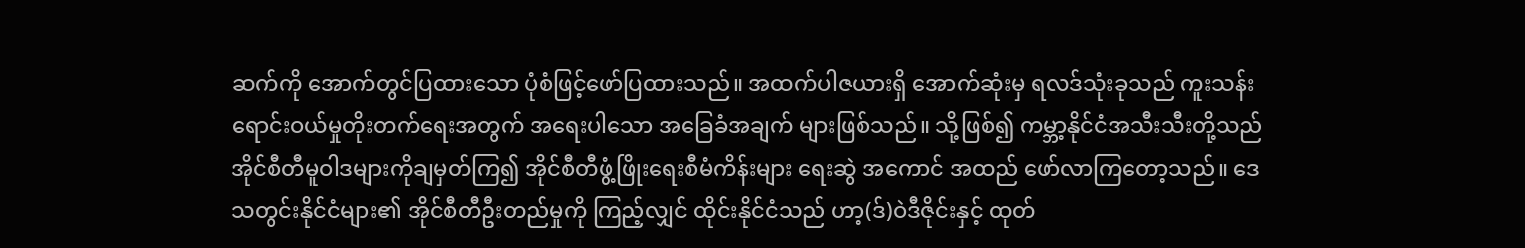ဆက်ကို အောက်တွင်ပြထားသော ပုံစံဖြင့်ဖော်ပြထားသည်။ အထက်ပါဇယားရှိ အောက်ဆုံးမှ ရလဒ်သုံးခုသည် ကူးသန်းရောင်းဝယ်မှုတိုးတက်ရေးအတွက် အရေးပါသော အခြေခံအချက် များဖြစ်သည်။ သို့ဖြစ်၍ ကမ္ဘာ့နိုင်ငံအသီးသီးတို့သည် အိုင်စီတီမူဝါဒများကိုချမှတ်ကြ၍ အိုင်စီတီဖွံ့ဖြိုးရေးစီမံကိန်းများ ရေးဆွဲ အကောင် အထည် ဖော်လာကြတော့သည်။ ဒေသတွင်းနိုင်ငံများ၏ အိုင်စီတီဦးတည်မှုကို ကြည့်လျှင် ထိုင်းနိုင်ငံသည် ဟာ့(ဒ်)ဝဲဒီဇိုင်းနှင့် ထုတ်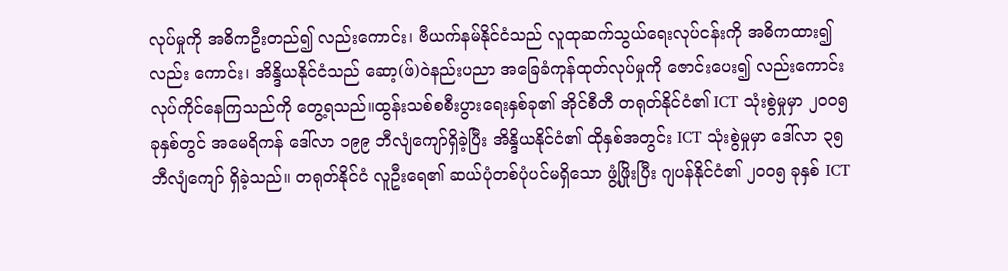လုပ်မှုကို အဓိကဦးတည်၍ လည်းကောင်း၊ ဗီယက်နမ်နိုင်ငံသည် လူထုဆက်သွယ်ရေးလုပ်ငန်းကို အဓိကထား၍ လည်း ကောင်း၊ အိန္ဒိယနိုင်ငံသည် ဆော့(ဖ်)ဝဲနည်းပညာ အခြေခံကုန်ထုတ်လုပ်မှုကို ဇောင်းပေး၍ လည်းကောင်း လုပ်ကိုင်နေကြသည်ကို တွေ့ရသည်။ထွန်းသစ်စစီးပွားရေးနှစ်ခု၏ အိုင်စီတီ တရုတ်နိုင်ငံ၏ ICT သုံးစွဲမှုမှာ ၂၀၀၅ ခုနှစ်တွင် အမေရိကန် ဒေါ်လာ ၁၉၉ ဘီလျံကျော်ရှိခဲ့ပြီး အိန္ဒိယနိုင်ငံ၏ ထိုနှစ်အတွင်း ICT သုံးစွဲမှုမှာ ဒေါ်လာ ၃၅ ဘီလျံကျော် ရှိခဲ့သည်။ တရုတ်နိုင်ငံ လူဦးရေ၏ ဆယ်ပုံတစ်ပုံပင်မရှိသော ဖွံ့ဖြိုးပြီး ဂျပန်နိုင်ငံ၏ ၂၀၀၅ ခုနှစ် ICT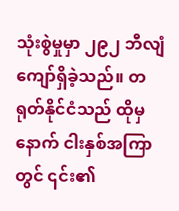သုံးစွဲမှုမှာ ၂၉၂ ဘီလျံကျော်ရှိခဲ့သည်။ တရုတ်နိုင်ငံသည် ထိုမှနောက် ငါးနှစ်အကြာတွင် ၎င်း၏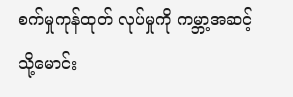စက်မှုကုန်ထုတ် လုပ်မှုကို ကမ္ဘာ့အဆင့်သို့မောင်း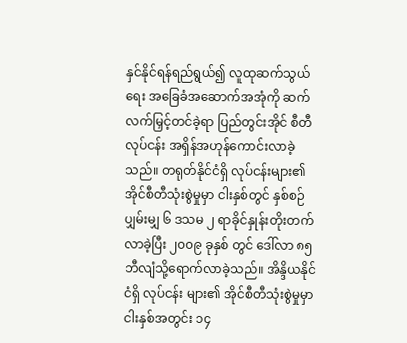နှင်နိုင်ရန်ရည်ရွယ်၍ လူထုဆက်သွယ်ရေး အခြေခံအဆောက်အအုံကို ဆက်လက်မြှင့်တင်ခဲ့ရာ ပြည်တွင်းအိုင် စီတီလုပ်ငန်း အရှိန်အဟုန်ကောင်းလာခဲ့သည်။ တရုတ်နိုင်ငံရှိ လုပ်ငန်းများ၏ အိုင်စီတီသုံးစွဲမှုမှာ ငါးနှစ်တွင် နှစ်စဉ်ပျှမ်းမျှ ၆ ဒသမ ၂ ရာခိုင်နှုန်းတိုးတက်လာခဲ့ပြီး ၂၀၀၉ ခုနှစ် တွင် ဒေါ်လာ ၈၅ဘီလျံသို့ရောက်လာခဲ့သည်။ အိန္ဒိယနိုင်ငံရှိ လုပ်ငန်း များ၏ အိုင်စီတီသုံးစွဲမှုမှာ ငါးနှစ်အတွင်း ၁၄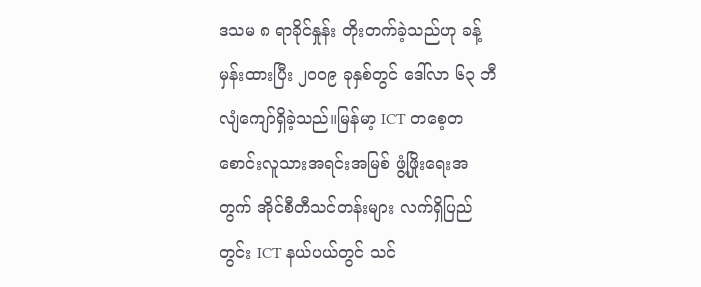ဒသမ ၈ ရာခိုင်နှုန်း တိုးတက်ခဲ့သည်ဟု ခန့်မှန်းထားပြီး ၂၀၀၉ ခုနှစ်တွင် ဒေါ်လာ ၆၃ ဘီလျံကျော်ရှိခဲ့သည်။မြန်မာ့ ICT တစေ့တစောင်းလူသားအရင်းအမြစ် ဖွံ့ဖြိုးရေးအတွက် အိုင်စီတီသင်တန်းများ လက်ရှိပြည်တွင်း ICT နယ်ပယ်တွင် သင်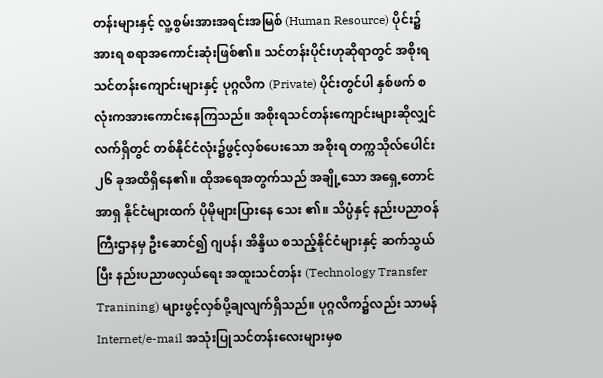တန်းများနှင့် လူ့စွမ်းအားအရင်းအမြစ် (Human Resource) ပိုင်း၌ အားရ စရာအကောင်းဆုံးဖြစ်၏။ သင်တန်းပိုင်းဟုဆိုရာတွင် အစိုးရသင်တန်းကျောင်းများနှင့် ပုဂ္ဂလိက (Private) ပိုင်းတွင်ပါ နှစ်ဖက် စလုံးကအားကောင်းနေကြသည်။ အစိုးရသင်တန်းကျောင်းများဆိုလျှင် လက်ရှိတွင် တစ်နိုင်ငံလုံး၌ဖွင့်လှစ်ပေးသော အစိုးရ တက္ကသိုလ်ပေါင်း ၂၆ ခုအထိရှိနေ၏။ ထိုအရေအတွက်သည် အချို့သော အရှေ့တောင်အာရှ နိုင်ငံများထက် ပိုမိုများပြားနေ သေး ၏။ သိပ္ပံနှင့် နည်းပညာဝန်ကြီးဌာနမှ ဦးဆောင်၍ ဂျပန်၊ အိန္ဒိယ စသည့်နိုင်ငံများနှင့် ဆက်သွယ်ပြီး နည်းပညာဖလှယ်ရေး အထူးသင်တန်း (Technology Transfer Tranining) များဖွင့်လှစ်ပို့ချလျက်ရှိသည်။ ပုဂ္ဂလိက၌လည်း သာမန် Internet/e-mail အသုံးပြုသင်တန်းလေးများမှစ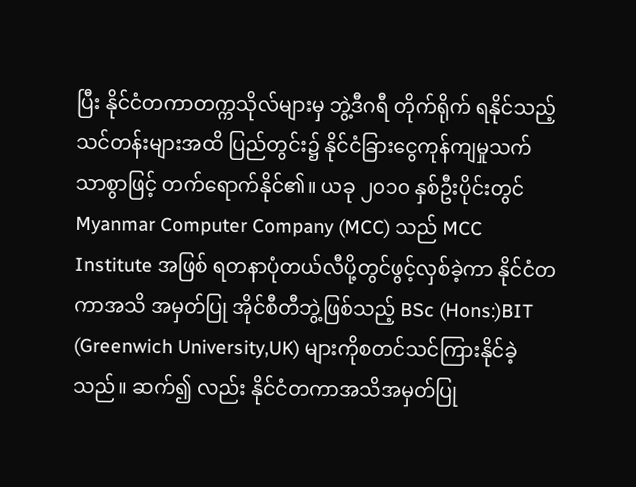ပြီး နိုင်ငံတကာတက္ကသိုလ်များမှ ဘွဲ့ဒီဂရီ တိုက်ရိုက် ရနိုင်သည့် သင်တန်းများအထိ ပြည်တွင်း၌ နိုင်ငံခြားငွေကုန်ကျမှုသက်သာစွာဖြင့် တက်ရောက်နိုင်၏။ ယခု ၂၀၁၀ နှစ်ဦးပိုင်းတွင် Myanmar Computer Company (MCC) သည် MCC Institute အဖြစ် ရတနာပုံတယ်လီပို့တွင်ဖွင့်လှစ်ခဲ့ကာ နိုင်ငံတကာအသိ အမှတ်ပြု အိုင်စီတီဘွဲ့ဖြစ်သည့် BSc (Hons:)BIT (Greenwich University,UK) များကိုစတင်သင်ကြားနိုင်ခဲ့သည်။ ဆက်၍ လည်း နိုင်ငံတကာအသိအမှတ်ပြု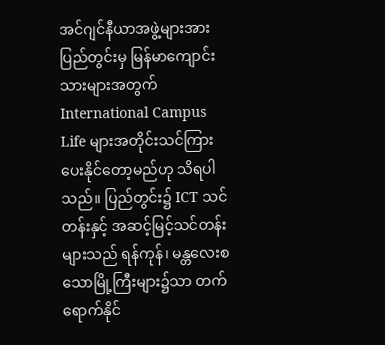အင်ဂျင်နီယာအဖွဲ့များအား ပြည်တွင်းမှ မြန်မာကျောင်းသားများအတွက် International Campus Life များအတိုင်းသင်ကြားပေးနိုင်တော့မည်ဟု သိရပါသည်။ ပြည်တွင်း၌ ICT သင်တန်းနှင့် အဆင့်မြင့်သင်တန်း များသည် ရန်ကုန်၊ မန္တလေးစသောမြို့ကြီးများ၌သာ တက်ရောက်နိုင်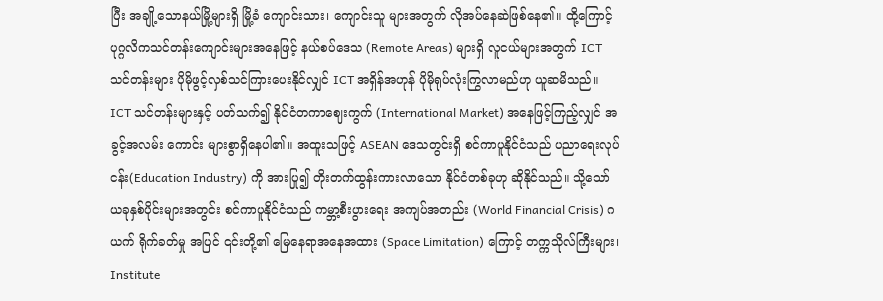ပြီး အချို့သောနယ်မြို့များရှိ မြို့ခံ ကျောင်းသား၊ ကျောင်းသူ များအတွက် လိုအပ်နေဆဲဖြစ်နေ၏။ ထို့ကြောင့် ပုဂ္ဂလိကသင်တန်းကျောင်းများအနေဖြင့် နယ်စပ်ဒေသ (Remote Areas) များရှိ လူငယ်များအတွက် ICT သင်တန်းများ ပိုမိုဖွင့်လှစ်သင်ကြားပေးနိုင်လျှင် ICT အရှိန်အဟုန် ပိုမိုရုပ်လုံးကြွလာမည်ဟု ယူဆမိသည်။ ICT သင်တန်းများနှင့် ပတ်သက်၍ နိုင်ငံတကာဈေးကွက် (International Market) အနေဖြင့်ကြည့်လျှင် အခွင့်အလမ်း ကောင်း များစွာရှိနေပါ၏။ အထူးသဖြင့် ASEAN ဒေသတွင်းရှိ စင်ကာပူနိုင်ငံသည် ပညာရေးလုပ်ငန်း(Education Industry) ကို အားပြု၍ တိုးတက်ထွန်းကားလာသော နိုင်ငံတစ်ခုဟု ဆိုနိုင်သည်။ သို့သော် ယခုနှစ်ပိုင်းများအတွင်း စင်ကာပူနိုင်ငံသည် ကမ္ဘာ့စီးပွားရေး အကျပ်အတည်း (World Financial Crisis) ဂယက် ရိုက်ခတ်မှု အပြင် ၎င်းတို့၏ မြေနေရာအနေအထား (Space Limitation) ကြောင့် တက္ကသိုလ်ကြီးများ၊ Institute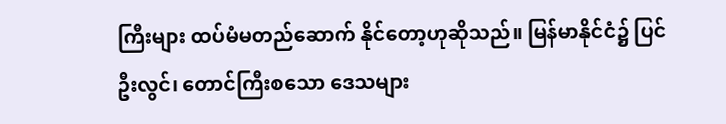ကြီးများ ထပ်မံမတည်ဆောက် နိုင်တော့ဟုဆိုသည်။ မြန်မာနိုင်ငံ၌ ပြင်ဦးလွင်၊ တောင်ကြီးစသော ဒေသများ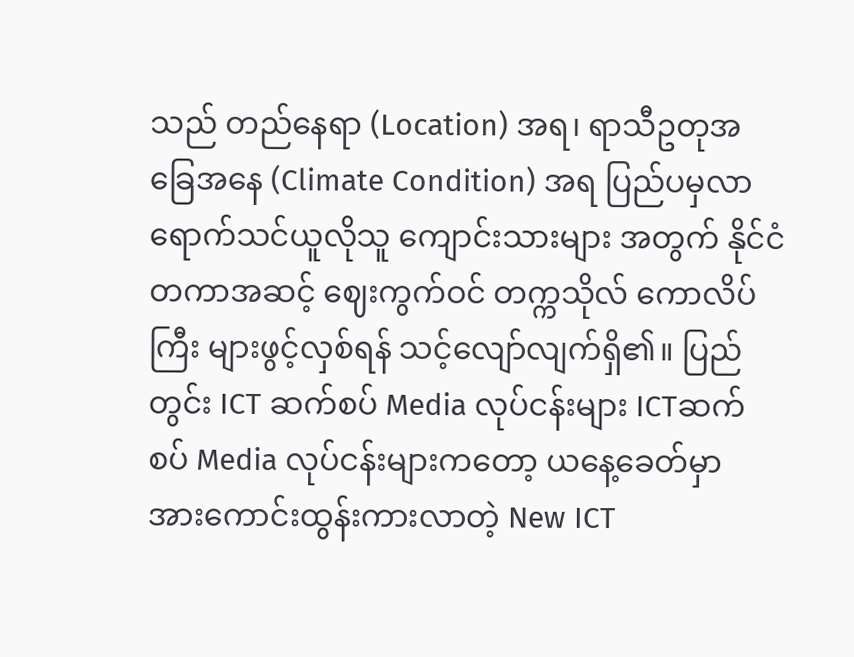သည် တည်နေရာ (Location) အရ၊ ရာသီဥတုအခြေအနေ (Climate Condition) အရ ပြည်ပမှလာရောက်သင်ယူလိုသူ ကျောင်းသားများ အတွက် နိုင်ငံတကာအဆင့် ဈေးကွက်ဝင် တက္ကသိုလ် ကောလိပ်ကြီး များဖွင့်လှစ်ရန် သင့်လျော်လျက်ရှိ၏။ ပြည်တွင်း ICT ဆက်စပ် Media လုပ်ငန်းများ ICTဆက်စပ် Media လုပ်ငန်းများကတော့ ယနေ့ခေတ်မှာ အားကောင်းထွန်းကားလာတဲ့ New ICT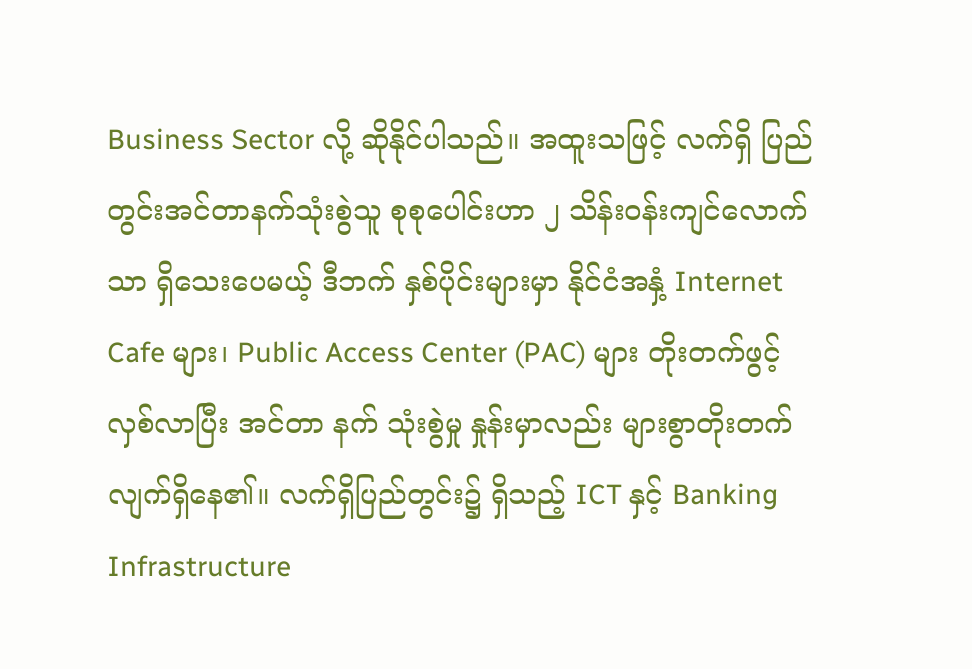Business Sector လို့ ဆိုနိုင်ပါသည်။ အထူးသဖြင့် လက်ရှိ ပြည်တွင်းအင်တာနက်သုံးစွဲသူ စုစုပေါင်းဟာ ၂ သိန်းဝန်းကျင်လောက်သာ ရှိသေးပေမယ့် ဒီဘက် နှစ်ပိုင်းများမှာ နိုင်ငံအနှံ့ Internet Cafe များ၊ Public Access Center (PAC) များ တိုးတက်ဖွင့်လှစ်လာပြီး အင်တာ နက် သုံးစွဲမှု နှုန်းမှာလည်း များစွာတိုးတက်လျက်ရှိနေ၏။ လက်ရှိပြည်တွင်း၌ ရှိသည့် ICT နှင့် Banking Infrastructure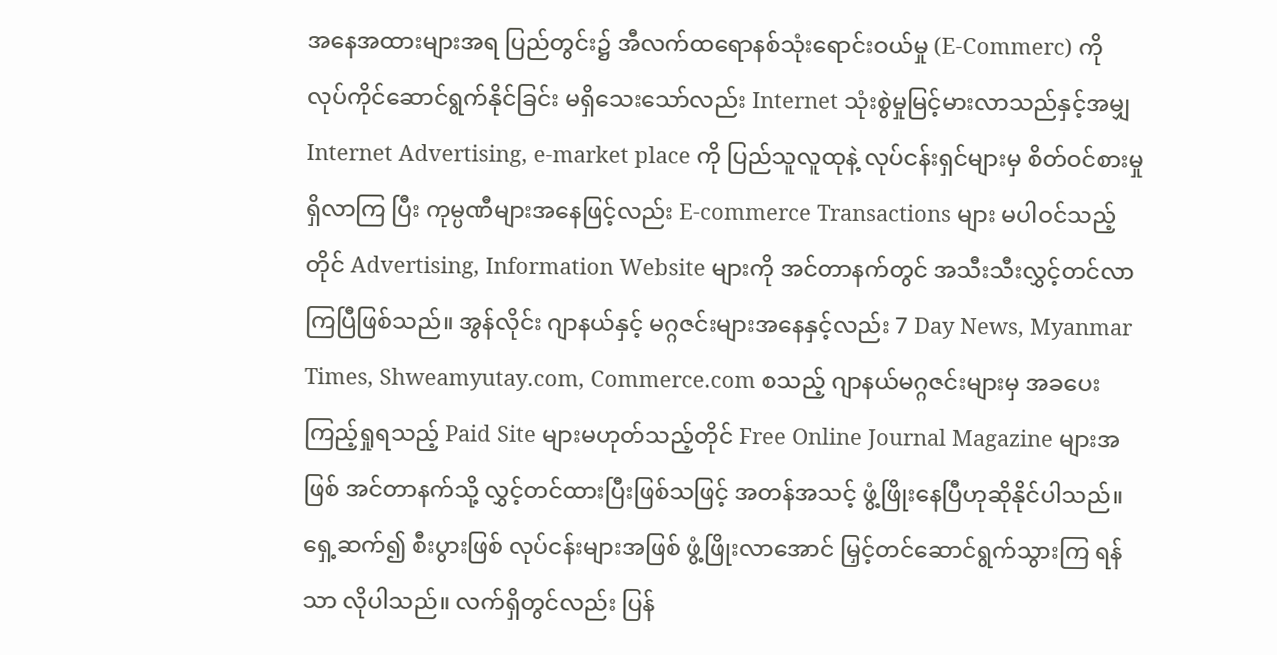အနေအထားများအရ ပြည်တွင်း၌ အီလက်ထရောနစ်သုံးရောင်းဝယ်မှု (E-Commerc) ကို လုပ်ကိုင်ဆောင်ရွက်နိုင်ခြင်း မရှိသေးသော်လည်း Internet သုံးစွဲမှုမြင့်မားလာသည်နှင့်အမျှ Internet Advertising, e-market place ကို ပြည်သူလူထုနဲ့ လုပ်ငန်းရှင်များမှ စိတ်ဝင်စားမှုရှိလာကြ ပြီး ကုမ္ပဏီများအနေဖြင့်လည်း E-commerce Transactions များ မပါဝင်သည့်တိုင် Advertising, Information Website များကို အင်တာနက်တွင် အသီးသီးလွှင့်တင်လာကြပြီဖြစ်သည်။ အွန်လိုင်း ဂျာနယ်နှင့် မဂ္ဂဇင်းများအနေနှင့်လည်း 7 Day News, Myanmar Times, Shweamyutay.com, Commerce.com စသည့် ဂျာနယ်မဂ္ဂဇင်းများမှ အခပေး ကြည့်ရှုရသည့် Paid Site များမဟုတ်သည့်တိုင် Free Online Journal Magazine များအဖြစ် အင်တာနက်သို့ လွှင့်တင်ထားပြီးဖြစ်သဖြင့် အတန်အသင့် ဖွံ့ဖြိုးနေပြီဟုဆိုနိုင်ပါသည်။ ရှေ့ဆက်၍ စီးပွားဖြစ် လုပ်ငန်းများအဖြစ် ဖွံ့ဖြိုးလာအောင် မြှင့်တင်ဆောင်ရွက်သွားကြ ရန်သာ လိုပါသည်။ လက်ရှိတွင်လည်း ပြန်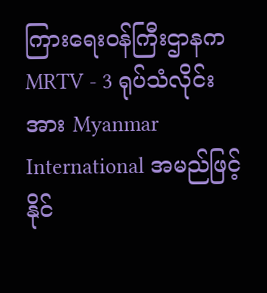ကြားရေးဝန်ကြီးဌာနက MRTV - 3 ရုပ်သံလိုင်းအား Myanmar International အမည်ဖြင့် နိုင်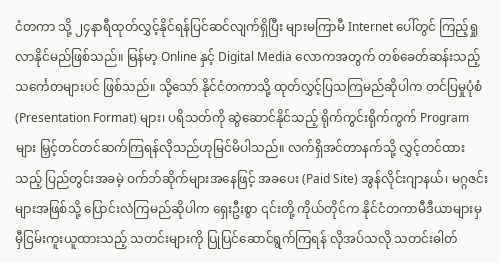ငံတကာ သို့ ၂၄နာရီထုတ်လွှင့်နိုင်ရန်ပြင်ဆင်လျက်ရှိပြီး များမကြာမီ Internet ပေါ်တွင် ကြည့်ရှုလာနိုင်မည်ဖြစ်သည်။ မြန်မာ့ Online နှင့် Digital Media လောကအတွက် တစ်ခေတ်ဆန်းသည့် သင်္ကေတများပင် ဖြစ်သည်။ သို့သော် နိုင်ငံတကာသို့ ထုတ်လွှင့်ပြသကြမည်ဆိုပါက တင်ပြမှုပုံစံ (Presentation Format) များ၊ ပရိသတ်ကို ဆွဲဆောင်နိုင်သည့် ရိုက်ကွင်းရိုက်ကွက် Program များ မြှင့်တင်တင်ဆက်ကြရန်လိုသည်ဟုမြင်မိပါသည်။ လက်ရှိအင်တာနက်သို့ လွှင့်တင်ထားသည့် ပြည်တွင်းအခမဲ့ ဝက်ဘ်ဆိုက်များအနေဖြင့် အခပေး (Paid Site) အွန်လိုင်းဂျာနယ်၊ မဂ္ဂဇင်းများအဖြစ်သို့ ပြောင်းလဲကြမည်ဆိုပါက ရှေးဦးစွာ ၎င်းတို့ ကိုယ်တိုင်က နိုင်ငံတကာမီဒီယာများမှ မှီငြမ်းကူးယူထားသည့် သတင်းများကို ပြုပြင်ဆောင်ရွက်ကြရန် လိုအပ်သလို သတင်းဓါတ်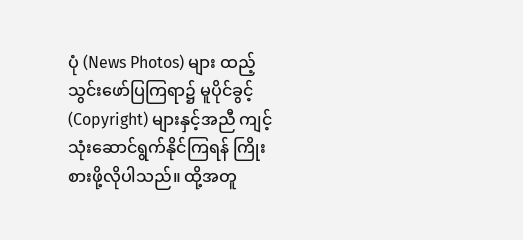ပုံ (News Photos) များ ထည့်သွင်းဖော်ပြကြရာ၌ မူပိုင်ခွင့် (Copyright) များနှင့်အညီ ကျင့်သုံးဆောင်ရွက်နိုင်ကြရန် ကြိုးစားဖို့လိုပါသည်။ ထို့အတူ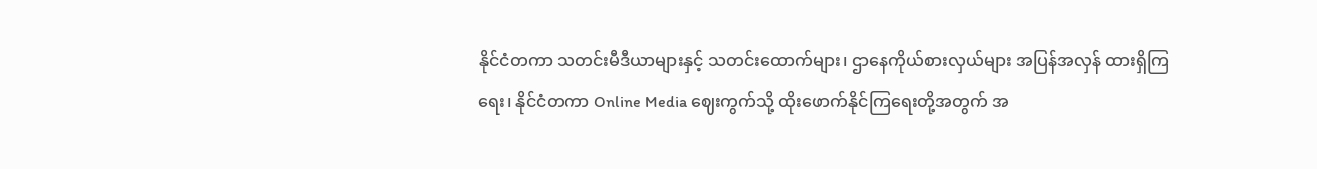နိုင်ငံတကာ သတင်းမီဒီယာများနှင့် သတင်းထောက်များ၊ ဌာနေကိုယ်စားလှယ်များ အပြန်အလှန် ထားရှိကြရေး၊ နိုင်ငံတကာ Online Media ဈေးကွက်သို့ ထိုးဖောက်နိုင်ကြရေးတို့အတွက် အ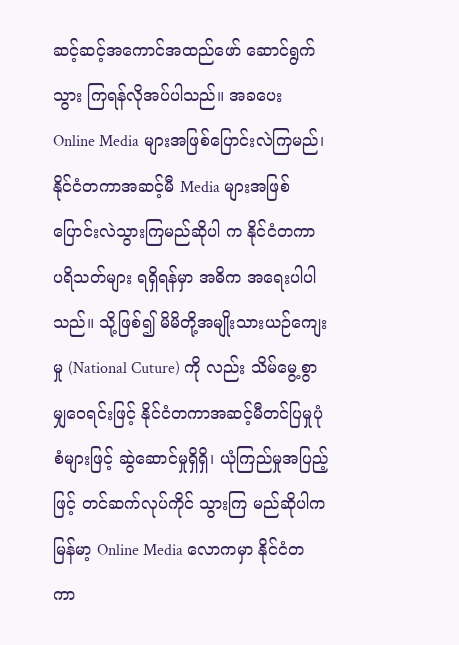ဆင့်ဆင့်အကောင်အထည်ဖော် ဆောင်ရွက်သွား ကြရန်လိုအပ်ပါသည်။ အခပေး Online Media များအဖြစ်ပြောင်းလဲကြမည်၊ နိုင်ငံတကာအဆင့်မီ Media များအဖြစ် ပြောင်းလဲသွားကြမည်ဆိုပါ က နိုင်ငံတကာ ပရိသတ်များ ရရှိရန်မှာ အဓိက အရေးပါပါသည်။ သို့ဖြစ်၍ မိမိတို့အမျိုးသားယဉ်ကျေးမှု (National Cuture) ကို လည်း သိမ်မွေ့စွာမျှဝေရင်းဖြင့် နိုင်ငံတကာအဆင့်မီတင်ပြမှုပုံစံများဖြင့် ဆွဲဆောင်မှုရှိရှိ၊ ယုံကြည်မှုအပြည့်ဖြင့် တင်ဆက်လုပ်ကိုင် သွားကြ မည်ဆိုပါက မြန်မာ့ Online Media လောကမှာ နိုင်ငံတကာ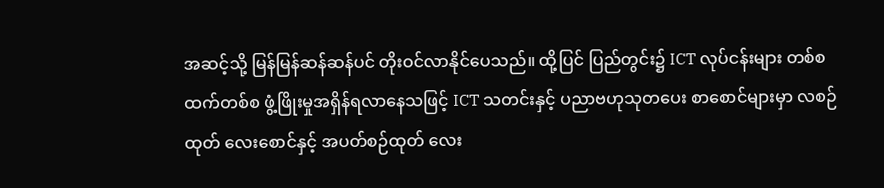အဆင့်သို့ မြန်မြန်ဆန်ဆန်ပင် တိုးဝင်လာနိုင်ပေသည်။ ထို့ပြင် ပြည်တွင်း၌ ICT လုပ်ငန်းများ တစ်စထက်တစ်စ ဖွံ့ဖြိုးမှုအရှိန်ရလာနေသဖြင့် ICT သတင်းနှင့် ပညာဗဟုသုတပေး စာစောင်များမှာ လစဉ်ထုတ် လေးစောင်နှင့် အပတ်စဉ်ထုတ် လေး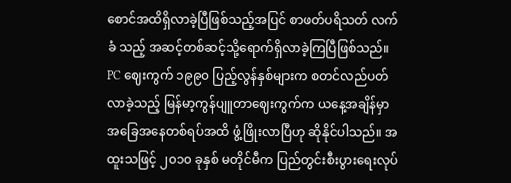စောင်အထိရှိလာခဲ့ပြီဖြစ်သည့်အပြင် စာဖတ်ပရိသတ် လက်ခံ သည့် အဆင့်တစ်ဆင့်သို့ရောက်ရှိလာခဲ့ကြပြီဖြစ်သည်။ PC ဈေးကွက် ၁၉၉၀ ပြည့်လွန်နှစ်များက စတင်လည်ပတ်လာခဲ့သည့် မြန်မာ့ကွန်ပျူတာဈေးကွက်က ယနေ့အချိန်မှာ အခြေအနေတစ်ရပ်အထိ ဖွံ့ဖြိုးလာပြီဟု ဆိုနိုင်ပါသည်။ အထူးသဖြင့် ၂၀၁၀ ခုနှစ် မတိုင်မီက ပြည်တွင်းစီးပွားရေးလုပ်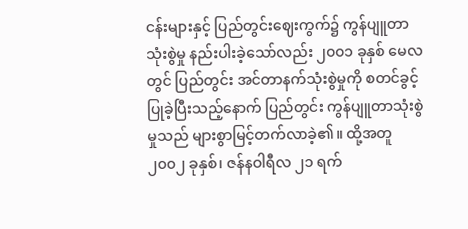ငန်းများနှင့် ပြည်တွင်းဈေးကွက်၌ ကွန်ပျူတာသုံးစွဲမှု နည်းပါးခဲ့သော်လည်း ၂၀၀၁ ခုနှစ် မေလတွင် ပြည်တွင်း အင်တာနက်သုံးစွဲမှုကို စတင်ခွင့်ပြုခဲ့ပြီးသည့်နောက် ပြည်တွင်း ကွန်ပျူတာသုံးစွဲမှုသည် များစွာမြင့်တက်လာခဲ့၏။ ထို့အတူ ၂၀၀၂ ခုနှစ်၊ ဇန်နဝါရီလ ၂၁ ရက်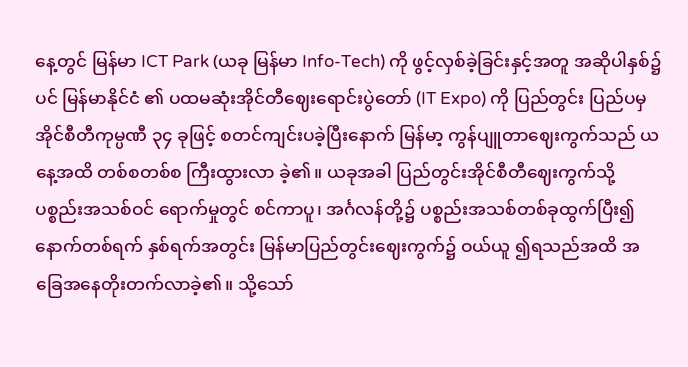နေ့တွင် မြန်မာ ICT Park (ယခု မြန်မာ Info-Tech) ကို ဖွင့်လှစ်ခဲ့ခြင်းနှင့်အတူ အဆိုပါနှစ်၌ပင် မြန်မာနိုင်ငံ ၏ ပထမဆုံးအိုင်တီဈေးရောင်းပွဲတော် (IT Expo) ကို ပြည်တွင်း ပြည်ပမှ အိုင်စီတီကုမ္ပဏီ ၃၄ ခုဖြင့် စတင်ကျင်းပခဲ့ပြီးနောက် မြန်မာ့ ကွန်ပျူတာဈေးကွက်သည် ယနေ့အထိ တစ်စတစ်စ ကြီးထွားလာ ခဲ့၏။ ယခုအခါ ပြည်တွင်းအိုင်စီတီဈေးကွက်သို့ ပစ္စည်းအသစ်ဝင် ရောက်မှုတွင် စင်ကာပူ၊ အင်္ဂလန်တို့၌ ပစ္စည်းအသစ်တစ်ခုထွက်ပြီး၍ နောက်တစ်ရက် နှစ်ရက်အတွင်း မြန်မာပြည်တွင်းဈေးကွက်၌ ဝယ်ယူ ၍ရသည်အထိ အခြေအနေတိုးတက်လာခဲ့၏။ သို့သော်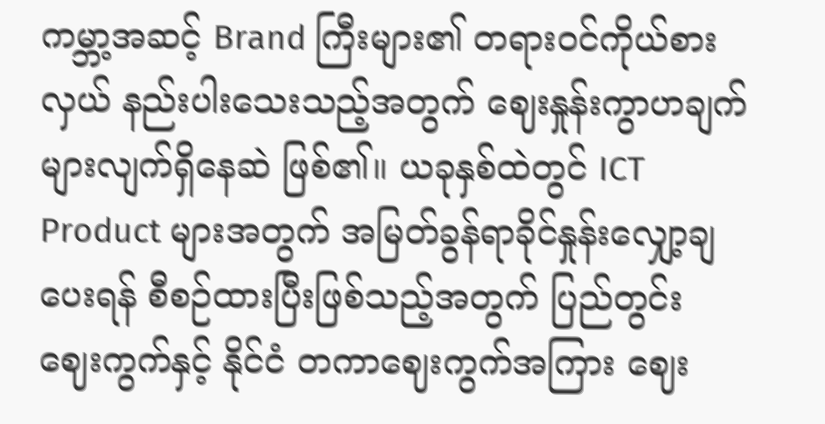ကမ္ဘာ့အဆင့် Brand ကြီးများ၏ တရားဝင်ကိုယ်စားလှယ် နည်းပါးသေးသည့်အတွက် ဈေးနှုန်းကွာဟချက် များလျက်ရှိနေဆဲ ဖြစ်၏။ ယခုနှစ်ထဲတွင် ICT Product များအတွက် အမြတ်ခွန်ရာခိုင်နှုန်းလျှော့ချပေးရန် စီစဉ်ထားပြီးဖြစ်သည့်အတွက် ပြည်တွင်း ဈေးကွက်နှင့် နိုင်ငံ တကာဈေးကွက်အကြား ဈေး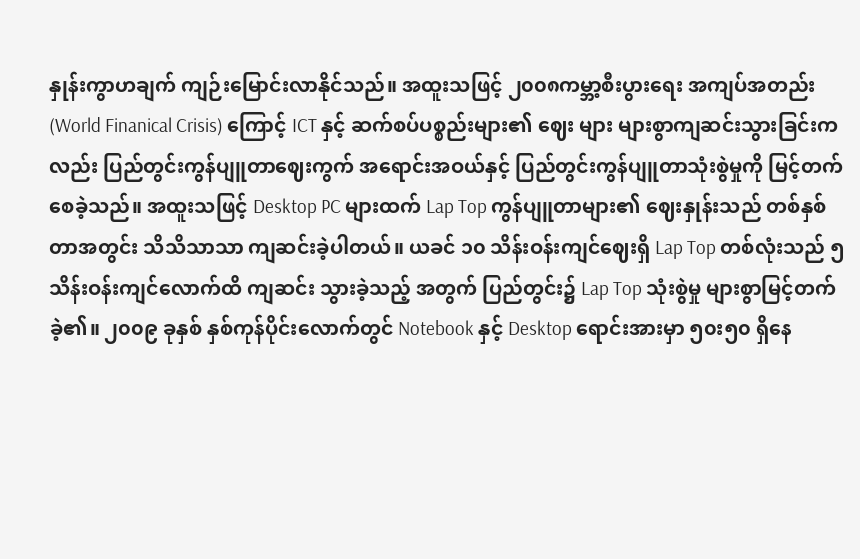နှုန်းကွာဟချက် ကျဉ်းမြောင်းလာနိုင်သည်။ အထူးသဖြင့် ၂၀၀၈ကမ္ဘာ့စီးပွားရေး အကျပ်အတည်း (World Finanical Crisis) ကြောင့် ICT နှင့် ဆက်စပ်ပစ္စည်းများ၏ ဈေး များ များစွာကျဆင်းသွားခြင်းကလည်း ပြည်တွင်းကွန်ပျူတာဈေးကွက် အရောင်းအဝယ်နှင့် ပြည်တွင်းကွန်ပျူတာသုံးစွဲမှုကို မြင့်တက်စေခဲ့သည်။ အထူးသဖြင့် Desktop PC များထက် Lap Top ကွန်ပျူတာများ၏ ဈေးနှုန်းသည် တစ်နှစ်တာအတွင်း သိသိသာသာ ကျဆင်းခဲ့ပါတယ်။ ယခင် ၁၀ သိန်းဝန်းကျင်ဈေးရှိ Lap Top တစ်လုံးသည် ၅ သိန်းဝန်းကျင်လောက်ထိ ကျဆင်း သွားခဲ့သည့် အတွက် ပြည်တွင်း၌ Lap Top သုံးစွဲမှု များစွာမြင့်တက်ခဲ့၏။ ၂၀၀၉ ခုနှစ် နှစ်ကုန်ပိုင်းလောက်တွင် Notebook နှင့် Desktop ရောင်းအားမှာ ၅၀း၅၀ ရှိနေ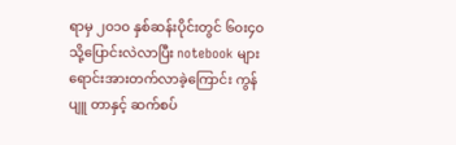ရာမှ ၂၀၁၀ နှစ်ဆန်းပိုင်းတွင် ၆၀း၄၀ သို့ပြောင်းလဲလာပြီး notebook များ ရောင်းအားတက်လာခဲ့ကြောင်း ကွန်ပျူ တာနှင့် ဆက်စပ်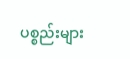ပစ္စည်းများ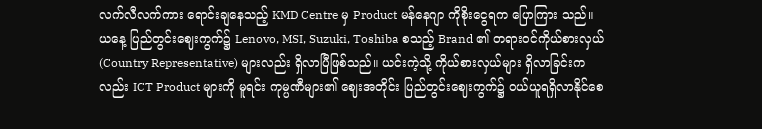လက်လီလက်ကား ရောင်းချနေသည့် KMD Centre မှ Product မန်နေဂျာ ကိုစိုးငွေရက ပြောကြား သည်။ ယနေ့ ပြည်တွင်းဈေးကွက်၌ Lenovo, MSI, Suzuki, Toshiba စသည့် Brand ၏ တရားဝင်ကိုယ်စားလှယ် (Country Representative) များလည်း ရှိလာပြီဖြစ်သည်။ ယင်းကဲ့သို့ ကိုယ်စားလှယ်များ ရှိလာခြင်းကလည်း ICT Product များကို မူရင်း ကုမ္ပဏီများ၏ ဈေးအတိုင်း ပြည်တွင်းဈေးကွက်၌ ဝယ်ယူရရှိလာနိုင်စေ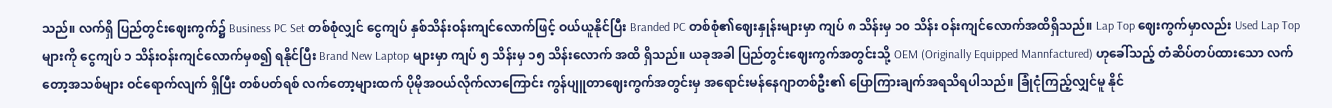သည်။ လက်ရှိ ပြည်တွင်းဈေးကွက်၌ Business PC Set တစ်စုံလျှင် ငွေကျပ် နှစ်သိန်းဝန်းကျင်လောက်ဖြင့် ဝယ်ယူနိုင်ပြီး Branded PC တစ်စုံ၏ဈေးနှုန်းများမှာ ကျပ် ၈ သိန်းမှ ၁၀ သိန်း ဝန်းကျင်လောက်အထိရှိသည်။ Lap Top ဈေးကွက်မှာလည်း Used Lap Topများကို ငွေကျပ် ၁ သိန်းဝန်းကျင်လောက်မှစ၍ ရနိုင်ပြီး Brand New Laptop များမှာ ကျပ် ၅ သိန်းမှ ၁၅ သိန်းလောက် အထိ ရှိသည်။ ယခုအခါ ပြည်တွင်းဈေးကွက်အတွင်းသို့ OEM (Originally Equipped Mannfactured) ဟုခေါ်သည့် တံဆိပ်တပ်ထားသော လက်တော့အသစ်များ ဝင်ရောက်လျက် ရှိပြီး တစ်ပတ်ရစ် လက်တော့များထက် ပိုမိုအဝယ်လိုက်လာကြောင်း ကွန်ပျူတာဈေးကွက်အတွင်းမှ အရောင်းမန်နေဂျာတစ်ဦး၏ ပြောကြားချက်အရသိရပါသည်။ ခြုံငုံကြည့်လျှင်မူ နိုင်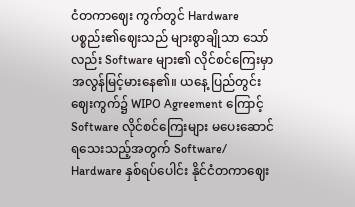ငံတကာဈေး ကွက်တွင် Hardware ပစ္စည်း၏ဈေးသည် များစွာချိုသာ သော်လည်း Software များ၏ လိုင်စင်ကြေးမှာ အလွန်မြင့်မားနေ၏။ ယနေ့ ပြည်တွင်းဈေးကွက်၌ WIPO Agreement ကြောင့် Software လိုင်စင်ကြေးများ မပေးဆောင်ရသေးသည့်အတွက် Software/ Hardware နှစ်ရပ်ပေါင်း နိုင်ငံတကာဈေး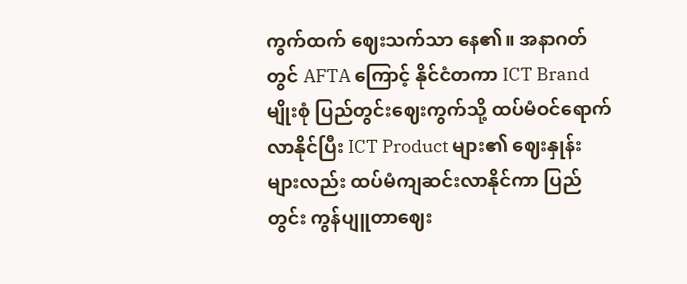ကွက်ထက် ဈေးသက်သာ နေ၏။ အနာဂတ်တွင် AFTA ကြောင့် နိုင်ငံတကာ ICT Brand မျိုးစုံ ပြည်တွင်းဈေးကွက်သို့ ထပ်မံဝင်ရောက်လာနိုင်ပြီး ICT Product များ၏ ဈေးနှုန်းများလည်း ထပ်မံကျဆင်းလာနိုင်ကာ ပြည်တွင်း ကွန်ပျူတာဈေး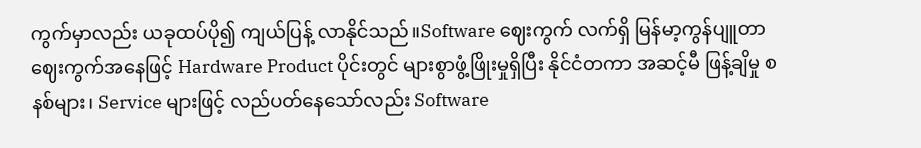ကွက်မှာလည်း ယခုထပ်ပို၍ ကျယ်ပြန့် လာနိုင်သည်။Software ဈေးကွက် လက်ရှိ မြန်မာ့ကွန်ပျူတာဈေးကွက်အနေဖြင့် Hardware Product ပိုင်းတွင် များစွာဖွံ့ဖြိုးမှုရှိပြီး နိုင်ငံတကာ အဆင့်မီ ဖြန့်ချိမှု စနစ်များ၊ Service များဖြင့် လည်ပတ်နေသော်လည်း Software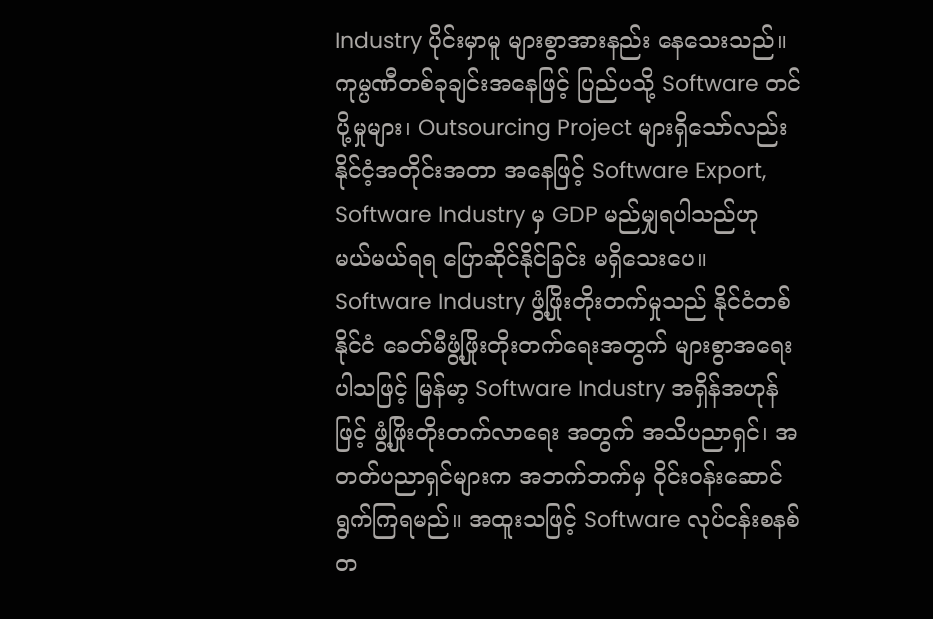Industry ပိုင်းမှာမူ များစွာအားနည်း နေသေးသည်။ ကုမ္ပဏီတစ်ခုချင်းအနေဖြင့် ပြည်ပသို့ Software တင်ပို့မှုများ၊ Outsourcing Project များရှိသော်လည်း နိုင်ငံ့အတိုင်းအတာ အနေဖြင့် Software Export, Software Industry မှ GDP မည်မျှရပါသည်ဟု မယ်မယ်ရရ ပြောဆိုင်နိုင်ခြင်း မရှိသေးပေ။ Software Industry ဖွံ့ဖြိုးတိုးတက်မှုသည် နိုင်ငံတစ်နိုင်ငံ ခေတ်မီဖွံ့ဖြိုးတိုးတက်ရေးအတွက် များစွာအရေးပါသဖြင့် မြန်မာ့ Software Industry အရှိန်အဟုန်ဖြင့် ဖွံ့ဖြိုးတိုးတက်လာရေး အတွက် အသိပညာရှင်၊ အတတ်ပညာရှင်များက အဘက်ဘက်မှ ဝိုင်းဝန်းဆောင်ရွက်ကြရမည်။ အထူးသဖြင့် Software လုပ်ငန်းစနစ်တ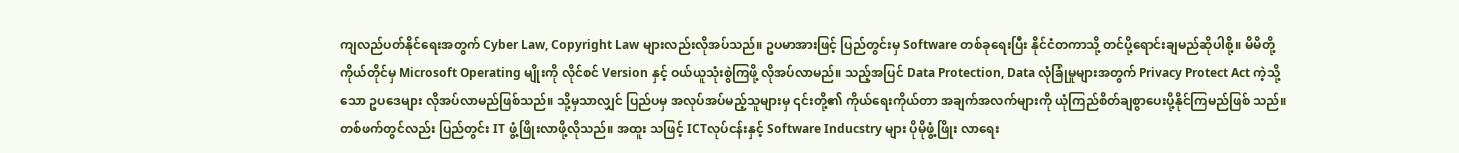ကျလည်ပတ်နိုင်ရေးအတွက် Cyber Law, Copyright Law များလည်းလိုအပ်သည်။ ဥပမာအားဖြင့် ပြည်တွင်းမှ Software တစ်ခုရေးပြီး နိုင်ငံတကာသို့ တင်ပို့ရောင်းချမည်ဆိုပါစို့။ မိမိတို့ ကိုယ်တိုင်မှ Microsoft Operating မျိုးကို လိုင်စင် Version နှင့် ဝယ်ယူသုံးစွဲကြဖို့ လိုအပ်လာမည်။ သည့်အပြင် Data Protection, Data လုံခြုံမှုများအတွက် Privacy Protect Act ကဲ့သို့သော ဥပဒေများ လိုအပ်လာမည်ဖြစ်သည်။ သို့မှသာလျှင် ပြည်ပမှ အလုပ်အပ်မည့်သူများမှ ၎င်းတို့၏ ကိုယ်ရေးကိုယ်တာ အချက်အလက်များကို ယုံကြည်စိတ်ချစွာပေးပို့နိုင်ကြမည်ဖြစ် သည်။ တစ်ဖက်တွင်လည်း ပြည်တွင်း IT ဖွံ့ဖြိုးလာဖို့လိုသည်။ အထူး သဖြင့် ICTလုပ်ငန်းနှင့် Software Inducstry များ ပိုမိုဖွံ့ဖြိုး လာရေး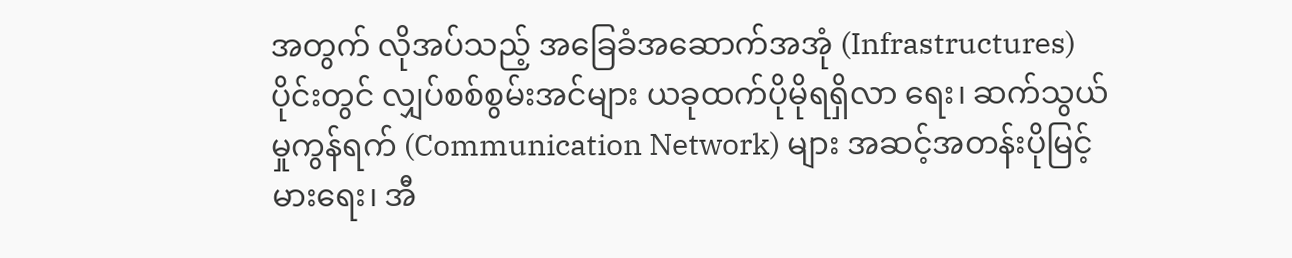အတွက် လိုအပ်သည့် အခြေခံအဆောက်အအုံ (Infrastructures) ပိုင်းတွင် လျှပ်စစ်စွမ်းအင်များ ယခုထက်ပိုမိုရရှိလာ ရေး၊ ဆက်သွယ်မှုကွန်ရက် (Communication Network) များ အဆင့်အတန်းပိုမြင့်မားရေး၊ အီ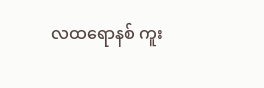လထရောနစ် ကူး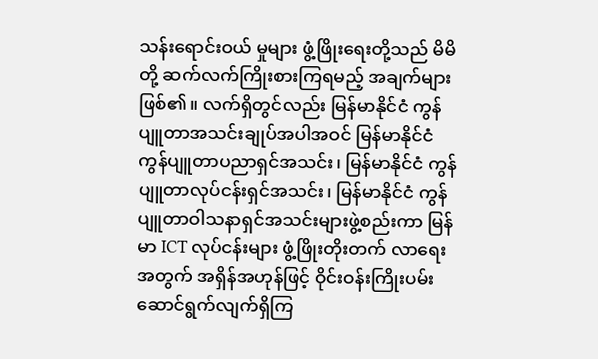သန်းရောင်းဝယ် မှုများ ဖွံ့ဖြိုးရေးတို့သည် မိမိတို့ ဆက်လက်ကြိုးစားကြရမည့် အချက်များဖြစ်၏။ လက်ရှိတွင်လည်း မြန်မာနိုင်ငံ ကွန်ပျူတာအသင်းချုပ်အပါအဝင် မြန်မာနိုင်ငံကွန်ပျူတာပညာရှင်အသင်း၊ မြန်မာနိုင်ငံ ကွန်ပျူတာလုပ်ငန်းရှင်အသင်း၊ မြန်မာနိုင်ငံ ကွန်ပျူတာဝါသနာရှင်အသင်းများဖွဲ့စည်းကာ မြန်မာ ICT လုပ်ငန်းများ ဖွံ့ဖြိုးတိုးတက် လာရေးအတွက် အရှိန်အဟုန်ဖြင့် ဝိုင်းဝန်းကြိုးပမ်းဆောင်ရွက်လျက်ရှိကြ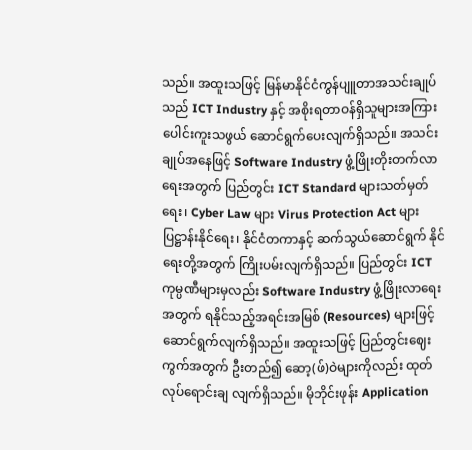သည်။ အထူးသဖြင့် မြန်မာနိုင်ငံကွန်ပျူတာအသင်းချုပ် သည် ICT Industry နှင့် အစိုးရတာဝန်ရှိသူများအကြား ပေါင်းကူးသဖွယ် ဆောင်ရွက်ပေးလျက်ရှိသည်။ အသင်းချုပ်အနေဖြင့် Software Industry ဖွံ့ဖြိုးတိုးတက်လာရေးအတွက် ပြည်တွင်း ICT Standard များသတ်မှတ်ရေး၊ Cyber Law များ Virus Protection Act များ ပြဋ္ဌာန်းနိုင်ရေး၊ နိုင်ငံတကာနှင့် ဆက်သွယ်ဆောင်ရွက် နိုင်ရေးတို့အတွက် ကြိုးပမ်းလျက်ရှိသည်။ ပြည်တွင်း ICT ကုမ္ပဏီများမှလည်း Software Industry ဖွံ့ဖြိုးလာရေးအတွက် ရနိုင်သည့်အရင်းအမြစ် (Resources) များဖြင့် ဆောင်ရွက်လျက်ရှိသည်။ အထူးသဖြင့် ပြည်တွင်းဈေးကွက်အတွက် ဦးတည်၍ ဆော့(ဖ်)ဝဲများကိုလည်း ထုတ်လုပ်ရောင်းချ လျက်ရှိသည်။ မိုဘိုင်းဖုန်း Application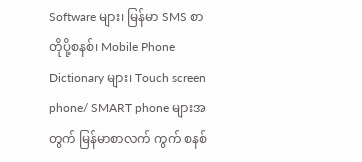Software များ၊ မြန်မာ SMS စာတိုပို့စနစ်၊ Mobile Phone Dictionary များ၊ Touch screen phone/ SMART phone များအတွက် မြန်မာစာလက် ကွက် စနစ်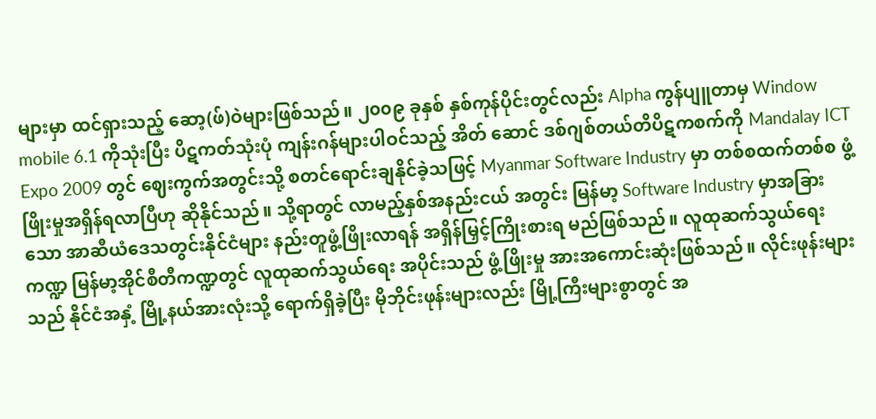များမှာ ထင်ရှားသည့် ဆော့(ဖ်)ဝဲများဖြစ်သည်။ ၂၀၀၉ ခုနှစ် နှစ်ကုန်ပိုင်းတွင်လည်း Alpha ကွန်ပျူတာမှ Window mobile 6.1 ကိုသုံးပြီး ပိဋကတ်သုံးပုံ ကျန်းဂန်များပါဝင်သည့် အိတ် ဆောင် ဒစ်ဂျစ်တယ်တိပိဋကစက်ကို Mandalay ICT Expo 2009 တွင် ဈေးကွက်အတွင်းသို့ စတင်ရောင်းချနိုင်ခဲ့သဖြင့် Myanmar Software Industry မှာ တစ်စထက်တစ်စ ဖွံ့ဖြိုးမှုအရှိန်ရလာပြီဟု ဆိုနိုင်သည်။ သို့ရာတွင် လာမည့်နှစ်အနည်းငယ် အတွင်း မြန်မာ့ Software Industry မှာအခြားသော အာဆီယံဒေသတွင်းနိုင်ငံများ နည်းတူဖွံ့ဖြိုးလာရန် အရှိန်မြှင့်ကြိုးစားရ မည်ဖြစ်သည်။ လူထုဆက်သွယ်ရေးကဏ္ဍ မြန်မာ့အိုင်စီတီကဏ္ဍတွင် လူထုဆက်သွယ်ရေး အပိုင်းသည် ဖွံ့ဖြိုးမှု အားအကောင်းဆုံးဖြစ်သည်။ လိုင်းဖုန်းများသည် နိုင်ငံအနှံ့ မြို့နယ်အားလုံးသို့ ရောက်ရှိခဲ့ပြီး မိုဘိုင်းဖုန်းများလည်း မြို့ကြီးများစွာတွင် အ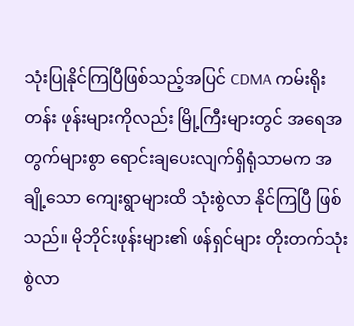သုံးပြုနိုင်ကြပြီဖြစ်သည့်အပြင် CDMA ကမ်းရိုးတန်း ဖုန်းများကိုလည်း မြို့ကြီးများတွင် အရေအတွက်များစွာ ရောင်းချပေးလျက်ရှိရုံသာမက အချို့သော ကျေးရွာများထိ သုံးစွဲလာ နိုင်ကြပြီ ဖြစ်သည်။ မိုဘိုင်းဖုန်းများ၏ ဖန်ရှင်များ တိုးတက်သုံးစွဲလာ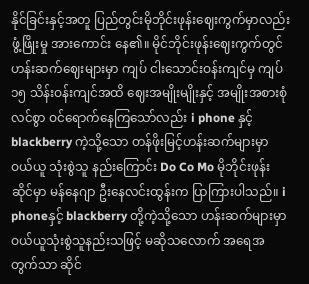နိုင်ခြင်းနှင့်အတူ ပြည်တွင်းမိုဘိုင်းဖုန်းဈေးကွက်မှာလည်း ဖွံ့ဖြိုးမှု အားကောင်း နေ၏။ မိုင်ဘိုင်းဖုန်းဈေးကွက်တွင် ဟန်းဆက်ဈေးများမှာ ကျပ် ငါးသောင်းဝန်းကျင်မှ ကျပ် ၁၅ သိန်းဝန်းကျင်အထိ ဈေးအမျိုးမျိုးနှင့် အမျိုးအစားစုံလင်စွာ ဝင်ရောက်နေကြသော်လည်း i phone နှင့် blackberry ကဲ့သို့သော တန်ဖိုးမြင့်ဟန်းဆက်များမှာ ဝယ်ယူ သုံးစွဲသူ နည်းကြောင်း Do Co Mo မိုဘိုင်းဖုန်းဆိုင်မှာ မန်နေဂျာ ဦးနေလင်းထွန်းက ပြာကြားပါသည်။ i phoneနှင့် blackberry တို့ကဲ့သို့သော ဟန်းဆက်များမှာ ဝယ်ယူသုံးစွဲသူနည်းသဖြင့် မဆိုသလောက် အရေအတွက်သာ ဆိုင်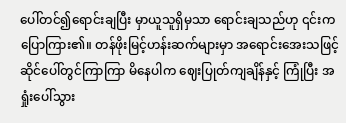ပေါ်တင်၍ရောင်းချပြီး မှာယူသူရှိမှသာ ရောင်းချသည်ဟု ၎င်းကပြောကြား၏။ တန်ဖိုးမြင့်ဟန်းဆက်များမှာ အရောင်းအေးသဖြင့် ဆိုင်ပေါ်တွင်ကြာကြာ မိနေပါက ဈေးပြုတ်ကျချိန်နှင့် ကြုံပြီး အရှုံးပေါ်သွား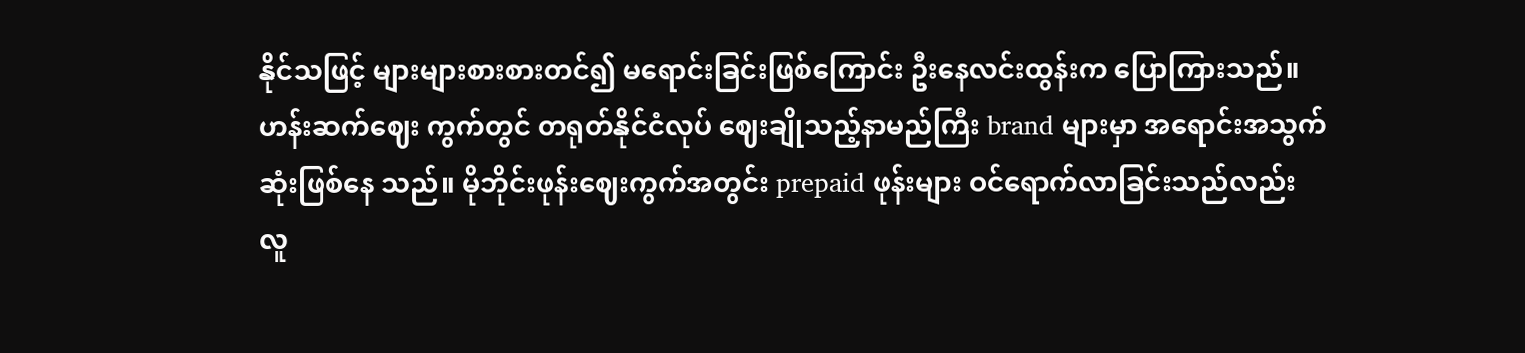နိုင်သဖြင့် များများစားစားတင်၍ မရောင်းခြင်းဖြစ်ကြောင်း ဦးနေလင်းထွန်းက ပြောကြားသည်။ ဟန်းဆက်ဈေး ကွက်တွင် တရုတ်နိုင်ငံလုပ် ဈေးချိုသည့်နာမည်ကြီး brand များမှာ အရောင်းအသွက်ဆုံးဖြစ်နေ သည်။ မိုဘိုင်းဖုန်းဈေးကွက်အတွင်း prepaid ဖုန်းများ ဝင်ရောက်လာခြင်းသည်လည်း လူ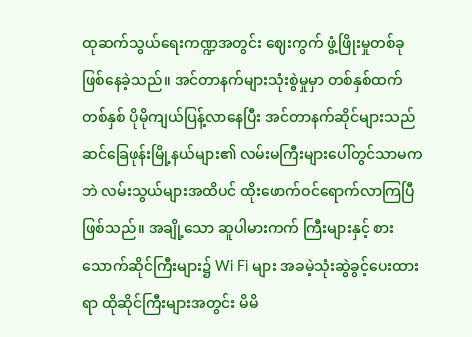ထုဆက်သွယ်ရေးကဏ္ဍအတွင်း ဈေးကွက် ဖွံ့ဖြိုးမှုတစ်ခုဖြစ်နေခဲ့သည်။ အင်တာနက်များသုံးစွဲမှုမှာ တစ်နှစ်ထက်တစ်နှစ် ပိုမိုကျယ်ပြန့်လာနေပြီး အင်တာနက်ဆိုင်များသည် ဆင်ခြေဖုန်းမြို့နယ်များ၏ လမ်းမကြီးများပေါ်တွင်သာမကဘဲ လမ်းသွယ်များအထိပင် ထိုးဖောက်ဝင်ရောက်လာကြပြီဖြစ်သည်။ အချို့သော ဆူပါမားကက် ကြီးများနှင့် စားသောက်ဆိုင်ကြီးများ၌ Wi Fi များ အခမဲ့သုံးဆွဲခွင့်ပေးထားရာ ထိုဆိုင်ကြီးများအတွင်း မိမိ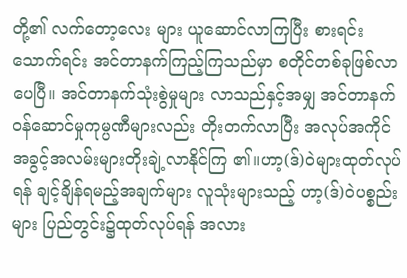တို့၏ လက်တော့လေး များ ယူဆောင်လာကြပြီး စားရင်းသောက်ရင်း အင်တာနက်ကြည့်ကြသည်မှာ စတိုင်တစ်ခုဖြစ်လာပေပြီ။ အင်တာနက်သုံးစွဲမှုများ လာသည်နှင့်အမျှ အင်တာနက်ဝန်ဆောင်မှုကုမ္ပဏီများလည်း တိုးတက်လာပြီး အလုပ်အကိုင် အခွင့်အလမ်းများတိုးချဲ့လာနိုင်ကြ ၏။ဟာ့(ဒ်)ဝဲများထုတ်လုပ်ရန် ချင့်ချိန်ရမည့်အချက်များ လူသုံးများသည့် ဟာ့(ဒ်)ဝဲပစ္စည်းများ ပြည်တွင်း၌ထုတ်လုပ်ရန် အလား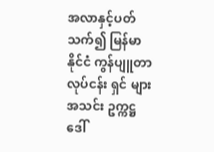အလာနှင့်ပတ်သက်၍ မြန်မာနိုင်ငံ ကွန်ပျူတာလုပ်ငန်း ရှင် များအသင်း ဥက္ကဋ္ဌ ဒေါ်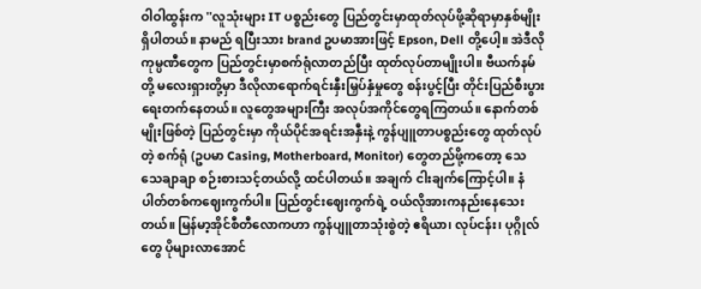ဝါဝါထွန်းက ''လူသုံးများ IT ပစ္စည်းတွေ ပြည်တွင်းမှာထုတ်လုပ်ဖို့ဆိုရာမှာနှစ်မျိုးရှိပါတယ်။ နာမည် ရပြီးသား brand ဥပမာအားဖြင့် Epson, Dell တို့ပေါ့။ အဲဒီလိုကုမ္ပဏီတွေက ပြည်တွင်းမှာစက်ရုံလာတည်ပြီး ထုတ်လုပ်တာမျိုးပါ။ ဗီယက်နမ်တို့ မလေးရှားတို့မှာ ဒီလိုလာရောက်ရင်းနှီးမြှပ်နှံမှုတွေ စန်းပွင့်ပြီး တိုင်းပြည်စီးပွားရေးတက်နေတယ်။ လူတွေအများကြီး အလုပ်အကိုင်တွေရကြတယ်။ နောက်တစ်မျိုးဖြစ်တဲ့ ပြည်တွင်းမှာ ကိုယ်ပိုင်အရင်းအနှီးနဲ့ ကွန်ပျူတာပစ္စည်းတွေ ထုတ်လုပ်တဲ့ စက်ရုံ (ဥပမာ Casing, Motherboard, Monitor) တွေတည်ဖို့ကတော့ သေ သေချာချာ စဉ်းစားသင့်တယ်လို့ ထင်ပါတယ်။ အချက် ငါးချက်ကြောင့်ပါ။ နံပါတ်တစ်ကဈေးကွက်ပါ။ ပြည်တွင်းဈေးကွက်ရဲ့ ဝယ်လိုအားကနည်းနေသေးတယ်။ မြန်မာ့အိုင်စီတီလောကဟာ ကွန်ပျူတာသုံးစွဲတဲ့ ဧရိယာ၊ လုပ်ငန်း၊ ပုဂ္ဂိုလ်တွေ ပိုများလာအောင်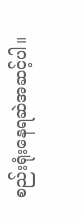စည်းရုံးနေရဆဲအဆင့်ပါ။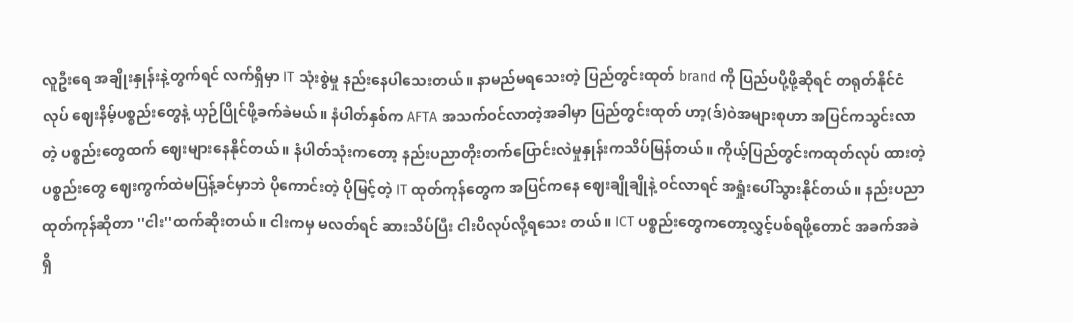လူဦးရေ အချိုးနှုန်းနဲ့တွက်ရင် လက်ရှိမှာ IT သုံးစွဲမှု နည်းနေပါသေးတယ်။ နာမည်မရသေးတဲ့ ပြည်တွင်းထုတ် brand ကို ပြည်ပပို့ဖို့ဆိုရင် တရုတ်နိုင်ငံလုပ် ဈေးနိမ့်ပစ္စည်းတွေနဲ့ ယှဉ်ပြိုင်ဖို့ခက်ခဲမယ်။ နံပါတ်နှစ်က AFTA အသက်ဝင်လာတဲ့အခါမှာ ပြည်တွင်းထုတ် ဟာ့(ဒ်)ဝဲအများစုဟာ အပြင်ကသွင်းလာတဲ့ ပစ္စည်းတွေထက် ဈေးများနေနိုင်တယ်။ နံပါတ်သုံးကတော့ နည်းပညာတိုးတက်ပြောင်းလဲမှုနှုန်းကသိပ်မြန်တယ်။ ကိုယ့်ပြည်တွင်းကထုတ်လုပ် ထားတဲ့ပစ္စည်းတွေ ဈေးကွက်ထဲမပြန့်ခင်မှာဘဲ ပိုကောင်းတဲ့ ပိုမြင့်တဲ့ IT ထုတ်ကုန်တွေက အပြင်ကနေ ဈေးချိုချိုနဲ့ ဝင်လာရင် အရှုံးပေါ်သွားနိုင်တယ်။ နည်းပညာထုတ်ကုန်ဆိုတာ ''ငါး''ထက်ဆိုးတယ်။ ငါးကမှ မလတ်ရင် ဆားသိပ်ပြီး ငါးပိလုပ်လို့ရသေး တယ်။ ICT ပစ္စည်းတွေကတော့လွှင့်ပစ်ရဖို့တောင် အခက်အခဲရှိ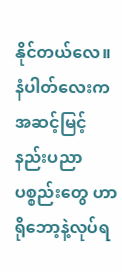နိုင်တယ်လေ။ နံပါတ်လေးက အဆင့်မြင့်နည်းပညာ ပစ္စည်းတွေ ဟာ ရိုဘော့နဲ့လုပ်ရ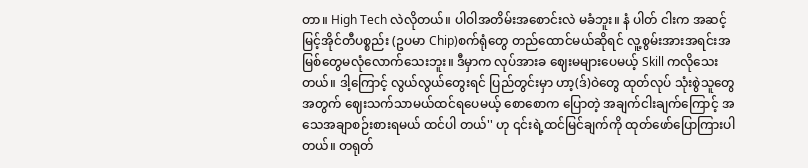တာ။ High Tech လဲလိုတယ်။ ပါဝါအတိမ်းအစောင်းလဲ မခံဘူး။ နံ ပါတ် ငါးက အဆင့်မြင့်အိုင်တီပစ္စည်း (ဥပမာ Chip)စက်ရုံတွေ တည်ထောင်မယ်ဆိုရင် လူ့စွမ်းအားအရင်းအမြစ်တွေမလုံလောက်သေးဘူး။ ဒီမှာက လုပ်အားခ ဈေးမများပေမယ့် Skill ကလိုသေးတယ်။ ဒါ့ကြောင့် လွယ်လွယ်တွေးရင် ပြည်တွင်းမှာ ဟာ့(ဒ်)ဝဲတွေ ထုတ်လုပ် သုံးစွဲသူတွေ အတွက် ဈေးသက်သာမယ်ထင်ရပေမယ့် စောစောက ပြောတဲ့ အချက်ငါးချက်ကြောင့် အသေအချာစဉ်းစားရမယ် ထင်ပါ တယ်'' ဟု ၎င်းရဲ့ထင်မြင်ချက်ကို ထုတ်ဖော်ပြောကြားပါတယ်။ တရုတ်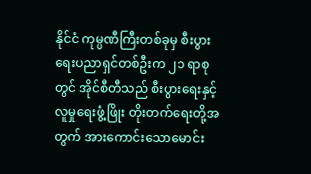နိုင်ငံ ကုမ္ပဏီကြီးတစ်ခုမှ စီးပွားရေးပညာရှင်တစ်ဦးက ၂၁ ရာစုတွင် အိုင်စီတီသည် စီးပွားရေးနှင့် လူမှုရေးဖွံ့ဖြိုး တိုးတက်ရေးတို့အတွက် အားကောင်းသောမောင်း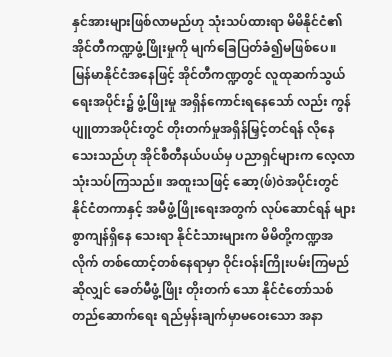နှင်အားများဖြစ်လာမည်ဟု သုံးသပ်ထားရာ မိမိနိုင်ငံ၏ အိုင်တီကဏ္ဍဖွံ့ဖြိုးမှုကို မျက်ခြေပြတ်ခံ၍မဖြစ်ပေ။ မြန်မာနိုင်ငံအနေဖြင့် အိုင်တီကဏ္ဍတွင် လူထုဆက်သွယ် ရေးအပိုင်း၌ ဖွံ့ဖြိုးမှု အရှိန်ကောင်းရနေသော် လည်း ကွန်ပျူတာအပိုင်းတွင် တိုးတက်မှုအရှိန်မြှင့်တင်ရန် လိုနေသေးသည်ဟု အိုင်စီတီနယ်ပယ်မှ ပညာရှင်များက လေ့လာ သုံးသပ်ကြသည်။ အထူးသဖြင့် ဆော့(ဖ်)ဝဲအပိုင်းတွင် နိုင်ငံတကာနှင့် အမီဖွံ့ဖြိုးရေးအတွက် လုပ်ဆောင်ရန် များစွာကျန်ရှိနေ သေးရာ နိုင်ငံသားများက မိမိတို့ကဏ္ဍအလိုက် တစ်ထောင့်တစ်နေရာမှာ ဝိုင်းဝန်းကြိုးပမ်းကြမည်ဆိုလျှင် ခေတ်မီဖွံ့ဖြိုး တိုးတက် သော နိုင်ငံတော်သစ်တည်ဆောက်ရေး ရည်မှန်းချက်မှာမဝေးသော အနာ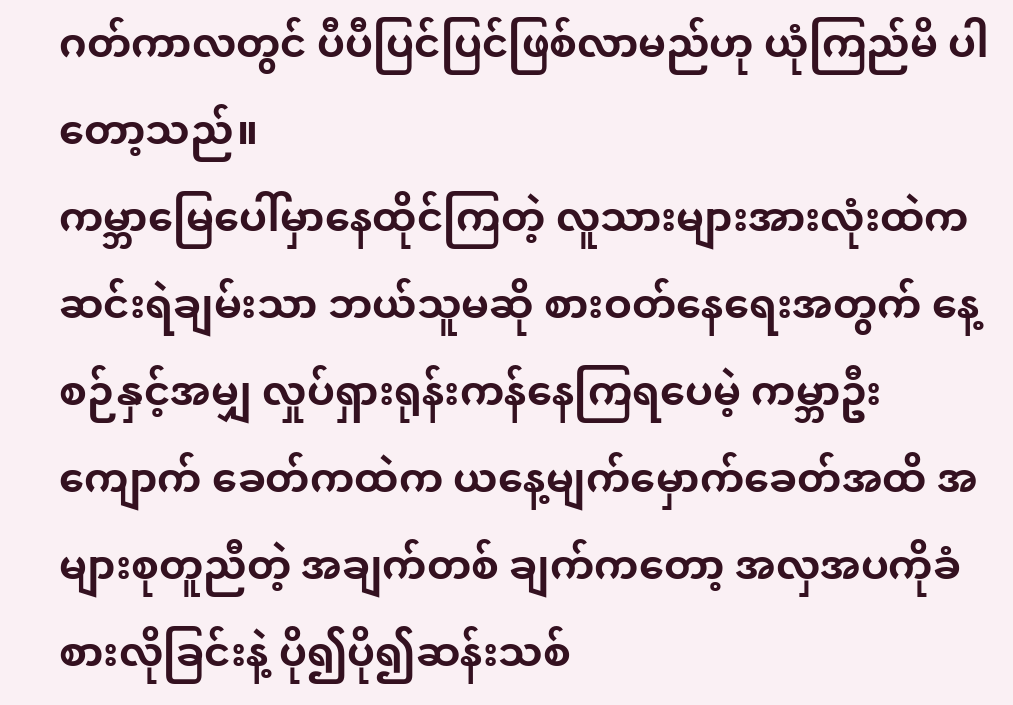ဂတ်ကာလတွင် ပီပီပြင်ပြင်ဖြစ်လာမည်ဟု ယုံကြည်မိ ပါတော့သည်။
ကမ္ဘာမြေပေါ်မှာနေထိုင်ကြတဲ့ လူသားများအားလုံးထဲက ဆင်းရဲချမ်းသာ ဘယ်သူမဆို စားဝတ်နေရေးအတွက် နေ့စဉ်နှင့်အမျှ လှုပ်ရှားရုန်းကန်နေကြရပေမဲ့ ကမ္ဘာဦး ကျောက် ခေတ်ကထဲက ယနေ့မျက်မှောက်ခေတ်အထိ အများစုတူညီတဲ့ အချက်တစ် ချက်ကတော့ အလှအပကိုခံစားလိုခြင်းနဲ့ ပို၍ပို၍ဆန်းသစ်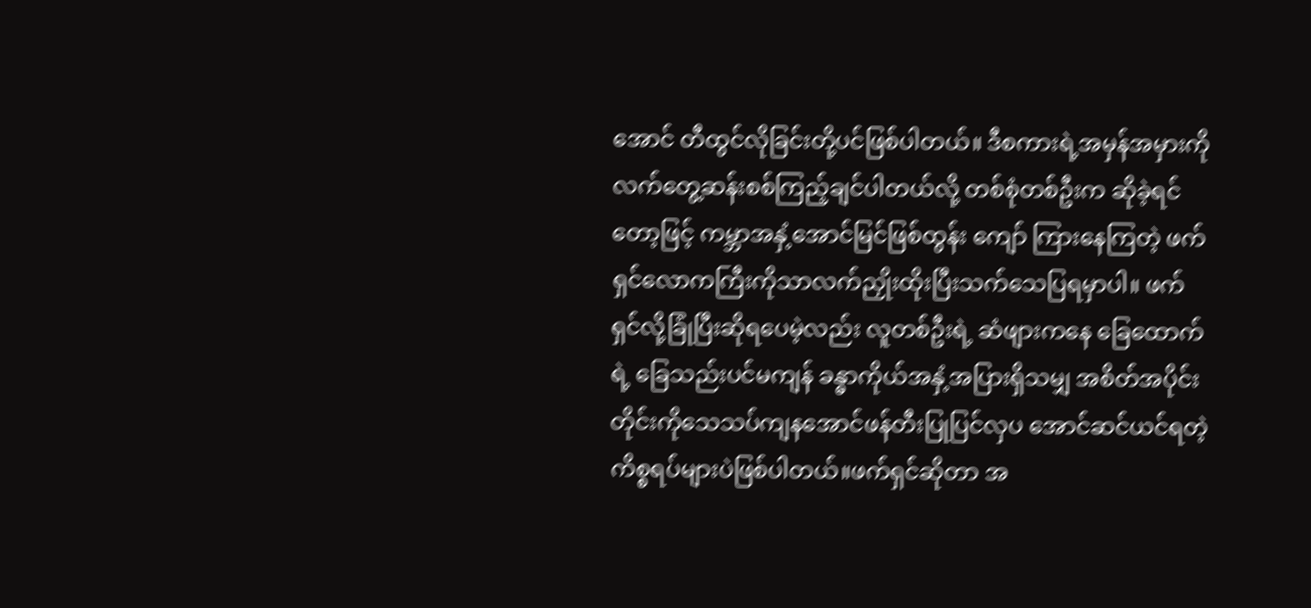အောင် တီထွင်လိုခြင်းတို့ပင်ဖြစ်ပါတယ်။ ဒီစကားရဲ့အမှန်အမှားကို လက်တွေ့ဆန်းစစ်ကြည့်ချင်ပါတယ်လို့ တစ်စုံတစ်ဦးက ဆိုခဲ့ရင်တော့ဖြင့် ကမ္ဘာအနှံ့အောင်မြင်ဖြစ်ထွန်း ကျော် ကြားနေကြတဲ့ ဖက်ရှင်လောကကြီးကိုသာလက်ညှိုးထိုးပြီးသက်သေပြရမှာပါ။ ဖက်ရှင်လို့ခြုံပြီးဆိုရပေမဲ့လည်း လူတစ်ဦးရဲ့ ဆံဖျားကနေ ခြေထောက်ရဲ့ ခြေသည်းပင်မကျန် ခန္ဓာကိုယ်အနှံ့အပြားရှိသမျှ အစိတ်အပိုင်းတိုင်းကိုသေသပ်ကျနအောင်ဖန်တီးပြုပြင်လှပ အောင်ဆင်ယင်ရတဲ့ကိစ္စရပ်များပဲဖြစ်ပါတယ်။ဖက်ရှင်ဆိုတာ အ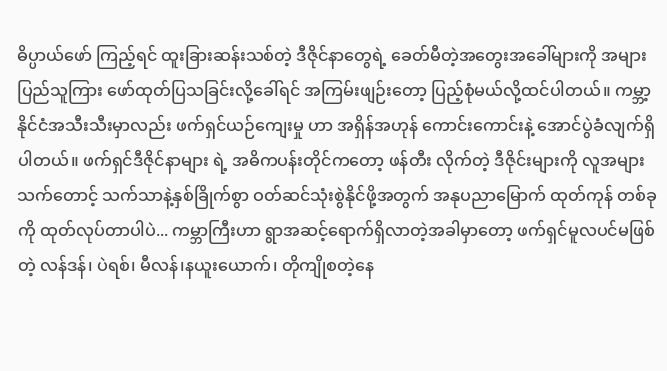ဓိပ္ပာယ်ဖော် ကြည့်ရင် ထူးခြားဆန်းသစ်တဲ့ ဒီဇိုင်နာတွေရဲ့ ခေတ်မီတဲ့အတွေးအခေါ်များကို အများပြည်သူကြား ဖော်ထုတ်ပြသခြင်းလို့ခေါ်ရင် အကြမ်းဖျဉ်းတော့ ပြည့်စုံမယ်လို့ထင်ပါတယ်။ ကမ္ဘာ့နိုင်ငံအသီးသီးမှာလည်း ဖက်ရှင်ယဉ်ကျေးမှု ဟာ အရှိန်အဟုန် ကောင်းကောင်းနဲ့ အောင်ပွဲခံလျက်ရှိပါတယ်။ ဖက်ရှင်ဒီဇိုင်နာများ ရဲ့ အဓိကပန်းတိုင်ကတော့ ဖန်တီး လိုက်တဲ့ ဒီဇိုင်းများကို လူအများသက်တောင့် သက်သာနဲ့နှစ်ခြိုက်စွာ ဝတ်ဆင်သုံးစွဲနိုင်ဖို့အတွက် အနုပညာမြောက် ထုတ်ကုန် တစ်ခုကို ထုတ်လုပ်တာပါပဲ... ကမ္ဘာကြီးဟာ ရွာအဆင့်ရောက်ရှိလာတဲ့အခါမှာတော့ ဖက်ရှင်မူလပင်မဖြစ်တဲ့ လန်ဒန်၊ ပဲရစ်၊ မီလန်၊နယူးယောက်၊ တိုကျိုစတဲ့နေ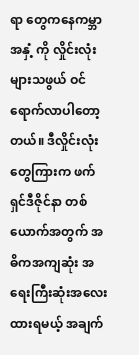ရာ တွေကနေကမ္ဘာအနှံ့ ကို လှိုင်းလုံးများသဖွယ် ဝင်ရောက်လာပါတော့တယ်။ ဒီလှိုင်းလုံး တွေကြားက ဖက်ရှင်ဒီဇိုင်နာ တစ်ယောက်အတွက် အဓိကအကျဆုံး အရေးကြီးဆုံးအလေးထားရမယ့် အချက်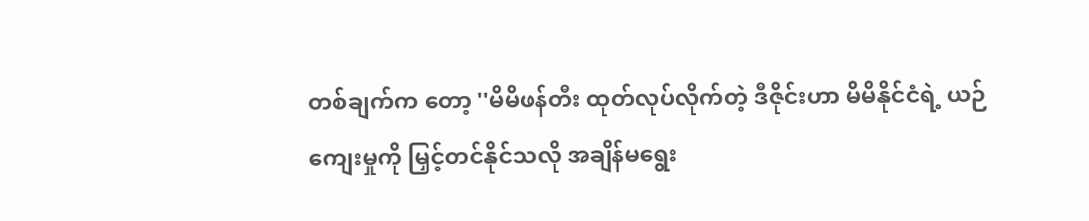တစ်ချက်က တော့ ''မိမိဖန်တီး ထုတ်လုပ်လိုက်တဲ့ ဒီဇိုင်းဟာ မိမိနိုင်ငံရဲ့ ယဉ်ကျေးမှုကို မြှင့်တင်နိုင်သလို အချိန်မရွေး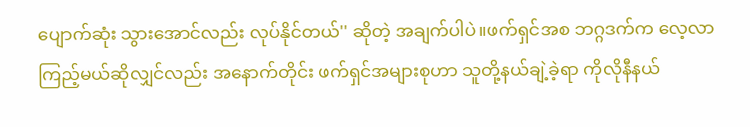ပျောက်ဆုံး သွားအောင်လည်း လုပ်နိုင်တယ်'' ဆိုတဲ့ အချက်ပါပဲ။ဖက်ရှင်အစ ဘဂ္ဂဒက်က လေ့လာကြည့်မယ်ဆိုလျှင်လည်း အနောက်တိုင်း ဖက်ရှင်အများစုဟာ သူတို့နယ်ချဲ့ခဲ့ရာ ကိုလိုနီနယ်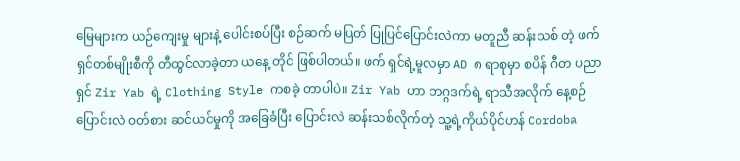မြေများက ယဉ်ကျေးမှု များနဲ့ ပေါင်းစပ်ပြီး စဉ်ဆက် မပြတ် ပြုပြင်ပြောင်းလဲကာ မတူညီ ဆန်းသစ် တဲ့ ဖက်ရှင်တစ်မျိုးစီကို တီထွင်လာခဲ့တာ ယနေ့ တိုင် ဖြစ်ပါတယ်။ ဖက် ရှင်ရဲ့မူလမှာ AD ၈ ရာစုမှာ စပိန် ဂီတ ပညာရှင် Zir Yab ရဲ့ Clothing Style ကစခဲ့ တာပါပဲ။ Zir Yab ဟာ ဘဂ္ဂဒက်ရဲ့ ရာသီအလိုက် နေ့စဉ်ပြောင်းလဲ ဝတ်စား ဆင်ယင်မှုကို အခြေခံပြီး ပြောင်းလဲ ဆန်းသစ်လိုက်တဲ့ သူ့ရဲ့ကိုယ်ပိုင်ဟန် Cordoba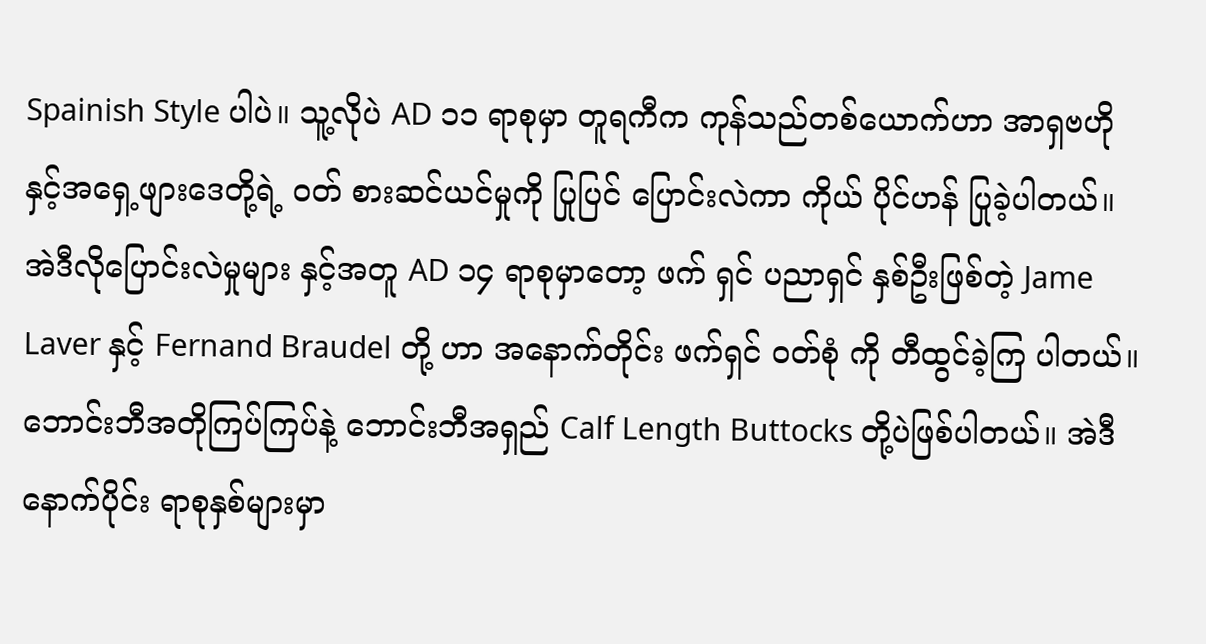Spainish Style ပါပဲ။ သူ့လိုပဲ AD ၁၁ ရာစုမှာ တူရကီက ကုန်သည်တစ်ယောက်ဟာ အာရှဗဟို နှင့်အရှေ့ဖျားဒေတို့ရဲ့ ဝတ် စားဆင်ယင်မှုကို ပြုပြင် ပြောင်းလဲကာ ကိုယ် ပိုင်ဟန် ပြုခဲ့ပါတယ်။ အဲဒီလိုပြောင်းလဲမှုများ နှင့်အတူ AD ၁၄ ရာစုမှာတော့ ဖက် ရှင် ပညာရှင် နှစ်ဦးဖြစ်တဲ့ Jame Laver နှင့် Fernand Braudel တို့ ဟာ အနောက်တိုင်း ဖက်ရှင် ဝတ်စုံ ကို တီထွင်ခဲ့ကြ ပါတယ်။ဘောင်းဘီအတိုကြပ်ကြပ်နဲ့ ဘောင်းဘီအရှည် Calf Length Buttocks တို့ပဲဖြစ်ပါတယ်။ အဲဒီနောက်ပိုင်း ရာစုနှစ်များမှာ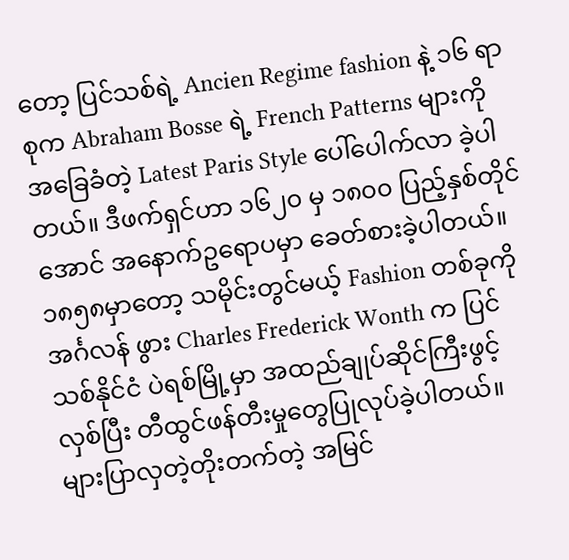တော့ ပြင်သစ်ရဲ့ Ancien Regime fashion နဲ့ ၁၆ ရာစုက Abraham Bosse ရဲ့ French Patterns များကိုအခြေခံတဲ့ Latest Paris Style ပေါ်ပေါက်လာ ခဲ့ပါတယ်။ ဒီဖက်ရှင်ဟာ ၁၆၂၀ မှ ၁၈၀၀ ပြည့်နှစ်တိုင်အောင် အနောက်ဥရောပမှာ ခေတ်စားခဲ့ပါတယ်။၁၈၅၈မှာတော့ သမိုင်းတွင်မယ့် Fashion တစ်ခုကို အင်္ဂလန် ဖွား Charles Frederick Wonth က ပြင်သစ်နိုင်ငံ ပဲရစ်မြို့မှာ အထည်ချုပ်ဆိုင်ကြီးဖွင့်လှစ်ပြီး တီထွင်ဖန်တီးမှုတွေပြုလုပ်ခဲ့ပါတယ်။ များပြာလှတဲ့တိုးတက်တဲ့ အမြင်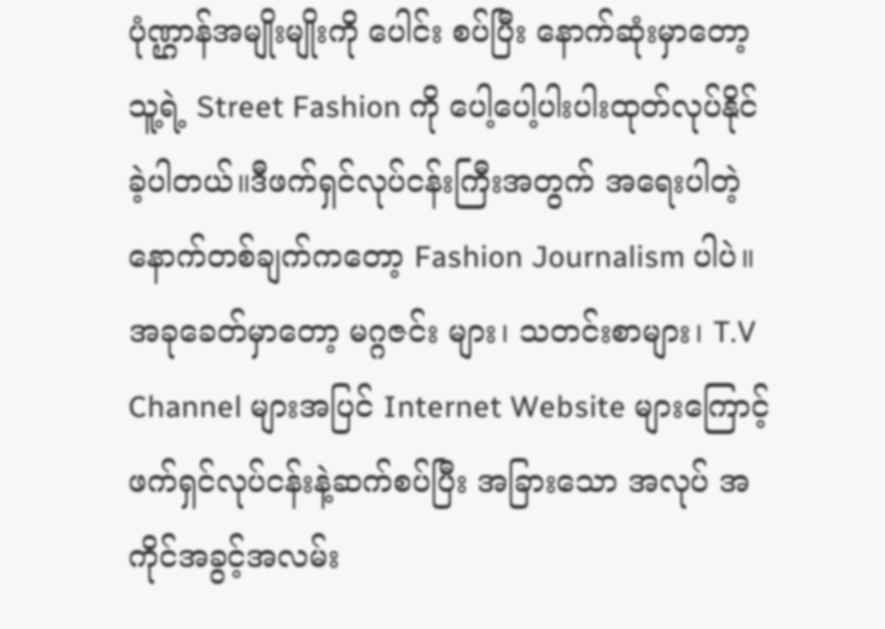ပုံဏ္ဌာန်အမျိုးမျိုးကို ပေါင်း စပ်ပြီး နောက်ဆုံးမှာတော့ သူ့ရဲ့ Street Fashion ကို ပေါ့ပေါ့ပါးပါးထုတ်လုပ်နိုင်ခဲ့ပါတယ်။ဒီဖက်ရှင်လုပ်ငန်းကြီးအတွက် အရေးပါတဲ့ နောက်တစ်ချက်ကတော့ Fashion Journalism ပါပဲ။ အခုခေတ်မှာတော့ မဂ္ဂဇင်း များ၊ သတင်းစာများ၊ T.V Channel များအပြင် Internet Website များကြောင့် ဖက်ရှင်လုပ်ငန်းနဲ့ဆက်စပ်ပြီး အခြားသော အလုပ် အကိုင်အခွင့်အလမ်း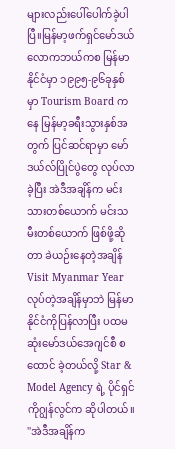များလည်းပေါ်ပေါက်ခဲ့ပါပြီ။မြန်မာ့ဖက်ရှင်မော်ဒယ်လောကဘယ်ကစ မြန်မာနိုင်ငံမှာ ၁၉၉၅-၉၆ခုနှစ်မှာ Tourism Board ကနေ မြန်မာ့ခရီးသွားနှစ်အတွက် ပြင်ဆင်ရာမှာ မော်ဒယ်လ်ပြိုင်ပွဲတွေ လုပ်လာခဲ့ပြီး အဲဒီအချိန်က မင်းသားတစ်ယောက် မင်းသမီးတစ်ယောက် ဖြစ်ဖို့ဆိုတာ ခဲယဉ်းနေတဲ့အချိန် Visit Myanmar Year လုပ်တဲ့အချိန်မှာဘဲ မြန်မာနိုင်ငံကိုပြန်လာပြီး ပထမဆုံးမော်ဒယ်အေဂျင်စီ စထောင် ခဲ့တယ်လို့ Star & Model Agency ရဲ့ ပိုင်ရှင် ကိုဂျွန်လွင်က ဆိုပါတယ်။ ''အဲဒီအချိန်က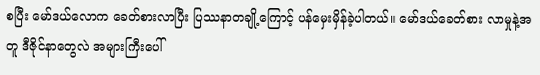စပြီး မော်ဒယ်လောက ခေတ်စားလာပြီး ပြဿနာတချို့ကြောင့် ပန်မှေးမှိန်ခဲ့ပါတယ်။ မော်ဒယ်ခေတ်စား လာမှုနဲ့အတူ ဒီဇိုင်နာတွေလဲ အများကြီးပေါ်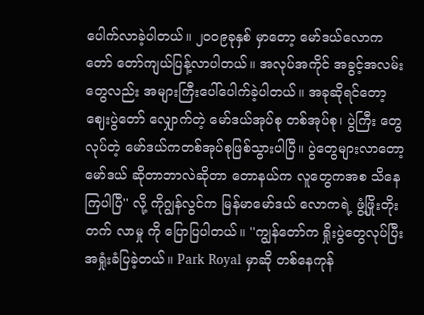ပေါက်လာခဲ့ပါတယ်။ ၂၀၀၉ခုနှစ် မှာတော့ မော်ဒယ်လောက တော် တော်ကျယ်ပြန့်လာပါတယ်။ အလုပ်အကိုင် အခွင့်အလမ်းတွေလည်း အများကြီးပေါ်ပေါက်ခဲ့ပါတယ်။ အခုဆိုရင်တော့ ဈေးပွဲတော် လျှောက်တဲ့ မော်ဒယ်အုပ်စု တစ်အုပ်စု၊ ပွဲကြီး တွေလုပ်တဲ့ မော်ဒယ်ကတစ်အုပ်စုဖြစ်သွားပါပြီ။ ပွဲတွေများလာတော့ မော်ဒယ် ဆိုတာဘာလဲဆိုတာ တောနယ်က လူတွေကအစ သိနေကြပါပြီ'' လို့ ကိုဂျွန်လွင်က မြန်မာမော်ဒယ် လောကရဲ့ ဖွံ့ဖြိုးတိုးတက် လာမှု ကို ပြောပြပါတယ်။ ''ကျွန်တော်က ရှိုးပွဲတွေလုပ်ပြီး အရှုံးခံပြခဲ့တယ်။ Park Royal မှာဆို တစ်နေကုန်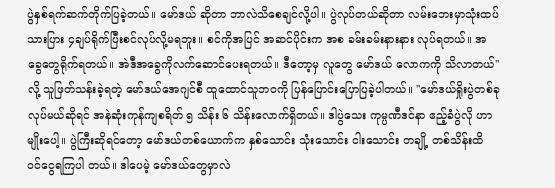ပွဲနှစ်ရက်ဆက်တိုက်ပြခဲ့တယ်။ မော်ဒယ် ဆိုတာ ဘာလဲသိစေချင်လို့ပါ။ ပွဲလုပ်တယ်ဆိုတာ လမ်းဘေးမှာသုံးထပ် သားပြား ၄ချပ်ရိုက်ပြီးစင်လုပ်လို့မရဘူး။ စင်ကိုအပြင် အဆင်ပိုင်းက အစ ခမ်းခမ်းနားနား လုပ်ရတယ်။ အခွေတွေရိုက်ရတယ်။ အဲဒီအခွေကိုလက်ဆောင်ပေးရတယ်။ ဒီတော့မှ လူတွေ မော်ဒယ် လောကကို သိလာတယ်'' လို့ သူဖြတ်သန်းခဲ့ရတဲ့ မော်ဒယ်အေဂျင်စီ ထူထောင်သူဘဝကို ပြန်ပြောင်းပြောပြခဲ့ပါတယ်။ ''မော်ဒယ်ရှိုးပွဲတစ်ခုလုပ်မယ်ဆိုရင် အနဲဆုံးကုန်ကျစရိတ် ၅ သိန်း ၆ သိန်းလောက်ရှိတယ်။ ဒါပွဲသေး ကုမ္ပဏီဒင်နာ ဧည့်ခံပွဲလို ဟာမျိုးပေါ့။ ပွဲကြီးဆိုရင်တော့ မော်ဒယ်တစ်ယောက်က နှစ်သောင်း သုံးသောင်း ငါးသောင်း တချို့ တစ်သိန်းထိ ဝင်ငွေရကြပါ တယ်။ ဒါပေမဲ့ မော်ဒယ်တွေမှာလဲ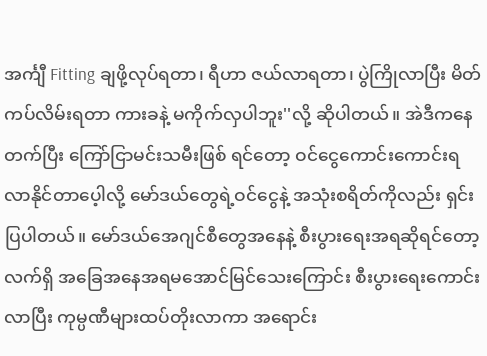အင်္ကျီ Fitting ချဖို့လုပ်ရတာ၊ ရီဟာ ဇယ်လာရတာ၊ ပွဲကြိုလာပြီး မိတ်ကပ်လိမ်းရတာ ကားခနဲ့ မကိုက်လှပါဘူး''လို့ ဆိုပါတယ်။ အဲဒီကနေတက်ပြီး ကြော်ငြာမင်းသမီးဖြစ် ရင်တော့ ဝင်ငွေကောင်းကောင်းရလာနိုင်တာပေ့ါလို့ မော်ဒယ်တွေရဲ့ဝင်ငွေနဲ့ အသုံးစရိတ်ကိုလည်း ရှင်းပြပါတယ်။ မော်ဒယ်အေဂျင်စီတွေအနေနဲ့ စီးပွားရေးအရဆိုရင်တော့ လက်ရှိ အခြေအနေအရမအောင်မြင်သေးကြောင်း စီးပွားရေးကောင်းလာပြီး ကုမ္ပဏီများထပ်တိုးလာကာ အရောင်း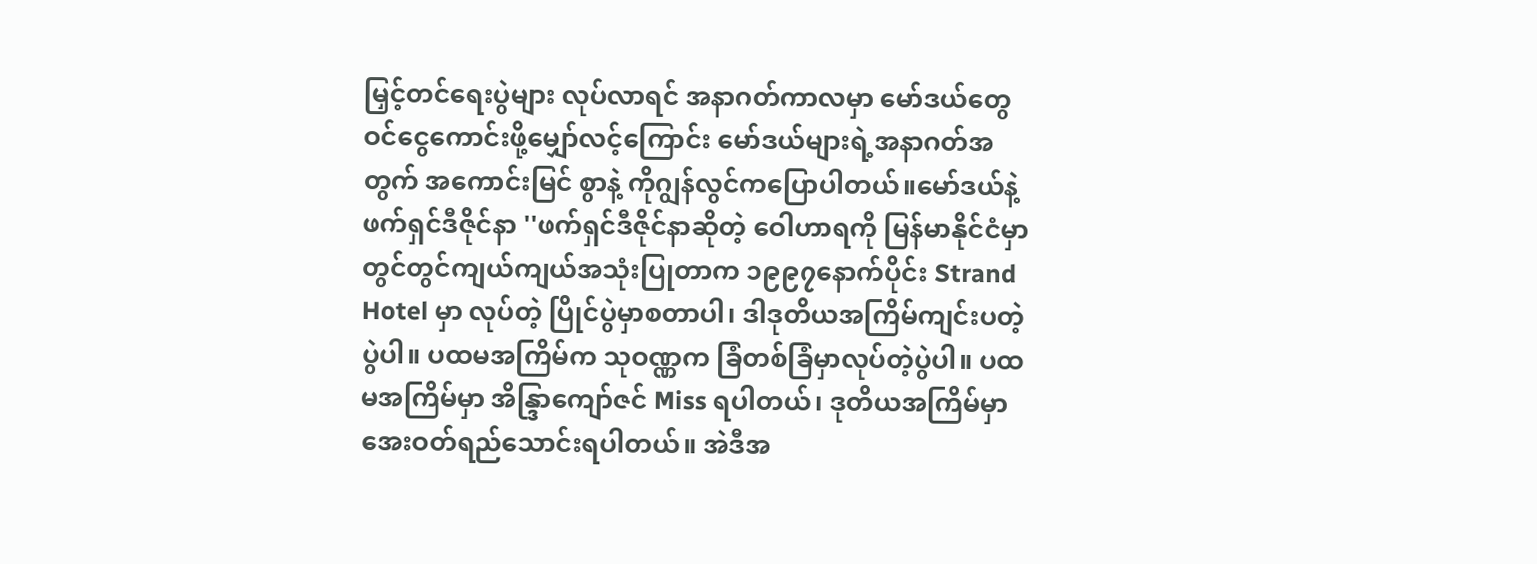မြှင့်တင်ရေးပွဲများ လုပ်လာရင် အနာဂတ်ကာလမှာ မော်ဒယ်တွေဝင်ငွေကောင်းဖို့မျှော်လင့်ကြောင်း မော်ဒယ်များရဲ့အနာဂတ်အတွက် အကောင်းမြင် စွာနဲ့ ကိုဂျွန်လွင်ကပြောပါတယ်။မော်ဒယ်နဲ့ ဖက်ရှင်ဒီဇိုင်နာ ''ဖက်ရှင်ဒီဇိုင်နာဆိုတဲ့ ဝေါဟာရကို မြန်မာနိုင်ငံမှာတွင်တွင်ကျယ်ကျယ်အသုံးပြုတာက ၁၉၉၇နောက်ပိုင်း Strand Hotel မှာ လုပ်တဲ့ ပြိုင်ပွဲမှာစတာပါ၊ ဒါဒုတိယအကြိမ်ကျင်းပတဲ့ပွဲပါ။ ပထမအကြိမ်က သုဝဏ္ဏက ခြံတစ်ခြံမှာလုပ်တဲ့ပွဲပါ။ ပထမအကြိမ်မှာ အိန္ဒြာကျော်ဇင် Miss ရပါတယ်၊ ဒုတိယအကြိမ်မှာ အေးဝတ်ရည်သောင်းရပါတယ်။ အဲဒီအ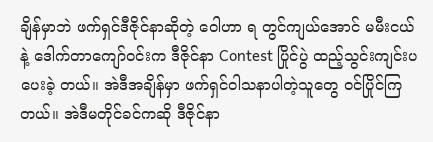ချိန်မှာဘဲ ဖက်ရှင်ဒီဇိုင်နာဆိုတဲ့ ဝေါဟာ ရ တွင်ကျယ်အောင် မမီးငယ်နဲ့ ဒေါက်တာကျော်ဝင်းက ဒီဇိုင်နာ Contest ပြိုင်ပွဲ ထည့်သွင်းကျင်းပပေးခဲ့ တယ်။ အဲဒီအချိန်မှာ ဖက်ရှင်ဝါသနာပါတဲ့သူတွေ ဝင်ပြိုင်ကြတယ်။ အဲဒီမတိုင်ခင်ကဆို ဒီဇိုင်နာ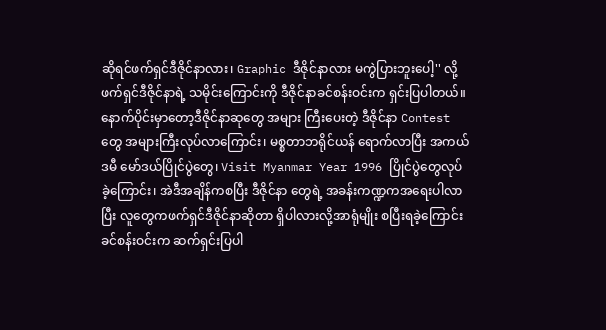ဆိုရင်ဖက်ရှင်ဒီဇိုင်နာလား၊ Graphic ဒီဇိုင်နာလား မကွဲပြားဘူးပေါ့'' လို့ ဖက်ရှင်ဒီဇိုင်နာရဲ့ သမိုင်းကြောင်းကို ဒီဇိုင်နာခင်စန်းဝင်းက ရှင်းပြပါတယ်။ နောက်ပိုင်းမှာတော့ဒီဇိုင်နာဆုတွေ အများ ကြီးပေးတဲ့ ဒီဇိုင်နာ Contest တွေ အများကြီးလုပ်လာကြောင်း၊ မစ္စတာဘရိုင်ယန် ရောက်လာပြီး အကယ်ဒမီ မော်ဒယ်ပြိုင်ပွဲတွေ၊ Visit Myanmar Year 1996 ပြိုင်ပွဲတွေလုပ်ခဲ့ကြောင်း၊ အဲဒီအချိန်ကစပြီး ဒီဇိုင်နာ တွေရဲ့ အခန်းကဏ္ဍကအရေးပါလာပြီး လူတွေကဖက်ရှင်ဒီဇိုင်နာဆိုတာ ရှိပါလားလို့အာရုံမျိုး စပြီးရခဲ့ကြောင်း ခင်စန်းဝင်းက ဆက်ရှင်းပြပါ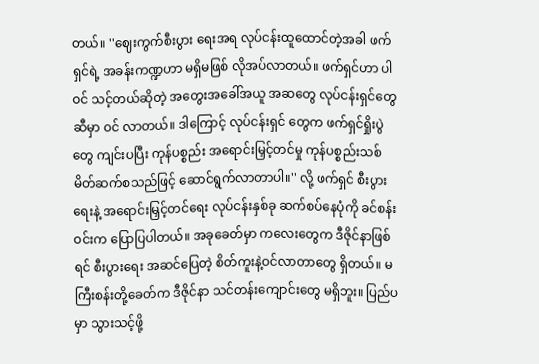တယ်။ ''ဈေးကွက်စီးပွား ရေးအရ လုပ်ငန်းထူထောင်တဲ့အခါ ဖက်ရှင်ရဲ့ အခန်းကဏ္ဍဟာ မရှိမဖြစ် လိုအပ်လာတယ်။ ဖက်ရှင်ဟာ ပါဝင် သင့်တယ်ဆိုတဲ့ အတွေးအခေါ်အယူ အဆတွေ လုပ်ငန်းရှင်တွေဆီမှာ ဝင် လာတယ်။ ဒါကြောင့် လုပ်ငန်းရှင် တွေက ဖက်ရှင်ရှိုးပွဲတွေ ကျင်းပပြီး ကုန်ပစ္စည်း အရောင်းမြှင့်တင်မှု ကုန်ပစ္စည်းသစ်မိတ်ဆက်စသည်ဖြင့် ဆောင်ရွက်လာတာပါ။'' လို့ ဖက်ရှင် စီးပွားရေးနဲ့ အရောင်းမြှင့်တင်ရေး လုပ်ငန်းနှစ်ခု ဆက်စပ်နေပုံကို ခင်စန်းဝင်းက ပြောပြပါတယ်။ အခုခေတ်မှာ ကလေးတွေက ဒီဇိုင်နာဖြစ်ရင် စီးပွားရေး အဆင်ပြေတဲ့ စိတ်ကူးနဲ့ဝင်လာတာတွေ ရှိတယ်။ မကြီးစန်းတို့ခေတ်က ဒီဇိုင်နာ သင်တန်းကျောင်းတွေ မရှိဘူး။ ပြည်ပမှာ သွားသင့်ဖို့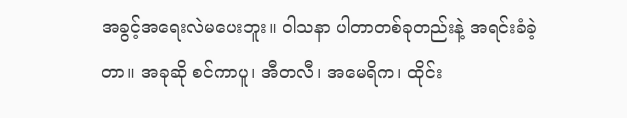အခွင့်အရေးလဲမပေးဘူး။ ဝါသနာ ပါတာတစ်ခုတည်းနဲ့ အရင်းခံခဲ့ တာ။ အခုဆို စင်ကာပူ၊ အီတလီ၊ အမေရိက၊ ထိုင်း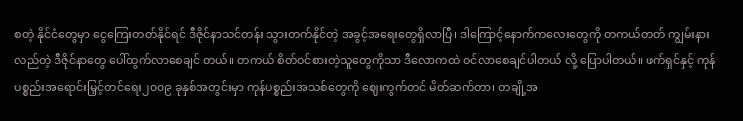စတဲ့ နိုင်ငံတွေမှာ ငွေကြေးတတ်နိုင်ရင် ဒီဇိုင်နာသင်တန်း သွားတက်နိုင်တဲ့ အခွင့်အရေးတွေရှိလာပြီ၊ ဒါကြောင့်နောက်ကလေးတွေကို တကယ်တတ် ကျွမ်းနားလည်တဲ့ ဒီဇိုင်နာတွေ ပေါ်ထွက်လာစေချင် တယ်။ တကယ် စိတ်ဝင်စားတဲ့သူတွေကိုသာ ဒီလောကထဲ ဝင်လာစေချင်ပါတယ် လို့ ပြောပါတယ်။ ဖက်ရှင်နှင့် ကုန်ပစ္စည်းအရောင်းမြှင့်တင်ရေး၂၀၀၉ ခုနှစ်အတွင်းမှာ ကုန်ပစ္စည်းအသစ်တွေကို ဈေးကွက်တင် မိတ်ဆက်တာ၊ တချို့အ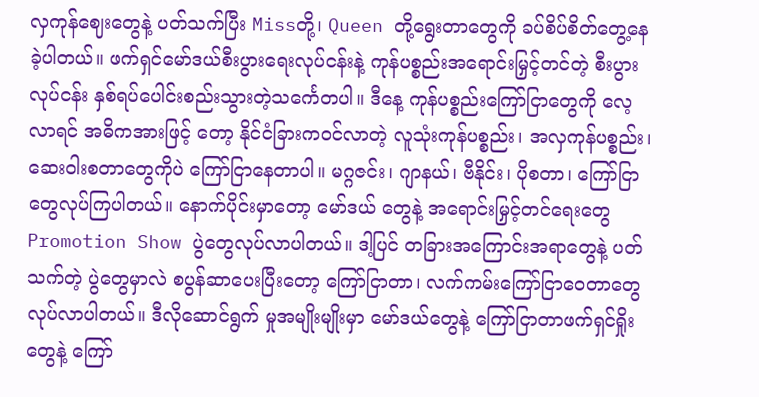လှကုန်ဈေးတွေနဲ့ ပတ်သက်ပြီး Missတို့၊ Queen တို့ရွေးတာတွေကို ခပ်စိပ်စိတ်တွေ့နေခဲ့ပါတယ်။ ဖက်ရှင်မော်ဒယ်စီးပွားရေးလုပ်ငန်းနဲ့ ကုန်ပစ္စည်းအရောင်းမြှင့်တင်တဲ့ စီးပွား လုပ်ငန်း နှစ်ရပ်ပေါင်းစည်းသွားတဲ့သင်္ကေတပါ။ ဒီနေ့ ကုန်ပစ္စည်းကြော်ငြာတွေကို လေ့လာရင် အဓိကအားဖြင့် တော့ နိုင်ငံခြားကဝင်လာတဲ့ လူသုံးကုန်ပစ္စည်း၊ အလှကုန်ပစ္စည်း၊ ဆေးဝါးစတာတွေကိုပဲ ကြော်ငြာနေတာပါ။ မဂ္ဂဇင်း၊ ဂျာနယ်၊ ဗီနိုင်း၊ ပိုစတာ၊ ကြော်ငြာတွေလုပ်ကြပါတယ်။ နောက်ပိုင်းမှာတော့ မော်ဒယ် တွေနဲ့ အရောင်းမြှင့်တင်ရေးတွေ Promotion Show ပွဲတွေလုပ်လာပါတယ်။ ဒါ့ပြင် တခြားအကြောင်းအရာတွေနဲ့ ပတ်သက်တဲ့ ပွဲတွေမှာလဲ စပွန်ဆာပေးပြီးတော့ ကြော်ငြာတာ၊ လက်ကမ်းကြော်ငြာဝေတာတွေလုပ်လာပါတယ်။ ဒီလိုဆောင်ရွက် မှုအမျိုးမျိုးမှာ မော်ဒယ်တွေနဲ့ ကြော်ငြာတာဖက်ရှင်ရှိုးတွေနဲ့ ကြော်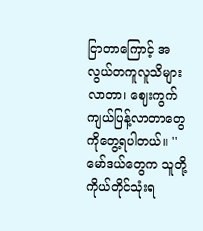ငြာတာကြောင့် အလွယ်တကူလူသိများလာတာ၊ ဈေးကွက် ကျယ်ပြန့်လာတာတွေကိုတွေ့ရပါတယ်။ ''မော်ဒယ်တွေက သူတို့ကိုယ်တိုင်သုံးရ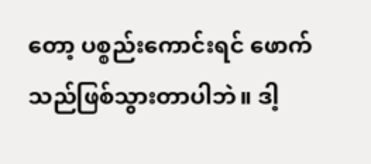တော့ ပစ္စည်းကောင်းရင် ဖောက်သည်ဖြစ်သွားတာပါဘဲ။ ဒါ့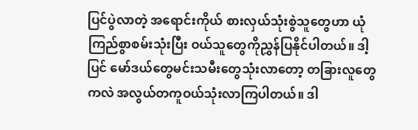ပြင်ပွဲလာတဲ့ အရောင်းကိုယ် စားလှယ်သုံးစွဲသူတွေဟာ ယုံကြည်စွာစမ်းသုံးပြီး ဝယ်သူတွေကိုညွှန်ပြနိုင်ပါတယ်။ ဒါ့ပြင် မော်ဒယ်တွေမင်းသမီးတွေသုံးလာတော့ တခြားလူတွေကလဲ အလွယ်တကူဝယ်သုံးလာကြပါတယ်။ ဒါ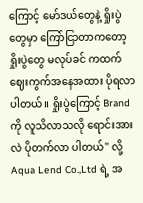ကြောင့် မော်ဒယ်တွေနဲ့ ရှိုးပွဲတွေမှာ ကြော်ငြာတာကတော့ ရှိုးပွဲတွေ မလုပ်ခင် ကထက် ဈေးကွက်အနေအထား ပိုရလာပါတယ်။ ရှိုးပွဲကြောင့် Brand ကို လူသိလာသလို ရောင်းအားလဲ ပိုတက်လာ ပါတယ်'' လို့ Aqua Lend Co.,Ltd ရဲ့ အ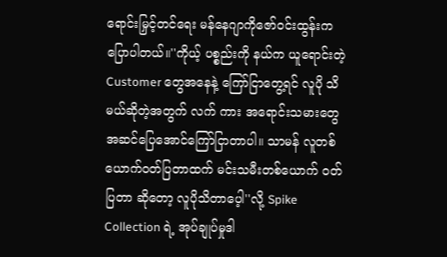ရောင်းမြှင့်တင်ရေး မန်နေဂျာကိုဇော်ဝင်းထွန်းကပြောပါတယ်။''ကိုယ့် ပစ္စည်းကို နယ်က ယူရောင်းတဲ့ Customer တွေအနေနဲ့ ကြော်ငြာတွေ့ရင် လူပို သိမယ်ဆိုတဲ့အတွက် လက် ကား အရောင်းသမားတွေ အဆင်ပြေအောင်ကြော်ငြာတာပါ။ သာမန် လူတစ်ယောက်ဝတ်ပြတာထက် မင်းသမီးတစ်ယောက် ဝတ်ပြတာ ဆိုတော့ လူပိုသိတာပေ့ါ''လို့ Spike Collection ရဲ့ အုပ်ချုပ်မှုဒါ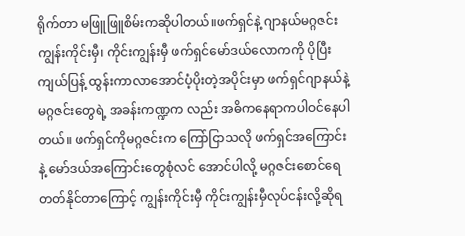ရိုက်တာ မဖြူဖြူစိမ်းကဆိုပါတယ်။ဖက်ရှင်နဲ့ ဂျာနယ်မဂ္ဂဇင်း ကျွန်းကိုင်းမှီ၊ ကိုင်းကျွန်းမှီ ဖက်ရှင်မော်ဒယ်လောကကို ပိုပြီးကျယ်ပြန့် ထွန်းကာလာအောင်ပံ့ပိုးတဲ့အပိုင်းမှာ ဖက်ရှင်ဂျာနယ်နဲ့ မဂ္ဂဇင်းတွေရဲ့ အခန်းကဏ္ဍက လည်း အဓိကနေရာကပါဝင်နေပါတယ်။ ဖက်ရှင်ကိုမဂ္ဂဇင်းက ကြော်ငြာသလို ဖက်ရှင်အကြောင်းနဲ့ မော်ဒယ်အကြောင်းတွေစုံလင် အောင်ပါလို့ မဂ္ဂဇင်းစောင်ရေတတ်နိုင်တာကြောင့် ကျွန်းကိုင်းမှီ ကိုင်းကျွန်းမှီလုပ်ငန်းလို့ဆိုရ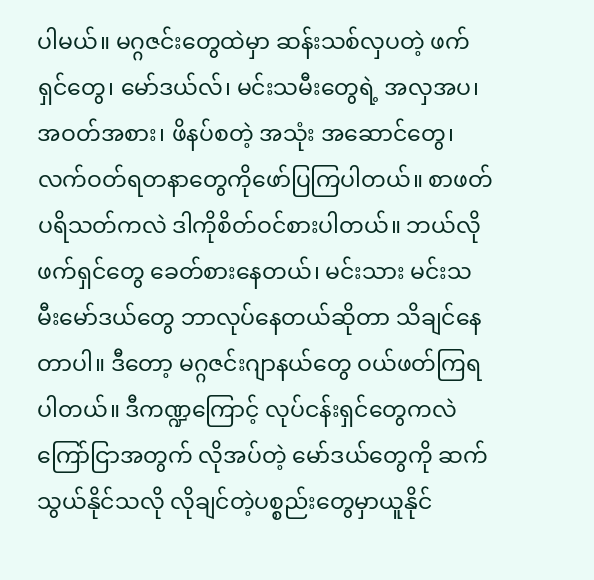ပါမယ်။ မဂ္ဂဇင်းတွေထဲမှာ ဆန်းသစ်လှပတဲ့ ဖက်ရှင်တွေ၊ မော်ဒယ်လ်၊ မင်းသမီးတွေရဲ့ အလှအပ၊ အဝတ်အစား၊ ဖိနပ်စတဲ့ အသုံး အဆောင်တွေ၊ လက်ဝတ်ရတနာတွေကိုဖော်ပြကြပါတယ်။ စာဖတ်ပရိသတ်ကလဲ ဒါကိုစိတ်ဝင်စားပါတယ်။ ဘယ်လိုဖက်ရှင်တွေ ခေတ်စားနေတယ်၊ မင်းသား မင်းသမီးမော်ဒယ်တွေ ဘာလုပ်နေတယ်ဆိုတာ သိချင်နေတာပါ။ ဒီတော့ မဂ္ဂဇင်းဂျာနယ်တွေ ဝယ်ဖတ်ကြရပါတယ်။ ဒီကဏ္ဍကြောင့် လုပ်ငန်းရှင်တွေကလဲ ကြော်ငြာအတွက် လိုအပ်တဲ့ မော်ဒယ်တွေကို ဆက်သွယ်နိုင်သလို လိုချင်တဲ့ပစ္စည်းတွေမှာယူနိုင်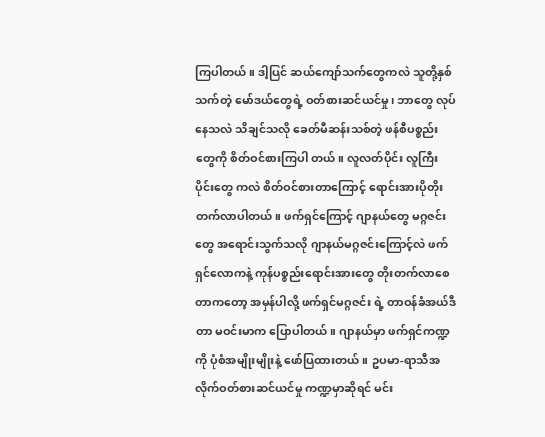ကြပါတယ်။ ဒါ့ပြင် ဆယ်ကျော်သက်တွေကလဲ သူတို့နှစ်သက်တဲ့ မော်ဒယ်တွေရဲ့ ဝတ်စားဆင်ယင်မှု၊ ဘာတွေ လုပ်နေသလဲ သိချင်သလို ခေတ်မီဆန်းသစ်တဲ့ ဖန်စီပစ္စည်းတွေကို စိတ်ဝင်စားကြပါ တယ်။ လူလတ်ပိုင်း လူကြီးပိုင်းတွေ ကလဲ စိတ်ဝင်စားတာကြောင့် ရောင်းအားပိုတိုးတက်လာပါတယ်။ ဖက်ရှင်ကြောင့် ဂျာနယ်တွေ မဂ္ဂဇင်းတွေ အရောင်းသွက်သလို ဂျာနယ်မဂ္ဂဇင်းကြောင့်လဲ ဖက်ရှင်လောကနဲ့ ကုန်ပစ္စည်းရောင်းအားတွေ တိုးတက်လာစေတာကတော့ အမှန်ပါလို့ ဖက်ရှင်မဂ္ဂဇင်း ရဲ့ တာဝန်ခံအယ်ဒီတာ မဝင်းမာက ပြောပါတယ်။ ဂျာနယ်မှာ ဖက်ရှင်ကဏ္ဍကို ပုံစံအမျိုးမျိုးနဲ့ ဖော်ပြထားတယ်။ ဥပမာ-ရာသီအလိုက်ဝတ်စားဆင်ယင်မှု ကဏ္ဍမှာဆိုရင် မင်း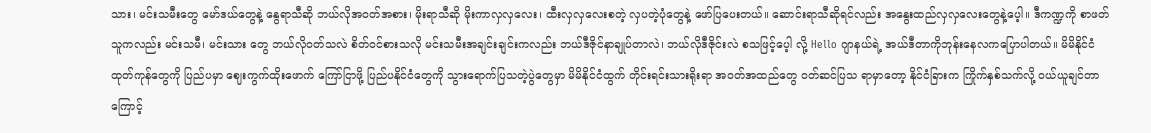သား၊ မင်းသမီးတွေ မော်ဒယ်တွေနဲ့ နွေရာသီဆို ဘယ်လိုအဝတ်အစား၊ မိုးရာသီဆို မိုးကာလှလှလေး၊ ထီးလှလှလေးစတဲ့ လှပတဲ့ပုံတွေနဲ့ ဖော်ပြပေးတယ်။ ဆောင်းရာသီဆိုရင်လည်း အနွေးထည်လှလှလေးတွေနဲ့ပေ့ါ။ ဒီကဏ္ဍကို စာဖတ်သူကလည်း မင်းသမီ၊ မင်းသား တွေ ဘယ်လိုဝတ်သလဲ စိတ်ဝင်စားသလို မင်းသမီးအချင်းချင်းကလည်း ဘယ်ဒီဇိုင်နာချုပ်တာလဲ၊ ဘယ်လိုဒီဇိုင်းလဲ စသဖြင့်ပေ့ါ လို့ Hello ဂျာနယ်ရဲ့ အယ်ဒီတာကိုဘုန်းနေလကပြောပါတယ်။ မိမိနိုင်ငံထုတ်ကုန်တွေကို ပြည်ပမှာ ဈေးကွက်ထိုးဖောက် ကြော်ငြာဖို့ ပြည်ပနိုင်ငံတွေကို သွားရောက်ပြသတဲ့ပွဲတွေမှာ မိမိနိုင်ငံထွက် တိုင်းရင်းသားရိုးရာ အဝတ်အထည်တွေ ဝတ်ဆင်ပြသ ရာမှာတော့ နိုင်ငံခြားက ကြိုက်နှစ်သက်လို့ ဝယ်ယူချင်တာကြောင့်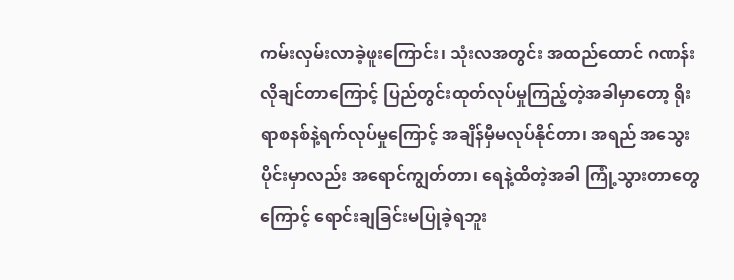ကမ်းလှမ်းလာခဲ့ဖူးကြောင်း၊ သုံးလအတွင်း အထည်ထောင် ဂဏန်းလိုချင်တာကြောင့် ပြည်တွင်းထုတ်လုပ်မှုကြည့်တဲ့အခါမှာတော့ ရိုးရာစနစ်နဲ့ရက်လုပ်မှုကြောင့် အချိန်မှီမလုပ်နိုင်တာ၊ အရည် အသွေးပိုင်းမှာလည်း အရောင်ကျွတ်တာ၊ ရေနဲ့ထိတဲ့အခါ ကြုံ့သွားတာတွေကြောင့် ရောင်းချခြင်းမပြုခဲ့ရဘူး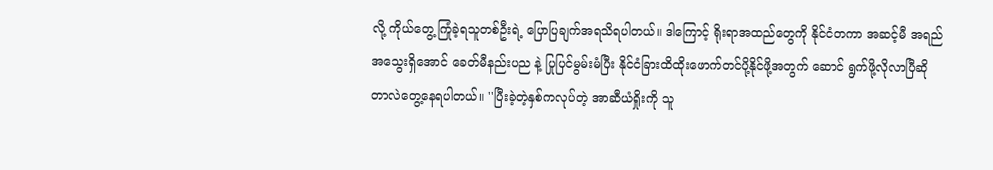လို့ ကိုယ်တွေ့ ကြုံခဲ့ရသူတစ်ဦးရဲ့ ပြောပြချက်အရသိရပါတယ်။ ဒါကြောင့် ရိုးရာအထည်တွေကို နိုင်ငံတကာ အဆင့်မီ အရည်အသွေးရှိအောင် ခေတ်မီနည်းပည နဲ့ ပြုပြင်မွမ်းမံပြီး နိုင်ငံခြားထိထိုးဖောက်တင်ပို့နိုင်ဖို့အတွက် ဆောင် ရွက်ဖို့လိုလာပြီဆိုတာလဲတွေ့နေရပါတယ်။ ''ပြီးခဲ့တဲ့နှစ်ကလုပ်တဲ့ အာဆီယံရှိုးကို သူ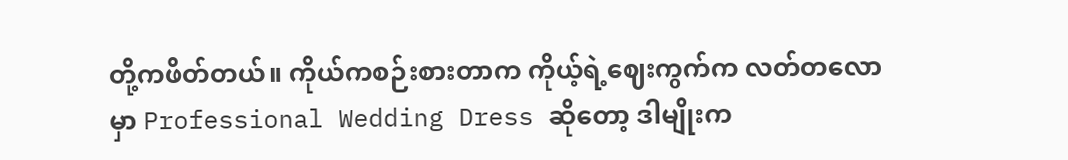တို့ကဖိတ်တယ်။ ကိုယ်ကစဉ်းစားတာက ကိုယ့်ရဲ့ဈေးကွက်က လတ်တလောမှာ Professional Wedding Dress ဆိုတော့ ဒါမျိုးက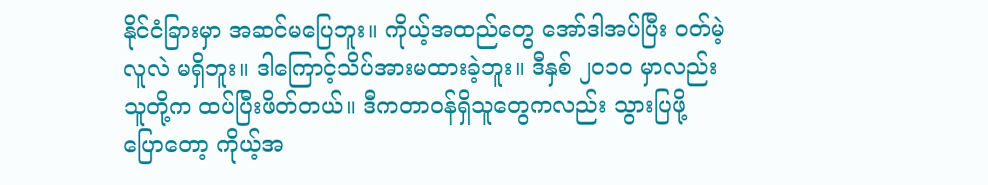နိုင်ငံခြားမှာ အဆင်မပြေဘူး။ ကိုယ့်အထည်တွေ အော်ဒါအပ်ပြီး ဝတ်မဲ့လူလဲ မရှိဘူး။ ဒါကြောင့်သိပ်အားမထားခဲ့ဘူး။ ဒီနှစ် ၂၀၁၀ မှာလည်း သူတို့က ထပ်ပြီးဖိတ်တယ်။ ဒီကတာဝန်ရှိသူတွေကလည်း သွားပြဖို့ ပြောတော့ ကိုယ့်အ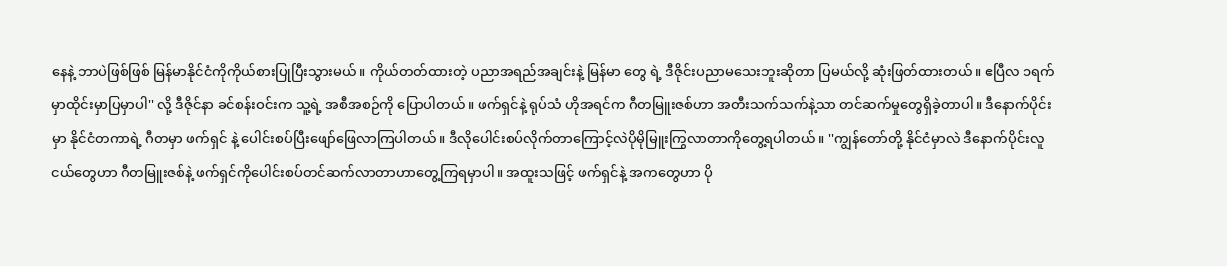နေနဲ့ ဘာပဲဖြစ်ဖြစ် မြန်မာနိုင်ငံကိုကိုယ်စားပြုပြီးသွားမယ်။ ကိုယ်တတ်ထားတဲ့ ပညာအရည်အချင်းနဲ့ မြန်မာ တွေ ရဲ့ ဒီဇိုင်းပညာမသေးဘူးဆိုတာ ပြမယ်လို့ ဆုံးဖြတ်ထားတယ်။ ဧပြီလ ၁ရက်မှာထိုင်းမှာပြမှာပါ'' လို့ ဒီဇိုင်နာ ခင်စန်းဝင်းက သူ့ရဲ့ အစီအစဉ်ကို ပြောပါတယ်။ ဖက်ရှင်နဲ့ ရုပ်သံ ဟိုအရင်က ဂီတမြူးဇစ်ဟာ အတီးသက်သက်နဲ့သာ တင်ဆက်မှုတွေရှိခဲ့တာပါ။ ဒီနောက်ပိုင်းမှာ နိုင်ငံတကာရဲ့ ဂီတမှာ ဖက်ရှင် နဲ့ ပေါင်းစပ်ပြီးဖျော်ဖြေလာကြပါတယ်။ ဒီလိုပေါင်းစပ်လိုက်တာကြောင့်လဲပိုမိုမြူးကြွလာတာကိုတွေ့ရပါတယ်။ ''ကျွန်တော်တို့ နိုင်ငံမှာလဲ ဒီနောက်ပိုင်းလူငယ်တွေဟာ ဂီတမြူးဇစ်နဲ့ ဖက်ရှင်ကိုပေါင်းစပ်တင်ဆက်လာတာဟာတွေ့ကြရမှာပါ။ အထူးသဖြင့် ဖက်ရှင်နဲ့ အကတွေဟာ ပို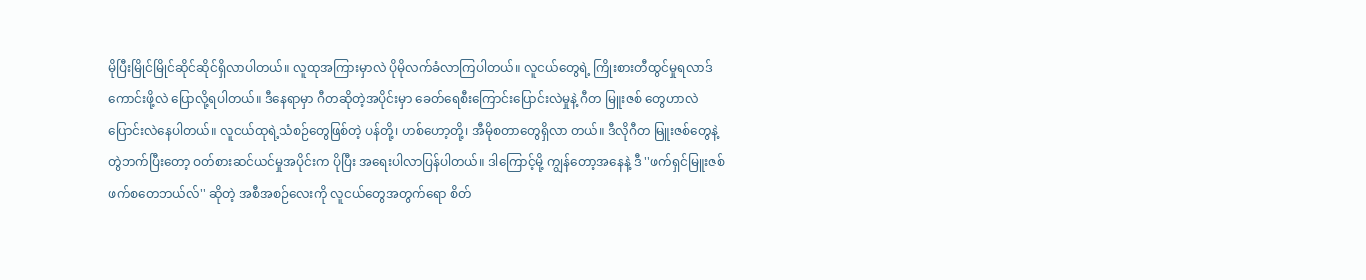မိုပြီးမြိုင်မြိုင်ဆိုင်ဆိုင်ရှိလာပါတယ်။ လူထုအကြားမှာလဲ ပိုမိုလက်ခံလာကြပါတယ်။ လူငယ်တွေရဲ့ ကြိုးစားတီထွင်မှုရလာဒ်ကောင်းဖို့လဲ ပြောလို့ရပါတယ်။ ဒီနေရာမှာ ဂီတဆိုတဲ့အပိုင်းမှာ ခေတ်ရေစီးကြောင်းပြောင်းလဲမှုနဲ့ ဂီတ မြူးဇစ် တွေဟာလဲပြောင်းလဲနေပါတယ်။ လူငယ်ထုရဲ့သံစဉ်တွေဖြစ်တဲ့ ပန်တို့၊ ဟစ်ဟော့တို့၊ အီမိုစတာတွေရှိလာ တယ်။ ဒီလိုဂီတ မြူးဇစ်တွေနဲ့ တွဲဘက်ပြီးတော့ ဝတ်စားဆင်ယင်မှုအပိုင်းက ပိုပြီး အရေးပါလာပြန်ပါတယ်။ ဒါကြောင့်မို့ ကျွန်တော့အနေနဲ့ ဒီ ''ဖက်ရှင်မြူးဇစ်ဖက်စတေဘယ်လ်'' ဆိုတဲ့ အစီအစဉ်လေးကို လူငယ်တွေအတွက်ရော စိတ်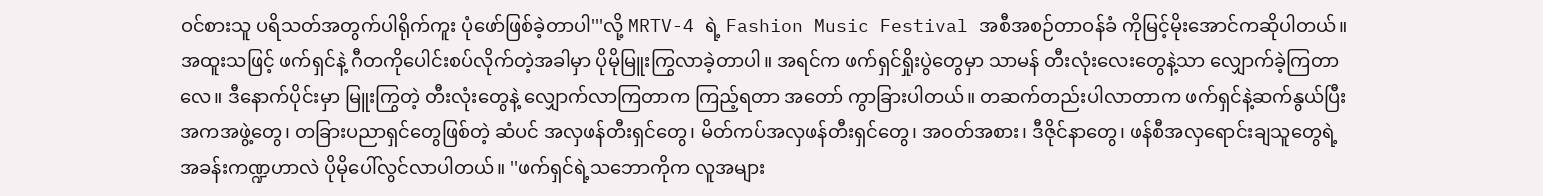ဝင်စားသူ ပရိသတ်အတွက်ပါရိုက်ကူး ပုံဖော်ဖြစ်ခဲ့တာပါ'''လို့ MRTV-4 ရဲ့ Fashion Music Festival အစီအစဉ်တာဝန်ခံ ကိုမြင့်မိုးအောင်ကဆိုပါတယ်။ အထူးသဖြင့် ဖက်ရှင်နဲ့ ဂီတကိုပေါင်းစပ်လိုက်တဲ့အခါမှာ ပိုမိုမြူးကြွလာခဲ့တာပါ။ အရင်က ဖက်ရှင်ရှိုးပွဲတွေမှာ သာမန် တီးလုံးလေးတွေနဲ့သာ လျှောက်ခဲ့ကြတာလေ။ ဒီနောက်ပိုင်းမှာ မြူးကြွတဲ့ တီးလုံးတွေနဲ့ လျှောက်လာကြတာက ကြည့်ရတာ အတော် ကွာခြားပါတယ်။ တဆက်တည်းပါလာတာက ဖက်ရှင်နဲ့ဆက်နွယ်ပြီး အကအဖွဲ့တွေ၊ တခြားပညာရှင်တွေဖြစ်တဲ့ ဆံပင် အလှဖန်တီးရှင်တွေ၊ မိတ်ကပ်အလှဖန်တီးရှင်တွေ၊ အဝတ်အစား၊ ဒီဇိုင်နာတွေ၊ ဖန်စီအလှရောင်းချသူတွေရဲ့ အခန်းကဏ္ဍဟာလဲ ပိုမိုပေါ်လွင်လာပါတယ်။ ''ဖက်ရှင်ရဲ့သဘောကိုက လူအများ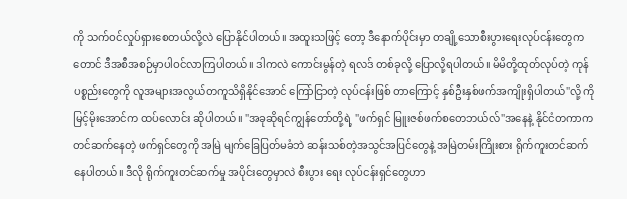ကို သက်ဝင်လှုပ်ရှားစေတယ်လို့လဲ ပြောနိုင်ပါတယ်။ အထူးသဖြင့် တော့ ဒီနောက်ပိုင်းမှာ တချို့သောစီးပွားရေးလုပ်ငန်းတွေကတောင် ဒီအစီအစဉ်မှာပါဝင်လာကြပါတယ်။ ဒါကလဲ ကောင်းမွန်တဲ့ ရလဒ် တစ်ခုလို့ ပြောလို့ရပါတယ်။ မိမိတို့ထုတ်လုပ်တဲ့ ကုန်ပစ္စည်းတွေကို လူအများအလွယ်တကူသိရှိနိုင်အောင် ကြော်ငြာတဲ့ လုပ်ငန်းဖြစ် တာကြောင့် နှစ်ဦးနှစ်ဖက်အကျိုးရှိပါတယ်''လို့ ကိုမြင့်မိုးအောင်က ထပ်လောင်း ဆိုပါတယ်။ ''အခုဆိုရင်ကျွန်တော်တို့ရဲ့ ''ဖက်ရှင် မြူးဇစ်ဖက်စတေဘယ်လ်''အနေနဲ့ နိုင်ငံတကာက တင်ဆက်နေတဲ့ ဖက်ရှင်တွေကို အမြဲ မျက်ခြေပြတ်မခံဘဲ ဆန်းသစ်တဲ့အသွင်အပြင်တွေနဲ့ အမြဲတမ်းကြိုးစား ရိုက်ကူးတင်ဆက်နေပါတယ်။ ဒီလို ရိုက်ကူးတင်ဆက်မှု အပိုင်းတွေမှာလဲ စီးပွား ရေး လုပ်ငန်းရှင်တွေဟာ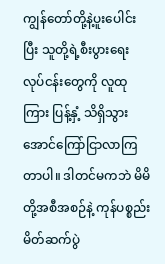ကျွန်တော်တို့နဲ့ပူးပေါင်းပြီး သူတို့ရဲ့စီးပွားရေးလုပ်ငန်းတွေကို လူထုကြား ပြန့်နှံ့ သိရှိသွားအောင်ကြော်ငြာလာကြတာပါ။ ဒါတင်မကဘဲ မိမိတို့အစီအစဉ်နဲ့ ကုန်ပစ္စည်း မိတ်ဆက်ပွဲ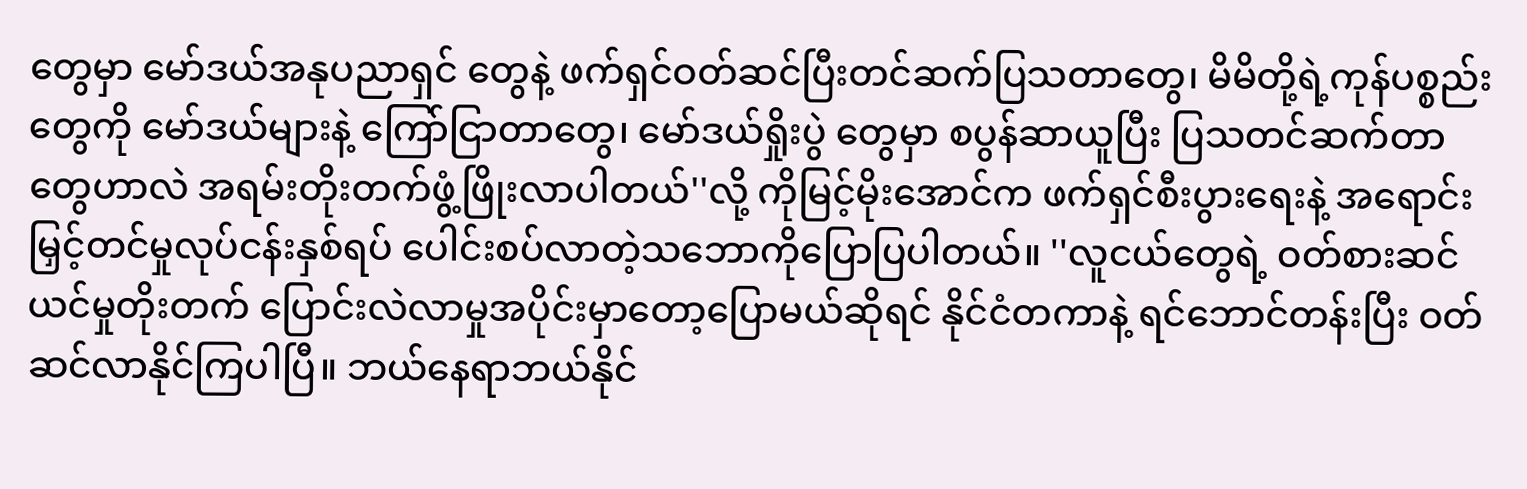တွေမှာ မော်ဒယ်အနုပညာရှင် တွေနဲ့ ဖက်ရှင်ဝတ်ဆင်ပြီးတင်ဆက်ပြသတာတွေ၊ မိမိတို့ရဲ့ကုန်ပစ္စည်းတွေကို မော်ဒယ်များနဲ့ ကြော်ငြာတာတွေ၊ မော်ဒယ်ရှိုးပွဲ တွေမှာ စပွန်ဆာယူပြီး ပြသတင်ဆက်တာတွေဟာလဲ အရမ်းတိုးတက်ဖွံ့ဖြိုးလာပါတယ်''လို့ ကိုမြင့်မိုးအောင်က ဖက်ရှင်စီးပွားရေးနဲ့ အရောင်းမြှင့်တင်မှုလုပ်ငန်းနှစ်ရပ် ပေါင်းစပ်လာတဲ့သဘောကိုပြောပြပါတယ်။ ''လူငယ်တွေရဲ့ ဝတ်စားဆင်ယင်မှုတိုးတက် ပြောင်းလဲလာမှုအပိုင်းမှာတော့ပြောမယ်ဆိုရင် နိုင်ငံတကာနဲ့ ရင်ဘောင်တန်းပြီး ဝတ်ဆင်လာနိုင်ကြပါပြီ။ ဘယ်နေရာဘယ်နိုင်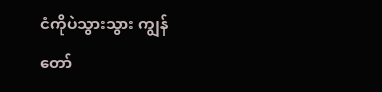ငံကိုပဲသွားသွား ကျွန်တော်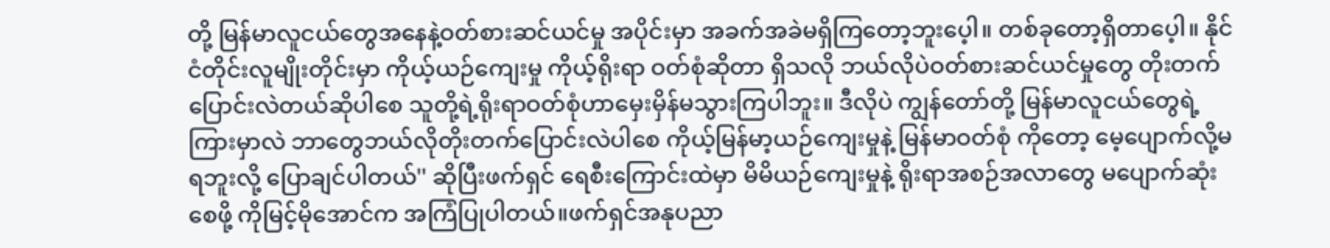တို့ မြန်မာလူငယ်တွေအနေနဲ့ဝတ်စားဆင်ယင်မှု အပိုင်းမှာ အခက်အခဲမရှိကြတော့ဘူးပေ့ါ။ တစ်ခုတော့ရှိတာပေ့ါ။ နိုင်ငံတိုင်းလူမျိုးတိုင်းမှာ ကိုယ့်ယဉ်ကျေးမှု ကိုယ့်ရိုးရာ ဝတ်စုံဆိုတာ ရှိသလို ဘယ်လိုပဲဝတ်စားဆင်ယင်မှုတွေ တိုးတက်ပြောင်းလဲတယ်ဆိုပါစေ သူတို့ရဲ့ရိုးရာဝတ်စုံဟာမှေးမှိန်မသွားကြပါဘူး။ ဒီလိုပဲ ကျွန်တော်တို့ မြန်မာလူငယ်တွေရဲ့ကြားမှာလဲ ဘာတွေဘယ်လိုတိုးတက်ပြောင်းလဲပါစေ ကိုယ့်မြန်မာ့ယဉ်ကျေးမှုနဲ့ မြန်မာဝတ်စုံ ကိုတော့ မေ့ပျောက်လို့မရဘူးလို့ ပြောချင်ပါတယ်'' ဆိုပြီးဖက်ရှင် ရေစီးကြောင်းထဲမှာ မိမိယဉ်ကျေးမှုနဲ့ ရိုးရာအစဉ်အလာတွေ မပျောက်ဆုံးစေဖို့ ကိုမြင့်မိုအောင်က အကြံပြုပါတယ်။ဖက်ရှင်အနုပညာ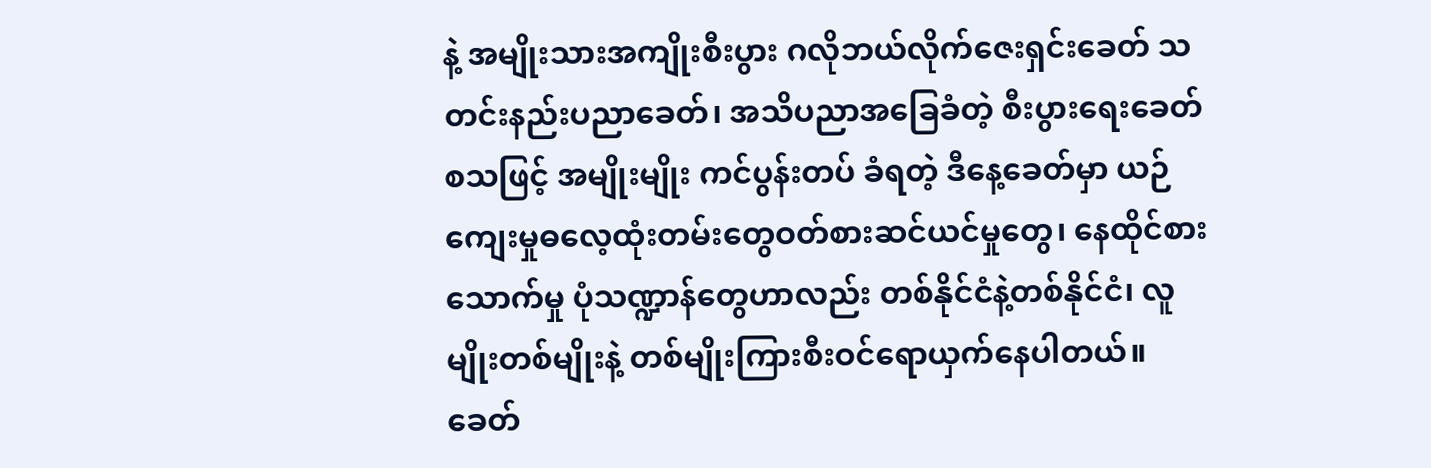နဲ့ အမျိုးသားအကျိုးစီးပွား ဂလိုဘယ်လိုက်ဇေးရှင်းခေတ် သတင်းနည်းပညာခေတ်၊ အသိပညာအခြေခံတဲ့ စီးပွားရေးခေတ်စသဖြင့် အမျိုးမျိုး ကင်ပွန်းတပ် ခံရတဲ့ ဒီနေ့ခေတ်မှာ ယဉ်ကျေးမှုဓလေ့ထုံးတမ်းတွေဝတ်စားဆင်ယင်မှုတွေ၊ နေထိုင်စားသောက်မှု ပုံသဏ္ဍာန်တွေဟာလည်း တစ်နိုင်ငံနဲ့တစ်နိုင်ငံ၊ လူမျိုးတစ်မျိုးနဲ့ တစ်မျိုးကြားစီးဝင်ရောယှက်နေပါတယ်။ ခေတ်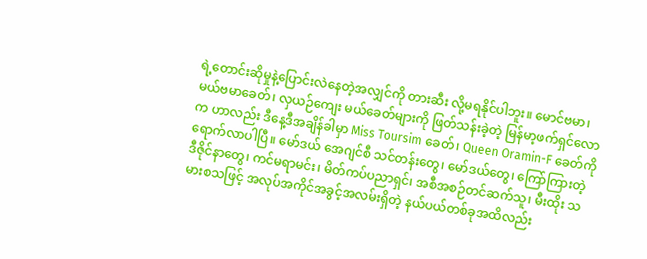ရဲ့တောင်းဆိုမှုနဲ့ပြောင်းလဲနေတဲ့အလျှင်ကို တားဆီး လို့မရနိုင်ပါဘူး။ မောင်ဗမာ၊ မယ်ဗမာခေတ်၊ လှယဉ်ကျေး မယ်ခေတ်များကို ဖြတ်သန်းခဲ့တဲ့ မြန်မာ့ဖက်ရှင်လောက ဟာလည်း ဒီနေ့ဒီအချိန်ခါမှာ Miss Toursim ခေတ်၊ Queen Oramin-F ခေတ်ကိုရောက်လာပါပြီ။ မော်ဒယ် အေဂျင်စီ သင်တန်းတွေ၊ မော်ဒယ်တွေ၊ ကြော်ကြားတဲ့ ဒီဇိုင်နာတွေ၊ ကင်မရာမင်း၊ မိတ်ကပ်ပညာရှင်၊ အစီအစဉ်တင်ဆက်သူ၊ မီးထိုး သမားစသဖြင့် အလုပ်အကိုင်အခွင့်အလမ်းရှိတဲ့ နယ်ပယ်တစ်ခုအထိလည်း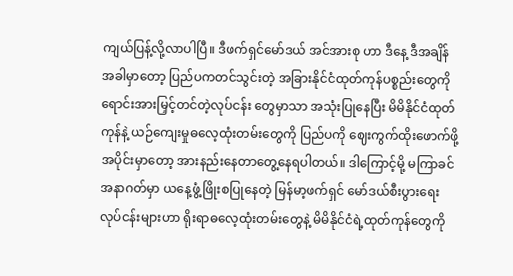ကျယ်ပြန့်လို့လာပါပြီ။ ဒီဖက်ရှင်မော်ဒယ် အင်အားစု ဟာ ဒီနေ့ ဒီအချိန်အခါမှာတော့ ပြည်ပကတင်သွင်းတဲ့ အခြားနိုင်ငံထုတ်ကုန်ပစ္စည်းတွေကို ရောင်းအားမြှင့်တင်တဲ့လုပ်ငန်း တွေမှာသာ အသုံးပြုနေပြီး မိမိနိုင်ငံထုတ်ကုန်နဲ့ ယဉ်ကျေးမှုဓလေ့ထုံးတမ်းတွေကို ပြည်ပကို ဈေးကွက်ထိုးဖောက်ဖို့ အပိုင်းမှာတော့ အားနည်းနေတာတွေ့နေရပါတယ်။ ဒါကြောင့်မို့ မကြာခင်အနာဂတ်မှာ ယနေ့ဖွံ့ဖြိုးစပြုနေတဲ့ မြန်မာ့ဖက်ရှင် မော်ဒယ်စီးပွားရေး လုပ်ငန်းများဟာ ရိုးရာဓလေ့ထုံးတမ်းတွေနဲ့ မိမိနိုင်ငံရဲ့ထုတ်ကုန်တွေကို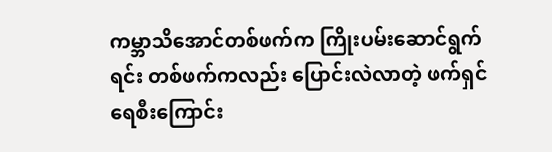ကမ္ဘာသိအောင်တစ်ဖက်က ကြိုးပမ်းဆောင်ရွက်ရင်း တစ်ဖက်ကလည်း ပြောင်းလဲလာတဲ့ ဖက်ရှင်ရေစီးကြောင်း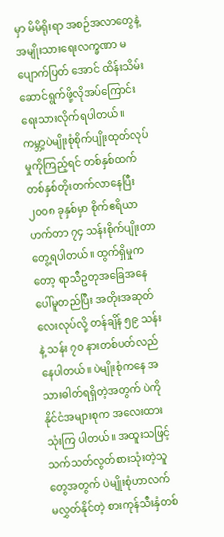မှာ မိမိရိုးရာ အစဉ်အလာတွေနဲ့ အမျိုးသားရေးလက္ခဏာ မပျောက်ပြတ် အောင် ထိန်းသိမ်းဆောင်ရွက်ဖို့လိုအပ်ကြောင်းရေးသားလိုက်ရပါတယ်။
ကမ္ဘာ့ပဲမျိုးစုံစိုက်ပျိုးထုတ်လုပ်မှုကိုကြည့်ရင် တစ်နှစ်ထက်တစ်နှစ်တိုးတက်လာနေပြီး ၂၀၀၈ ခုနှစ်မှာ စိုက်ဧရိယာ ဟက်တာ ၇၄ သန်းစိုက်ပျိုးတာတွေ့ရပါတယ်။ ထွက်ရှိမှုကတော့ ရာသီဥတုအခြေအနေပေါ်မူတည်ပြီး အတိုးအဆုတ်လေးလုပ်လို့ တန်ချိန် ၅၉ သန်းနဲ့ သန်း ၇၀ နားတစ်ပတ်လည်နေပါတယ်။ ပဲမျိုးစုံကနေ အသားဓါတ်ရရှိတဲ့အတွက် ပဲကိုနိုင်ငံအများစုက အလေးထားသုံးကြ ပါတယ်။ အထူးသဖြင့် သက်သတ်လွတ်စားသုံးတဲ့သူတွေအတွက် ပဲမျိုးစုံဟာလက်မလွှတ်နိုင်တဲ့ စားကုန်သီးနှံတစ်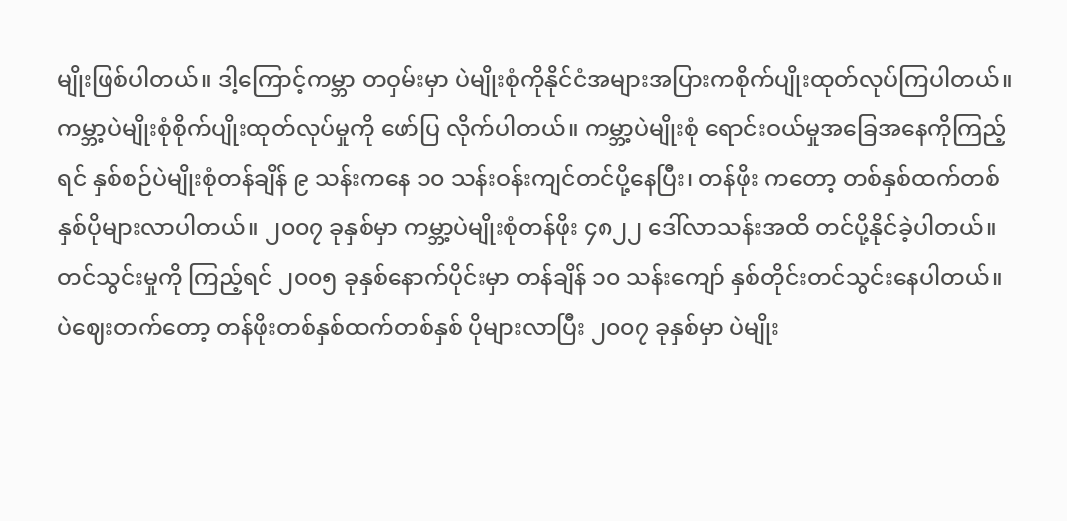မျိုးဖြစ်ပါတယ်။ ဒါ့ကြောင့်ကမ္ဘာ တဝှမ်းမှာ ပဲမျိုးစုံကိုနိုင်ငံအများအပြားကစိုက်ပျိုးထုတ်လုပ်ကြပါတယ်။ ကမ္ဘာ့ပဲမျိုးစုံစိုက်ပျိုးထုတ်လုပ်မှုကို ဖော်ပြ လိုက်ပါတယ်။ ကမ္ဘာ့ပဲမျိုးစုံ ရောင်းဝယ်မှုအခြေအနေကိုကြည့်ရင် နှစ်စဉ်ပဲမျိုးစုံတန်ချိန် ၉ သန်းကနေ ၁၀ သန်းဝန်းကျင်တင်ပို့နေပြီး၊ တန်ဖိုး ကတော့ တစ်နှစ်ထက်တစ်နှစ်ပိုများလာပါတယ်။ ၂၀၀၇ ခုနှစ်မှာ ကမ္ဘာ့ပဲမျိုးစုံတန်ဖိုး ၄၈၂၂ ဒေါ်လာသန်းအထိ တင်ပို့နိုင်ခဲ့ပါတယ်။ တင်သွင်းမှုကို ကြည့်ရင် ၂၀၀၅ ခုနှစ်နောက်ပိုင်းမှာ တန်ချိန် ၁၀ သန်းကျော် နှစ်တိုင်းတင်သွင်းနေပါတယ်။ ပဲဈေးတက်တော့ တန်ဖိုးတစ်နှစ်ထက်တစ်နှစ် ပိုများလာပြီး ၂၀၀၇ ခုနှစ်မှာ ပဲမျိုး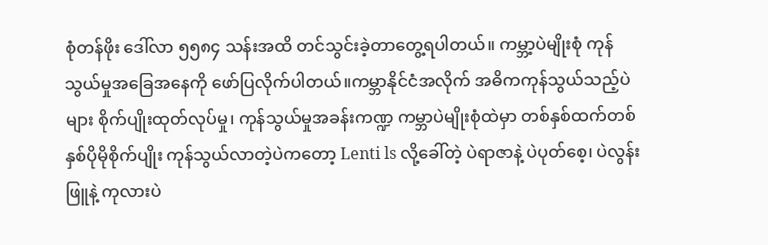စုံတန်ဖိုး ဒေါ်လာ ၅၅၈၄ သန်းအထိ တင်သွင်းခဲ့တာတွေ့ရပါတယ်။ ကမ္ဘာ့ပဲမျိုးစုံ ကုန်သွယ်မှုအခြေအနေကို ဖော်ပြလိုက်ပါတယ်။ကမ္ဘာနိုင်ငံအလိုက် အဓိကကုန်သွယ်သည့်ပဲများ စိုက်ပျိုးထုတ်လုပ်မှု၊ ကုန်သွယ်မှုအခန်းကဏ္ဍ ကမ္ဘာပဲမျိုးစုံထဲမှာ တစ်နှစ်ထက်တစ်နှစ်ပိုမိုစိုက်ပျိုး ကုန်သွယ်လာတဲ့ပဲကတော့ Lenti ls လို့ခေါ်တဲ့ ပဲရာဇာနဲ့ ပဲပုတ်စေ့၊ ပဲလွန်း ဖြူနဲ့ ကုလားပဲ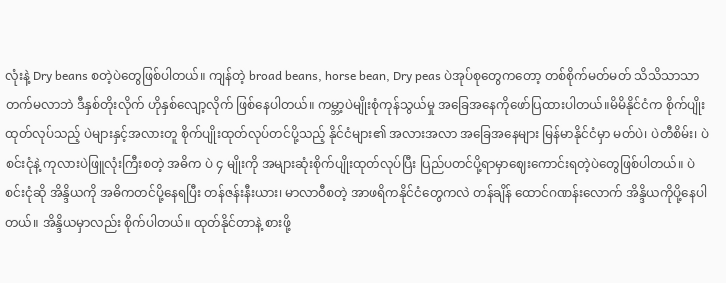လုံးနဲ့ Dry beans စတဲ့ပဲတွေဖြစ်ပါတယ်။ ကျန်တဲ့ broad beans, horse bean, Dry peas ပဲအုပ်စုတွေကတော့ တစ်စိုက်မတ်မတ် သိသိသာသာ တက်မလာဘဲ ဒီနှစ်တိုးလိုက် ဟိုနှစ်လျော့လိုက် ဖြစ်နေပါတယ်။ ကမ္ဘာ့ပဲမျိုးစုံကုန်သွယ်မှု အခြေအနေကိုဖော်ပြထားပါတယ်။မိမိနိုင်ငံက စိုက်ပျိုးထုတ်လုပ်သည့် ပဲများနှင့်အလားတူ စိုက်ပျိုးထုတ်လုပ်တင်ပို့သည့် နိုင်ငံများ၏ အလားအလာ အခြေအနေများ မြန်မာနိုင်ငံမှာ မတ်ပဲ၊ ပဲတီစိမ်း၊ ပဲစင်းငုံနဲ့ ကုလားပဲဖြူလုံးကြီးစတဲ့ အဓိက ပဲ ၄ မျိုးကို အများဆုံးစိုက်ပျိုးထုတ်လုပ်ပြီး ပြည်ပတင်ပို့ရာမှာဈေးကောင်းရတဲ့ပဲတွေဖြစ်ပါတယ်။ ပဲစင်းငုံဆို အိန္ဒိယကို အဓိကတင်ပို့နေရပြီး တန်ဇန်းနီးယား၊ မာလာဝီစတဲ့ အာဖရိကနိုင်ငံတွေကလဲ တန်ချိန် ထောင်ဂဏန်းလောက် အိန္ဒိယကိုပို့နေပါတယ်။ အိန္ဒိယမှာလည်း စိုက်ပါတယ်။ ထုတ်နိုင်တာနဲ့ စားဖို့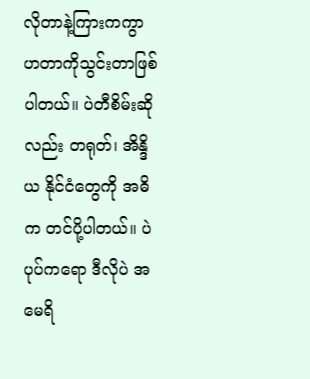လိုတာနဲ့ကြားကကွာဟတာကိုသွင်းတာဖြစ်ပါတယ်။ ပဲတီစိမ်းဆိုလည်း တရုတ်၊ အိန္ဒိယ နိုင်ငံတွေကို အဓိက တင်ပို့ပါတယ်။ ပဲပုပ်ကရော ဒီလိုပဲ အမေရိ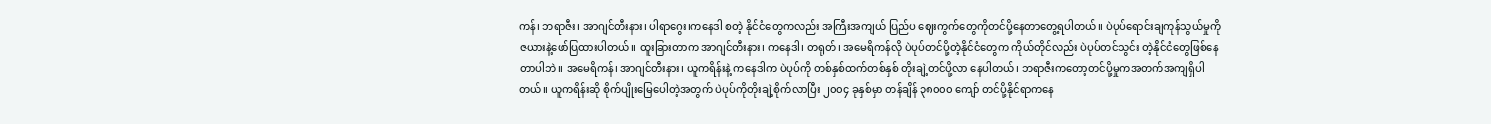ကန်၊ ဘရာဇီး၊ အာဂျင်တီးနား၊ ပါရာဂွေး၊ကနေဒါ စတဲ့ နိုင်ငံတွေကလည်း အကြီးအကျယ် ပြည်ပ ဈေးကွက်တွေကိုတင်ပို့နေတာတွေ့ရပါတယ်။ ပဲပုပ်ရောင်းချကုန်သွယ်မှုကို ဇယားနဲ့ဖော်ပြထားပါတယ်။ ထူးခြားတာက အာဂျင်တီးနား၊ ကနေဒါ၊ တရုတ်၊ အမေရိကန်လို ပဲပုပ်တင်ပို့တဲ့နိုင်ငံတွေက ကိုယ်တိုင်လည်း ပဲပုပ်တင်သွင်း တဲ့နိုင်ငံတွေဖြစ်နေတာပါဘဲ။ အမေရိကန်၊ အာဂျင်တီးနား၊ ယူကရိန်းနဲ့ ကနေဒါက ပဲပုပ်ကို တစ်နှစ်ထက်တစ်နှစ် တိုးချဲ့တင်ပို့လာ နေပါတယ်၊ ဘရာဇီးကတော့တင်ပို့မှုကအတက်အကျရှိပါတယ်။ ယူကရိန်းဆို စိုက်ပျိုးမြေပေါတဲ့အတွက် ပဲပုပ်ကိုတိုးချဲ့စိုက်လာပြီး ၂၀၀၄ ခုနှစ်မှာ တန်ချိန် ၃၈၀၀၀ ကျော် တင်ပို့နိုင်ရာကနေ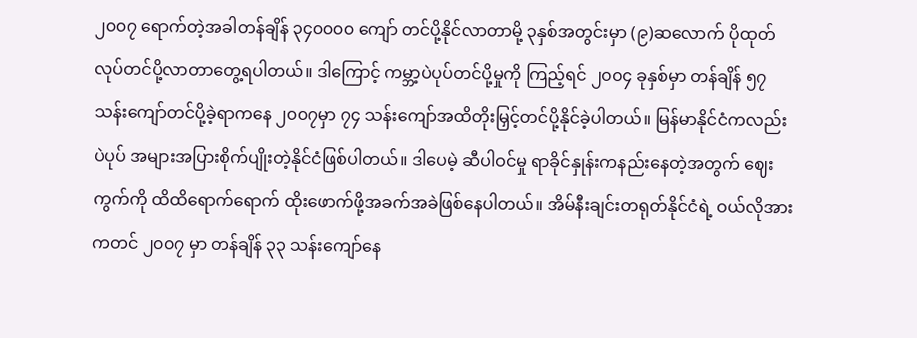၂၀၀၇ ရောက်တဲ့အခါတန်ချိန် ၃၄၀၀၀၀ ကျော် တင်ပို့နိုင်လာတာမို့ ၃နှစ်အတွင်းမှာ (၉)ဆလောက် ပိုထုတ်လုပ်တင်ပို့လာတာတွေ့ရပါတယ်။ ဒါကြောင့် ကမ္ဘာ့ပဲပုပ်တင်ပို့မှုကို ကြည့်ရင် ၂၀၀၄ ခုနှစ်မှာ တန်ချိန် ၅၇ သန်းကျော်တင်ပို့ခဲ့ရာကနေ ၂၀၀၇မှာ ၇၄ သန်းကျော်အထိတိုးမြှင့်တင်ပို့နိုင်ခဲ့ပါတယ်။ မြန်မာနိုင်ငံကလည်း ပဲပုပ် အများအပြားစိုက်ပျိုးတဲ့နိုင်ငံဖြစ်ပါတယ်။ ဒါပေမဲ့ ဆီပါဝင်မှု ရာခိုင်နှုန်းကနည်းနေတဲ့အတွက် ဈေးကွက်ကို ထိထိရောက်ရောက် ထိုးဖောက်ဖို့အခက်အခဲဖြစ်နေပါတယ်။ အိမ်နီးချင်းတရုတ်နိုင်ငံရဲ့ ဝယ်လိုအားကတင် ၂၀၀၇ မှာ တန်ချိန် ၃၃ သန်းကျော်နေ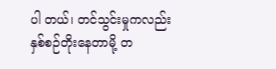ပါ တယ်၊ တင်သွင်းမှုကလည်း နှစ်စဉ်တိုးနေတာမို့ တ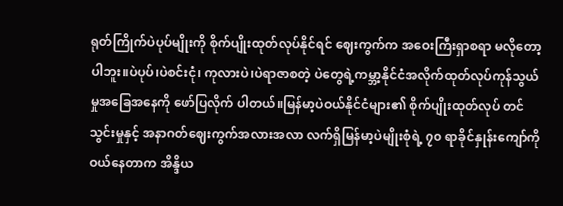ရုတ်ကြိုက်ပဲပုပ်မျိုးကို စိုက်ပျိုးထုတ်လုပ်နိုင်ရင် ဈေးကွက်က အဝေးကြီးရှာစရာ မလိုတော့ပါဘူး။ပဲပုပ်၊ပဲစင်းငုံ၊ ကုလားပဲ၊ပဲရာဇာစတဲ့ ပဲတွေရဲ့ကမ္ဘာ့နိုင်ငံအလိုက်ထုတ်လုပ်ကုန်သွယ်မှုအခြေအနေကို ဖော်ပြလိုက် ပါတယ်။မြန်မာ့ပဲဝယ်နိုင်ငံများ၏ စိုက်ပျိုးထုတ်လုပ် တင်သွင်းမှုနှင့် အနာဂတ်ဈေးကွက်အလားအလာ လက်ရှိမြန်မာ့ပဲမျိုးစုံရဲ့ ၇၀ ရာခိုင်နှုန်းကျော်ကိုဝယ်နေတာက အိန္ဒိယ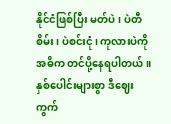နိုင်ငံဖြစ်ပြီး မတ်ပဲ၊ ပဲတီစိမ်း၊ ပဲစင်းငုံ၊ ကုလားပဲကို အဓိက တင်ပို့နေရပါတယ်။နှစ်ပေါင်းများစွာ ဒီဈေးကွက်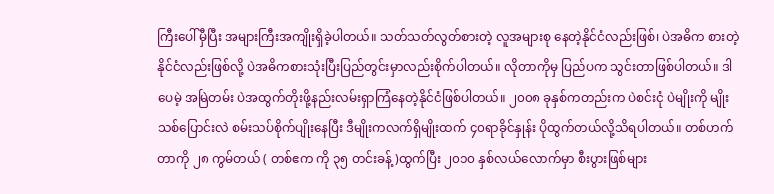ကြီးပေါ်မှီပြီး အများကြီးအကျိုးရှိခဲ့ပါတယ်။ သတ်သတ်လွတ်စားတဲ့ လူအများစု နေတဲ့နိုင်ငံလည်းဖြစ်၊ ပဲအဓိက စားတဲ့နိုင်ငံလည်းဖြစ်လို့ ပဲအဓိကစားသုံးပြီးပြည်တွင်းမှာလည်းစိုက်ပါတယ်။ လိုတာကိုမှ ပြည်ပက သွင်းတာဖြစ်ပါတယ်။ ဒါပေမဲ့ အမြဲတမ်း ပဲအထွက်တိုးဖို့နည်းလမ်းရှာကြံနေတဲ့နိုင်ငံဖြစ်ပါတယ်။ ၂၀၀၈ ခုနှစ်ကတည်းက ပဲစင်းငုံ ပဲမျိုးကို မျိုးသစ်ပြောင်းလဲ စမ်းသပ်စိုက်ပျိုးနေပြီး ဒီမျိုးကလက်ရှိမျိုးထက် ၄၀ရာခိုင်နှုန်း ပိုထွက်တယ်လို့သိရပါတယ်။ တစ်ဟက် တာကို ၂၈ ကွမ်တယ် ( တစ်ဧက ကို ၃၅ တင်းခန့်)ထွက်ပြီး ၂၀၁၀ နှစ်လယ်လောက်မှာ စီးပွားဖြစ်များ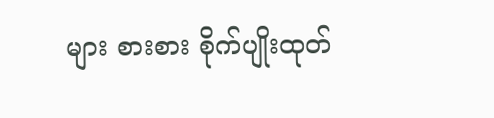များ စားစား စိုက်ပျိုးထုတ်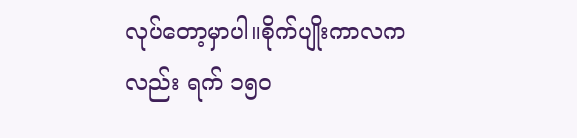လုပ်တော့မှာပါ။စိုက်ပျိုးကာလကလည်း ရက် ၁၅၀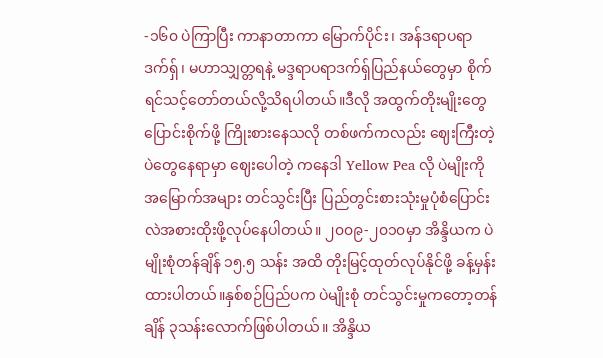-၁၆၀ ပဲကြာပြီး ကာနာတာကာ မြောက်ပိုင်း၊ အန်ဒရာပရာဒက်ရှ်၊ မဟာသျှတ္တရနဲ့ မဒ္ဒရာပရာဒက်ရှ်ပြည်နယ်တွေမှာ စိုက်ရင်သင့်တော်တယ်လို့သိရပါတယ်။ဒီလို အထွက်တိုးမျိုးတွေ ပြောင်းစိုက်ဖို့ ကြိုးစားနေသလို တစ်ဖက်ကလည်း ဈေးကြီးတဲ့ပဲတွေနေရာမှာ ဈေးပေါတဲ့ ကနေဒါ Yellow Pea လို ပဲမျိုးကို အမြောက်အများ တင်သွင်းပြီး ပြည်တွင်းစားသုံးမှုပုံစံပြောင်းလဲအစားထိုးဖို့လုပ်နေပါတယ်။ ၂၀၀၉-၂၀၁၀မှာ အိန္ဒိယက ပဲမျိုးစုံတန်ချိန် ၁၅.၅ သန်း အထိ တိုးမြင့်ထုတ်လုပ်နိုင်ဖို့ ခန့်မှန်းထားပါတယ်။နှစ်စဉ်ပြည်ပက ပဲမျိုးစုံ တင်သွင်းမှုကတော့တန်ချိန် ၃သန်းလောက်ဖြစ်ပါတယ်။ အိန္ဒိယ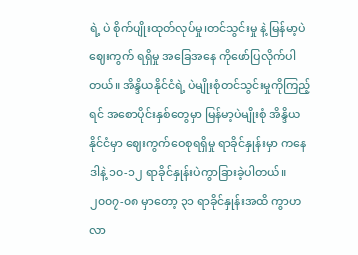ရဲ့ ပဲ စိုက်ပျိုးထုတ်လုပ်မှု၊တင်သွင်းမှု နဲ့ မြန်မာ့ပဲဈေးကွက် ရရှိမှု အခြေအနေ ကိုဖော်ပြလိုက်ပါတယ်။ အိန္ဒိယနိုင်ငံရဲ့ ပဲမျိုးစုံတင်သွင်းမှုကိုကြည့်ရင် အစောပိုင်းနှစ်တွေမှာ မြန်မာ့ပဲမျိုးစုံ အိန္ဒိယနိုင်ငံမှာ ဈေးကွက်ဝေစုရရှိမှု ရာခိုင်နှုန်းမှာ ကနေဒါနဲ့ ၁၀-၁၂ ရာခိုင်နှုန်းပဲကွာခြားခဲ့ပါတယ်။ ၂၀၀၇-၀၈ မှာတော့ ၃၁ ရာခိုင်နှုန်းအထိ ကွာဟလာ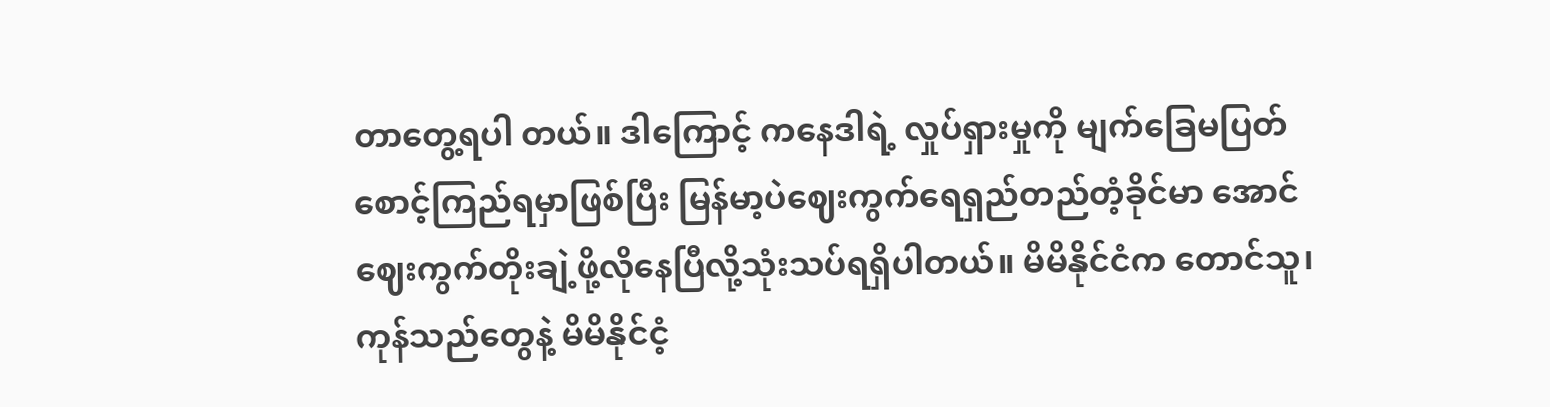တာတွေ့ရပါ တယ်။ ဒါကြောင့် ကနေဒါရဲ့ လှုပ်ရှားမှုကို မျက်ခြေမပြတ် စောင့်ကြည်ရမှာဖြစ်ပြီး မြန်မာ့ပဲဈေးကွက်ရေရှည်တည်တံ့ခိုင်မာ အောင် ဈေးကွက်တိုးချဲ့ဖို့လိုနေပြီလို့သုံးသပ်ရရှိပါတယ်။ မိမိနိုင်ငံက တောင်သူ၊ ကုန်သည်တွေနဲ့ မိမိနိုင်ငံ့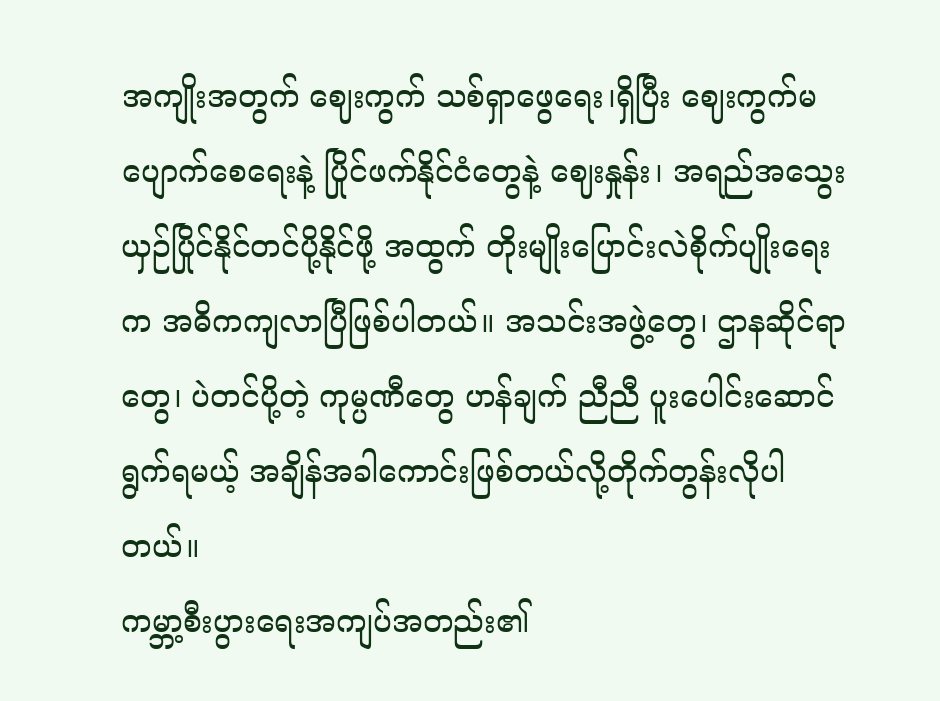အကျိုးအတွက် ဈေးကွက် သစ်ရှာဖွေရေး၊ရှိပြီး ဈေးကွက်မပျောက်စေရေးနဲ့ ပြိုင်ဖက်နိုင်ငံတွေနဲ့ ဈေးနှုန်း၊ အရည်အသွေး ယှဉ်ပြိုင်နိုင်တင်ပို့နိုင်ဖို့ အထွက် တိုးမျိုးပြောင်းလဲစိုက်ပျိုးရေးက အဓိကကျလာပြီဖြစ်ပါတယ်။ အသင်းအဖွဲ့တွေ၊ ဌာနဆိုင်ရာတွေ၊ ပဲတင်ပို့တဲ့ ကုမ္ပဏီတွေ ဟန်ချက် ညီညီ ပူးပေါင်းဆောင်ရွက်ရမယ့် အချိန်အခါကောင်းဖြစ်တယ်လို့တိုက်တွန်းလိုပါတယ်။
ကမ္ဘာ့စီးပွားရေးအကျပ်အတည်း၏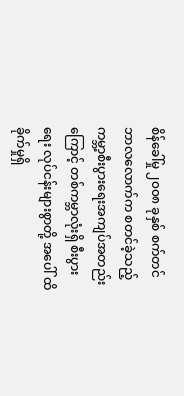စိန်ခေါ်မှု ၂၀၀၈ ခုနှစ် စက်တင်ဘာလလောက်က စတင်ခဲ့သည့် ကမ္ဘာ့စီးပွားရေးအကျပ်အတည်းကြောင့် တစ်ကမ္ဘာလုံးရှိ စီးပွားရေး လုပ်ငန်းများစွာတို့ အပေါ် ထိခိုက်မှုရှိ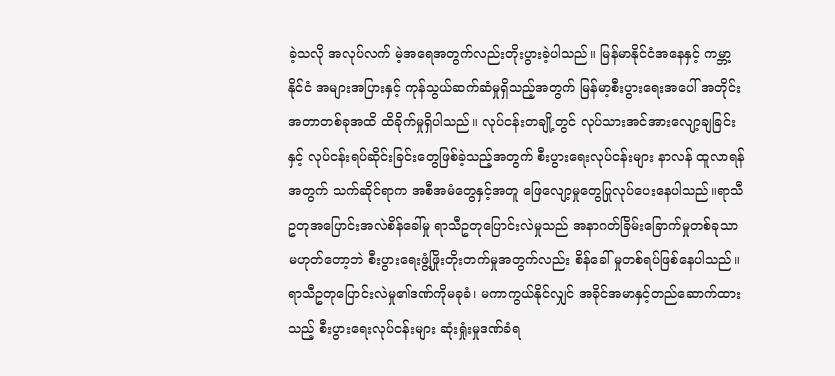ခဲ့သလို အလုပ်လက် မဲ့အရေအတွက်လည်းတိုးပွားခဲ့ပါသည်။ မြန်မာနိုင်ငံအနေနှင့် ကမ္ဘာ့နိုင်ငံ အများအပြားနှင့် ကုန်သွယ်ဆက်ဆံမှုရှိသည့်အတွက် မြန်မာ့စီးပွားရေးအပေါ် အတိုင်းအတာတစ်ခုအထိ ထိခိုက်မှုရှိပါသည်။ လုပ်ငန်းတချို့တွင် လုပ်သားအင်အားလျော့ချခြင်းနှင့် လုပ်ငန်းရပ်ဆိုင်းခြင်းတွေဖြစ်ခဲ့သည့်အတွက် စီးပွားရေးလုပ်ငန်းများ နာလန် ထူလာရန်အတွက် သက်ဆိုင်ရာက အစီအမံတွေနှင့်အတူ ဖြေလျော့မှုတွေပြုလုပ်ပေးနေပါသည်။ရာသီဥတုအပြောင်းအလဲစိန်ခေါ်မှု ရာသီဥတုပြောင်းလဲမှုသည် အနာဂတ်ခြိမ်းခြောက်မှုတစ်ခုသာမဟုတ်တော့ဘဲ စီးပွားရေးဖွံ့ဖြိုးတိုးတက်မှုအတွက်လည်း စိန်ခေါ် မှုတစ်ရပ်ဖြစ်နေပါသည်။ ရာသီဥတုပြောင်းလဲမှု၏ဒဏ်ကိုမခုခံ၊ မကာကွယ်နိုင်လျှင် အခိုင်အမာနှင့်တည်ဆောက်ထားသည့် စီးပွားရေးလုပ်ငန်းများ ဆုံးရှုံးမှုဒဏ်ခံရ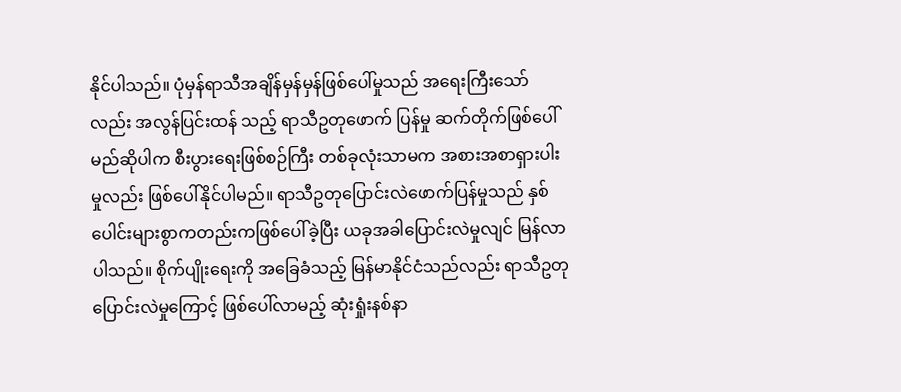နိုင်ပါသည်။ ပုံမှန်ရာသီအချိန်မှန်မှန်ဖြစ်ပေါ်မှုသည် အရေးကြီးသော်လည်း အလွန်ပြင်းထန် သည့် ရာသီဥတုဖောက် ပြန်မှု ဆက်တိုက်ဖြစ်ပေါ်မည်ဆိုပါက စီးပွားရေးဖြစ်စဉ်ကြီး တစ်ခုလုံးသာမက အစားအစာရှားပါးမှုလည်း ဖြစ်ပေါ်နိုင်ပါမည်။ ရာသီဥတုပြောင်းလဲဖောက်ပြန်မှုသည် နှစ်ပေါင်းများစွာကတည်းကဖြစ်ပေါ်ခဲ့ပြီး ယခုအခါပြောင်းလဲမှုလျင် မြန်လာပါသည်။ စိုက်ပျိုးရေးကို အခြေခံသည့် မြန်မာနိုင်ငံသည်လည်း ရာသီဥတုပြောင်းလဲမှုကြောင့် ဖြစ်ပေါ်လာမည့် ဆုံးရှုံးနစ်နာ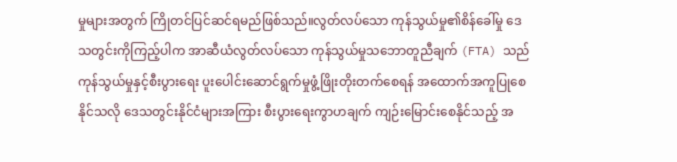မှုများအတွက် ကြိုတင်ပြင်ဆင်ရမည်ဖြစ်သည်။လွတ်လပ်သော ကုန်သွယ်မှု၏စိန်ခေါ်မှု ဒေသတွင်းကိုကြည့်ပါက အာဆီယံလွတ်လပ်သော ကုန်သွယ်မှုသဘောတူညီချက် (FTA) သည် ကုန်သွယ်မှုနှင့်စီးပွားရေး ပူးပေါင်းဆောင်ရွက်မှုဖွံ့ဖြိုးတိုးတက်စေရန် အထောက်အကူပြုစေနိုင်သလို ဒေသတွင်းနိုင်ငံများအကြား စီးပွားရေးကွာဟချက် ကျဉ်းမြောင်းစေနိုင်သည့် အ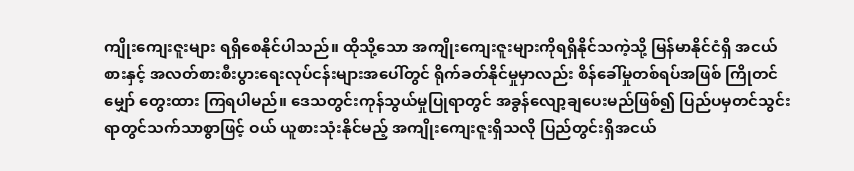ကျိုးကျေးဇူးများ ရရှိစေနိုင်ပါသည်။ ထိုသို့သော အကျိုးကျေးဇူးများကိုရရှိနိုင်သကဲ့သို့ မြန်မာနိုင်ငံရှိ အငယ်စားနှင့် အလတ်စားစီးပွားရေးလုပ်ငန်းများအပေါ်တွင် ရိုက်ခတ်နိုင်မှုမှာလည်း စိန်ခေါ်မှုတစ်ရပ်အဖြစ် ကြိုတင်မျှော် တွေးထား ကြရပါမည်။ ဒေသတွင်းကုန်သွယ်မှုပြုရာတွင် အခွန်လျော့ချပေးမည်ဖြစ်၍ ပြည်ပမှတင်သွင်းရာတွင်သက်သာစွာဖြင့် ဝယ် ယူစားသုံးနိုင်မည့် အကျိုးကျေးဇူးရှိသလို ပြည်တွင်းရှိအငယ်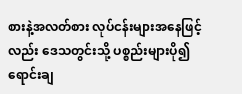စားနဲ့အလတ်စား လုပ်ငန်းများအနေဖြင့်လည်း ဒေသတွင်းသို့ ပစ္စည်းများပို၍ ရောင်းချ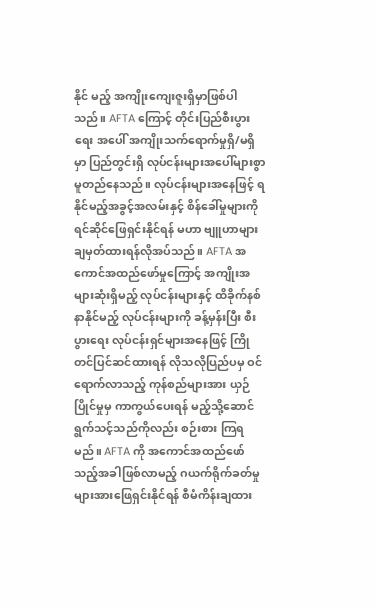နိုင် မည့် အကျိုးကျေးဇူးရှိမှာဖြစ်ပါသည်။ AFTA ကြောင့် တိုင်းပြည်စီးပွားရေး အပေါ် အကျိုးသက်ရောက်မှုရှိ/မရှိမှာ ပြည်တွင်းရှိ လုပ်ငန်းများအပေါ်များစွာမူတည်နေသည်။ လုပ်ငန်းများအနေဖြင့် ရနိုင်မည့်အခွင့်အလမ်းနှင့် စိန်ခေါ်မှုများကို ရင်ဆိုင်ဖြေရှင်းနိုင်ရန် မဟာ ဗျူဟာများချမှတ်ထားရန်လိုအပ်သည်။ AFTA အကောင်အထည်ဖော်မှုကြောင့် အကျိုးအများဆုံးရှိမည့် လုပ်ငန်းများနှင့် ထိခိုက်နစ်နာနိုင်မည့် လုပ်ငန်းများကို ခန့်မှန်းပြီး စီးပွားရေး လုပ်ငန်းရှင်များအနေဖြင့် ကြိုတင်ပြင်ဆင်ထားရန် လိုသလိုပြည်ပမှ ဝင် ရောက်လာသည့် ကုန်စည်များအား ယှဉ်ပြိုင်မှုမှ ကာကွယ်ပေးရန် မည့်သို့ဆောင်ရွက်သင့်သည်ကိုလည်း စဉ်းစား ကြရမည်။ AFTA ကို အကောင်အထည်ဖော်သည့်အခါဖြစ်လာမည့် ဂယက်ရိုက်ခတ်မှုများအားဖြေရှင်းနိုင်ရန် စီမံကိန်းချထား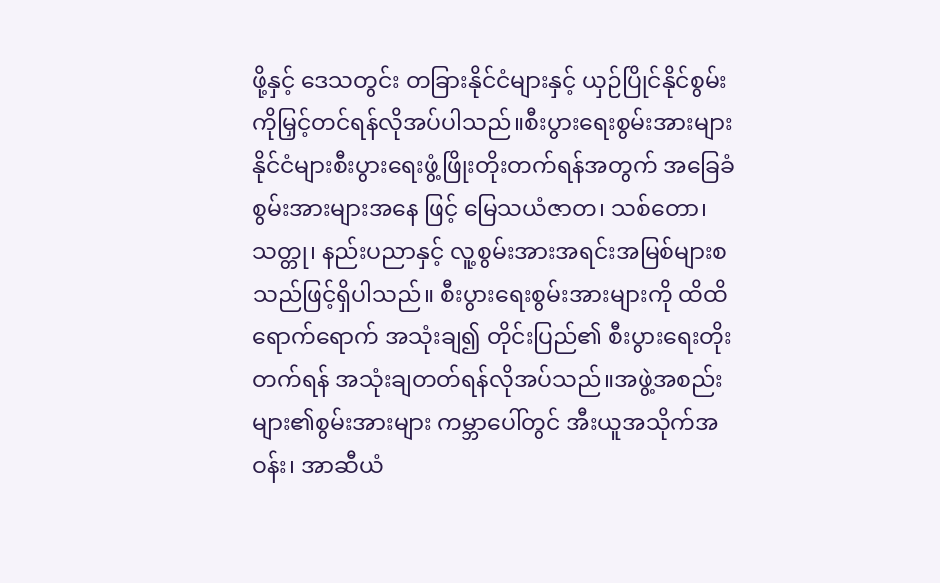ဖို့နှင့် ဒေသတွင်း တခြားနိုင်ငံများနှင့် ယှဉ်ပြိုင်နိုင်စွမ်းကိုမြှင့်တင်ရန်လိုအပ်ပါသည်။စီးပွားရေးစွမ်းအားများ နိုင်ငံများစီးပွားရေးဖွံ့ဖြိုးတိုးတက်ရန်အတွက် အခြေခံစွမ်းအားများအနေ ဖြင့် မြေသယံဇာတ၊ သစ်တော၊ သတ္တု၊ နည်းပညာနှင့် လူ့စွမ်းအားအရင်းအမြစ်များစသည်ဖြင့်ရှိပါသည်။ စီးပွားရေးစွမ်းအားများကို ထိထိရောက်ရောက် အသုံးချ၍ တိုင်းပြည်၏ စီးပွားရေးတိုးတက်ရန် အသုံးချတတ်ရန်လိုအပ်သည်။အဖွဲ့အစည်းများ၏စွမ်းအားများ ကမ္ဘာပေါ်တွင် အီးယူအသိုက်အဝန်း၊ အာဆီယံ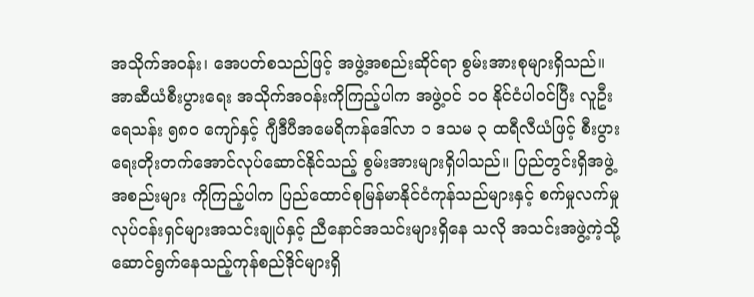အသိုက်အဝန်း၊ အေပတ်စသည်ဖြင့် အဖွဲ့အစည်းဆိုင်ရာ စွမ်းအားစုများရှိသည်။ အာဆီယံစီးပွားရေး အသိုက်အဝန်းကိုကြည့်ပါက အဖွဲ့ဝင် ၁၀ နိုင်ငံပါဝင်ပြီး လူဦးရေသန်း ၅၈၀ ကျော်နှင့် ဂျီဒီပီအမေရိကန်ဒေါ်လာ ၁ ဒသမ ၃ ထရီလီယံဖြင့် စီးပွားရေးတိုးတက်အောင်လုပ်ဆောင်နိုင်သည့် စွမ်းအားများရှိပါသည်။ ပြည်တွင်းရှိအဖွဲ့အစည်းများ ကိုကြည့်ပါက ပြည်ထောင်စုမြန်မာနိုင်ငံကုန်သည်များနှင့် စက်မှုလက်မှု လုပ်ငန်းရှင်များအသင်းချုပ်နှင့် ညီနောင်အသင်းများရှိနေ သလို အသင်းအဖွဲ့ကဲ့သို့ ဆောင်ရွက်နေသည့်ကုန်စည်ဒိုင်များရှိ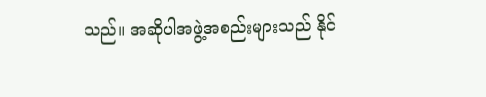သည်။ အဆိုပါအဖွဲ့အစည်းများသည် နိုင်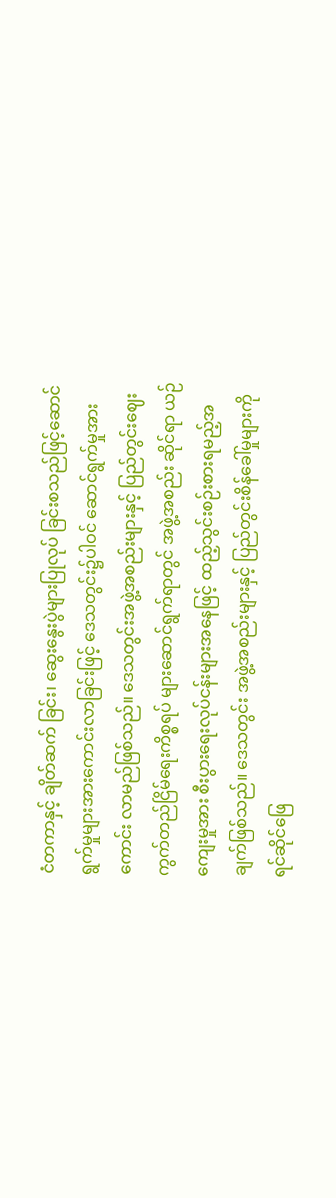ငံတကာနှင့် ချိတ်ဆက် ခြင်း၊ ဆွေးနွေးပွဲများပြုလုပ် ခြင်းစသည်ဖြင့်ဆောင်ရွက်မှုများအားကောင်းလာခြင်းဖြင့် ဒေသတွင်း၌ပါဝင် ဆောင်ရွက်မှုအားကောင်း လာမည်ဖြစ်သည်။ ဒေသတွင်းအဖွဲ့အစည်းများနှင့် ပြည်တွင်းဈေးကွက်တည်ငြိမ်ရေးကိစ္စရပ် များဆောင်ရွက်ရာတွင် အဖွဲ့အစည်း ဆိုင်ရာ ယဉ်ကျေးမှုအား စီးပွားရေးလုပ်ငန်းများအနေဖြင့် ထည့်သွင်းစဉ်းစားရမည့်အချက်ဖြစ်သည်။ ဒေသတွင်း အဖွဲ့အစည်းများနှင့် ပြည်တွင်းစိန်ခေါ်မှုများကို ရင်ဆိုင်ဖြေ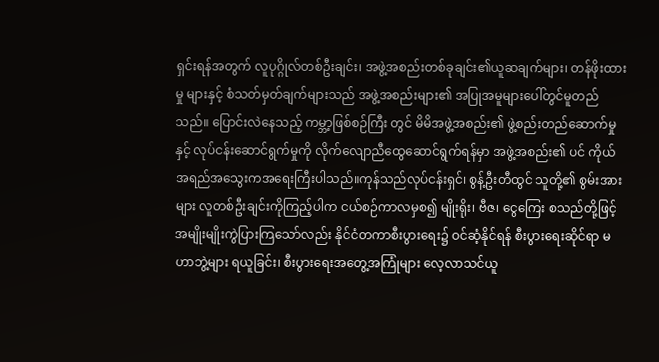ရှင်းရန်အတွက် လူပုဂ္ဂိုလ်တစ်ဦးချင်း၊ အဖွဲ့အစည်းတစ်ခုချင်း၏ယူဆချက်များ၊ တန်ဖိုးထားမှု များနှင့် စံသတ်မှတ်ချက်များသည် အဖွဲ့အစည်းများ၏ အပြုအမူများပေါ်တွင်မူတည်သည်။ ပြောင်းလဲနေသည့် ကမ္ဘာ့ဖြစ်စဉ်ကြီး တွင် မိမိအဖွဲ့အစည်း၏ ဖွဲ့စည်းတည်ဆောက်မှုနှင့် လုပ်ငန်းဆောင်ရွက်မှုကို လိုက်လျောညီထွေဆောင်ရွက်ရန်မှာ အဖွဲ့အစည်း၏ ပင် ကိုယ်အရည်အသွေးကအရေးကြီးပါသည်။ကုန်သည်လုပ်ငန်းရှင်၊ စွန့်ဦးတီထွင် သူတို့၏ စွမ်းအားများ လူတစ်ဦးချင်းကိုကြည့်ပါက ငယ်စဉ်ကာလမှစ၍ မျိုးရိုး၊ ဗီဇ၊ ငွေကြေး စသည်တို့ဖြင့်အမျိုးမျိုးကွဲပြားကြသော်လည်း နိုင်ငံတကာစီးပွားရေး၌ ဝင်ဆံ့နိုင်ရန် စီးပွားရေးဆိုင်ရာ မဟာဘွဲ့များ ရယူခြင်း၊ စီးပွားရေးအတွေ့အကြုံများ လေ့လာသင်ယူ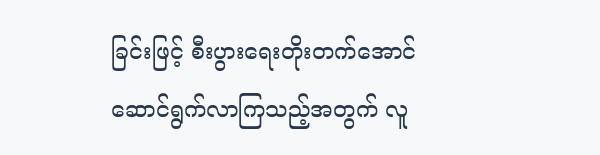ခြင်းဖြင့် စီးပွားရေးတိုးတက်အောင်ဆောင်ရွက်လာကြသည့်အတွက် လူ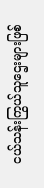ငယ်သန်းကြွယ်သူဌေးများဖြစ်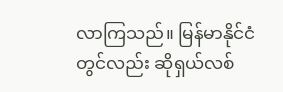လာကြသည်။ မြန်မာနိုင်ငံတွင်လည်း ဆိုရှယ်လစ်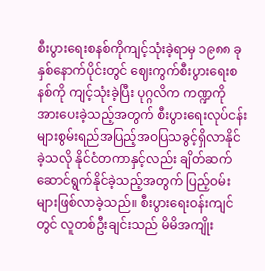စီးပွားရေးစနစ်ကိုကျင့်သုံးခဲ့ရာမှ ၁၉၈၈ ခုနှစ်နောက်ပိုင်းတွင် ဈေးကွက်စီးပွားရေးစနစ်ကို ကျင့်သုံးခဲ့ပြီး ပုဂ္ဂလိက ကဏ္ဍကို အားပေးခဲ့သည့်အတွက် စီးပွားရေးလုပ်ငန်းများစွမ်းရည်အပြည့်အဝပြသခွင့်ရှိလာနိုင်ခဲ့သလို နိုင်ငံတကာနှင့်လည်း ချိတ်ဆက် ဆောင်ရွက်နိုင်ခဲ့သည့်အတွက် ပြည့်ဝမ်းများဖြစ်လာခဲ့သည်။ စီးပွားရေးဝန်းကျင်တွင် လူတစ်ဦးချင်းသည် မိမိအကျိုး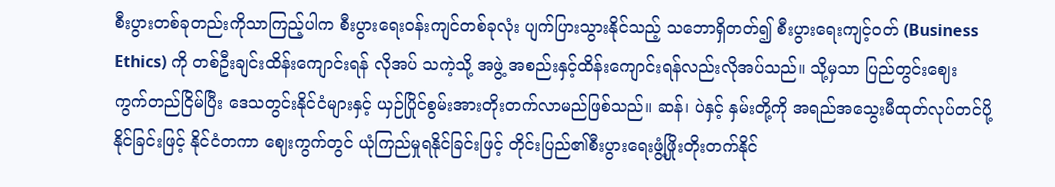စီးပွားတစ်ခုတည်းကိုသာကြည့်ပါက စီးပွားရေးဝန်းကျင်တစ်ခုလုံး ပျက်ပြားသွားနိုင်သည့် သဘောရှိတတ်၍ စီးပွားရေးကျင့်ဝတ် (Business Ethics) ကို တစ်ဦးချင်းထိန်းကျောင်းရန် လိုအပ် သကဲ့သို့ အဖွဲ့ အစည်းနှင့်ထိန်းကျောင်းရန်လည်းလိုအပ်သည်။ သို့မှသာ ပြည်တွင်းဈေး ကွက်တည်ငြိမ်ပြီး ဒေသတွင်းနိုင်ငံများနှင့် ယှဉ်ပြိုင်စွမ်းအားတိုးတက်လာမည်ဖြစ်သည်။ ဆန်၊ ပဲနှင့် နှမ်းတို့ကို အရည်အသွေးမီထုတ်လုပ်တင်ပို့နိုင်ခြင်းဖြင့် နိုင်ငံတကာ ဈေးကွက်တွင် ယုံကြည်မှုရနိုင်ခြင်းဖြင့် တိုင်းပြည်၏စီးပွားရေးဖွံ့ဖြိုးတိုးတက်နိုင်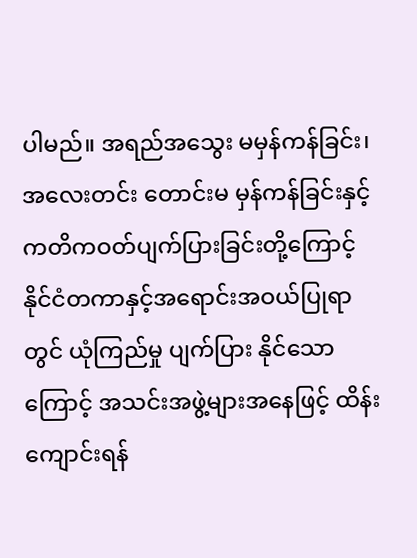ပါမည်။ အရည်အသွေး မမှန်ကန်ခြင်း၊ အလေးတင်း တောင်းမ မှန်ကန်ခြင်းနှင့် ကတိကဝတ်ပျက်ပြားခြင်းတို့ကြောင့် နိုင်ငံတကာနှင့်အရောင်းအဝယ်ပြုရာတွင် ယုံကြည်မှု ပျက်ပြား နိုင်သောကြောင့် အသင်းအဖွဲ့များအနေဖြင့် ထိန်းကျောင်းရန်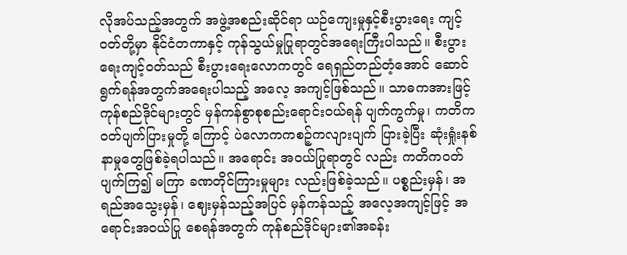လိုအပ်သည့်အတွက် အဖွဲ့အစည်းဆိုင်ရာ ယဉ်ကျေးမှုနှင့်စီးပွားရေး ကျင့်ဝတ်တို့မှာ နိုင်ငံတကာနှင့် ကုန်သွယ်မှုပြုရာတွင်အရေးကြီးပါသည်။ စီးပွားရေးကျင့်ဝတ်သည် စီးပွားရေးလောကတွင် ရေရှည်တည်တံ့အောင် ဆောင်ရွက်ရန်အတွက်အရေးပါသည့် အလေ့ အကျင့်ဖြစ်သည်။ သာဓကအားဖြင့် ကုန်စည်ဒိုင်များတွင် မှန်ကန်စွာစုစည်းရောင်းဝယ်ရန် ပျက်ကွက်မှု၊ ကတိကဝတ်ပျက်ပြားမှုတို့ ကြောင့် ပဲလောကကစဉ့်ကလျားပျက် ပြားခဲ့ပြီး ဆုံးရှုံးနစ်နာမှုတွေဖြစ်ခဲ့ရပါသည်။ အရောင်း အဝယ်ပြုရာတွင် လည်း ကတိကဝတ် ပျက်ကြ၍ မကြာ ခဏတိုင်ကြားမှုများ လည်းဖြစ်ခဲ့သည်။ ပစ္စည်းမှန်၊ အရည်အသွေးမှန်၊ ဈေးမှန်သည့်အပြင် မှန်ကန်သည့် အလေ့အကျင့်ဖြင့် အရောင်းအဝယ်ပြု စေရန်အတွက် ကုန်စည်ဒိုင်များ၏အခန်း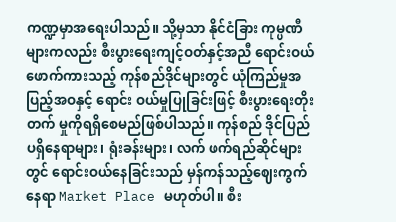ကဏ္ဍမှာအရေးပါသည်။ သို့မှသာ နိုင်ငံခြား ကုမ္ပဏီများကလည်း စီးပွားရေးကျင့်ဝတ်နှင့်အညီ ရောင်းဝယ်ဖောက်ကားသည့် ကုန်စည်ဒိုင်များတွင် ယုံကြည်မှုအပြည့်အဝနှင့် ရောင်း ဝယ်မှုပြုခြင်းဖြင့် စီးပွားရေးတိုးတက် မှုကိုရရှိစေမည်ဖြစ်ပါသည်။ ကုန်စည် ဒိုင်ပြည်ပရှိနေရာများ၊ ရုံးခန်းများ၊ လက် ဖက်ရည်ဆိုင်များတွင် ရောင်းဝယ်နေခြင်းသည် မှန်ကန်သည့်ဈေးကွက်နေရာ Market Place မဟုတ်ပါ။ စီး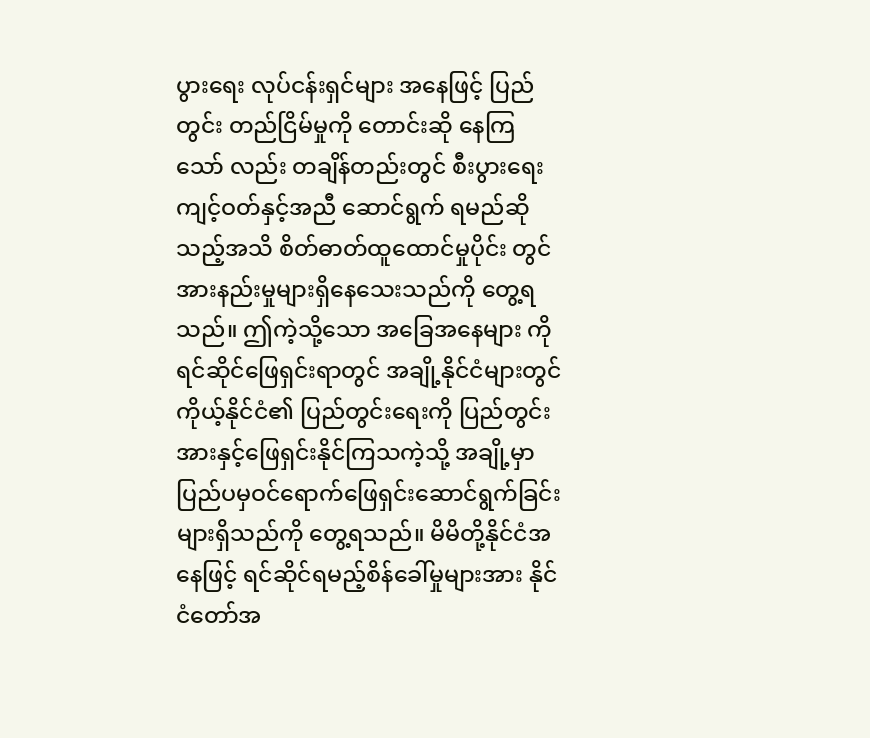ပွားရေး လုပ်ငန်းရှင်များ အနေဖြင့် ပြည်တွင်း တည်ငြိမ်မှုကို တောင်းဆို နေကြသော် လည်း တချိန်တည်းတွင် စီးပွားရေး ကျင့်ဝတ်နှင့်အညီ ဆောင်ရွက် ရမည်ဆို သည့်အသိ စိတ်ဓာတ်ထူထောင်မှုပိုင်း တွင် အားနည်းမှုများရှိနေသေးသည်ကို တွေ့ရသည်။ ဤကဲ့သို့သော အခြေအနေများ ကိုရင်ဆိုင်ဖြေရှင်းရာတွင် အချို့နိုင်ငံများတွင် ကိုယ့်နိုင်ငံ၏ ပြည်တွင်းရေးကို ပြည်တွင်း အားနှင့်ဖြေရှင်းနိုင်ကြသကဲ့သို့ အချို့မှာပြည်ပမှဝင်ရောက်ဖြေရှင်းဆောင်ရွက်ခြင်းများရှိသည်ကို တွေ့ရသည်။ မိမိတို့နိုင်ငံအနေဖြင့် ရင်ဆိုင်ရမည့်စိန်ခေါ်မှုများအား နိုင်ငံတော်အ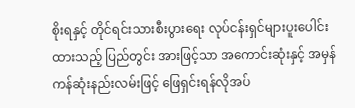စိုးရနှင့် တိုင်ရင်းသားစီးပွားရေး လုပ်ငန်းရှင်များပူးပေါင်းထားသည့် ပြည်တွင်း အားဖြင့်သာ အကောင်းဆုံးနှင့် အမှန်ကန်ဆုံးနည်းလမ်းဖြင့် ဖြေရှင်းရန်လိုအပ်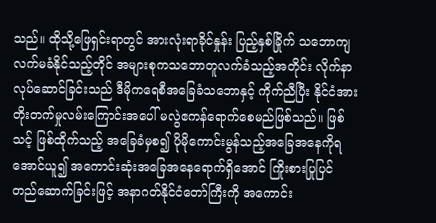သည်။ ထိုသို့ဖြေရှင်းရာတွင် အားလုံးရာခိုင်နှုန်း ပြည့်နှစ်ခြိုက် သဘောကျလက်မခံနိုင်သည့်တိုင် အများစုကသဘောတူလက်ခံသည့်အတိုင်း လိုက်နာလုပ်ဆောင်ခြင်းသည် ဒီမိုကရေစီအခြေခံသဘောနှင့် ကိုက်ညီပြီး နိုင်ငံအားတိုးတက်မှုလမ်းကြောင်းအပေါ် မလွဲဧကန်ရောက်စေမည်ဖြစ်သည်။ ဖြစ်သင့် ဖြစ်ထိုက်သည့် အခြေခံမှစ၍ ပိုမိုကောင်းမွန်သည့်အခြေအနေကိုရအောင်ယူ၍ အကောင်းဆုံးအခြေအနေရောက်ရှိအောင် ကြိုးစားပြုပြင် တည်ဆောက်ခြင်းဖြင့် အနာဂတ်နိုင်ငံတော်ကြီးကို အကောင်း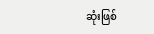ဆုံးဖြစ်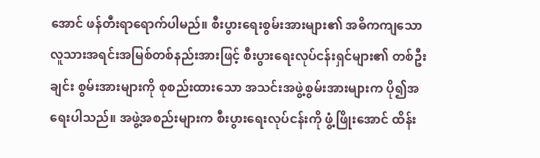အောင် ဖန်တီးရာရောက်ပါမည်။ စီးပွားရေးစွမ်းအားများ၏ အဓိကကျသောလူသားအရင်းအမြစ်တစ်နည်းအားဖြင့် စီးပွားရေးလုပ်ငန်းရှင်များ၏ တစ်ဦးချင်း စွမ်းအားများကို စုစည်းထားသော အသင်းအဖွဲ့စွမ်းအားများက ပို၍အရေးပါသည်။ အဖွဲ့အစည်းများက စီးပွားရေးလုပ်ငန်းကို ဖွံ့ဖြိုးအောင် ထိန်း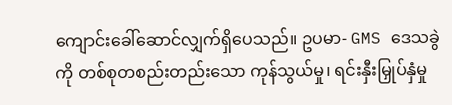ကျောင်းခေါ်ဆောင်လျှက်ရှိပေသည်။ ဥပမာ- GMS ဒေသခွဲကို တစ်စုတစည်းတည်းသော ကုန်သွယ်မှု၊ ရင်းနှီးမြှုပ်နှံမှု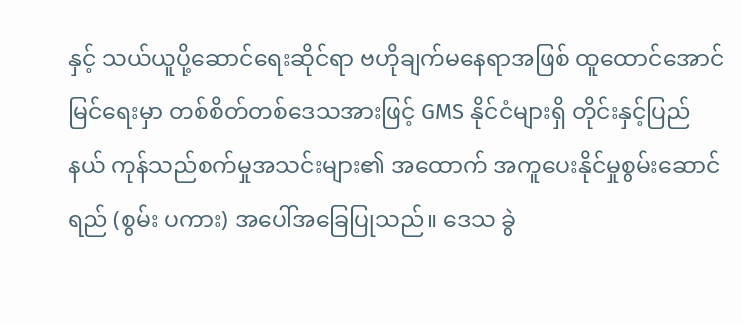နှင့် သယ်ယူပို့ဆောင်ရေးဆိုင်ရာ ဗဟိုချက်မနေရာအဖြစ် ထူထောင်အောင် မြင်ရေးမှာ တစ်စိတ်တစ်ဒေသအားဖြင့် GMS နိုင်ငံများရှိ တိုင်းနှင့်ပြည်နယ် ကုန်သည်စက်မှုအသင်းများ၏ အထောက် အကူပေးနိုင်မှုစွမ်းဆောင်ရည် (စွမ်း ပကား) အပေါ်အခြေပြုသည်။ ဒေသ ခွဲ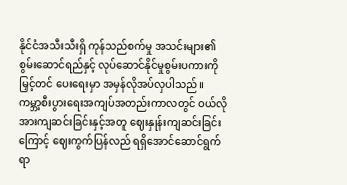နိုင်ငံအသီးသီးရှိ ကုန်သည်စက်မှု အသင်းများ၏ စွမ်းဆောင်ရည်နှင့် လုပ်ဆောင်နိုင်မှုစွမ်းပကားကို မြှင့်တင် ပေးရေးမှာ အမှန်လိုအပ်လှပါသည်။ ကမ္ဘာ့စီးပွားရေးအကျပ်အတည်းကာလတွင် ဝယ်လိုအားကျဆင်းခြင်းနှင့်အတူ ဈေးနှုန်းကျဆင်းခြင်းကြောင့် ဈေးကွက်ပြန်လည် ရရှိအောင်ဆောင်ရွက်ရာ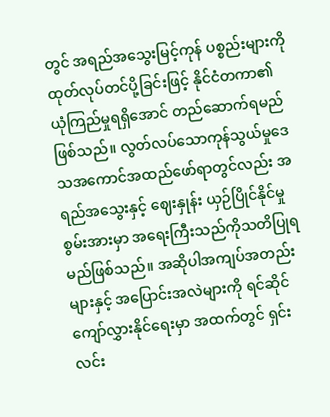တွင် အရည်အသွေးမြင့်ကုန် ပစ္စည်းများကို ထုတ်လုပ်တင်ပို့ခြင်းဖြင့် နိုင်ငံတကာ၏ ယုံကြည်မှုရရှိအောင် တည်ဆောက်ရမည်ဖြစ်သည်။ လွတ်လပ်သောကုန်သွယ်မှုဒေသအကောင်အထည်ဖော်ရာတွင်လည်း အရည်အသွေးနှင့် ဈေးနှုန်း ယှဉ်ပြိုင်နိုင်မှုစွမ်းအားမှာ အရေးကြီးသည်ကိုသတိပြုရမည်ဖြစ်သည်။ အဆိုပါအကျပ်အတည်းများနှင့် အပြောင်းအလဲများကို ရင်ဆိုင်ကျော်လွှားနိုင်ရေးမှာ အထက်တွင် ရှင်းလင်း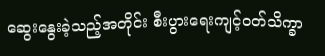ဆွေးနွေးခဲ့သည့်အတိုင်း စီးပွားရေးကျင့်ဝတ်သိက္ခာ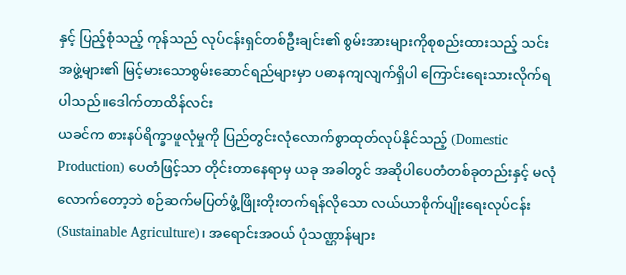နှင့် ပြည့်စုံသည့် ကုန်သည် လုပ်ငန်းရှင်တစ်ဦးချင်း၏ စွမ်းအားများကိုစုစည်းထားသည့် သင်းအဖွဲ့များ၏ မြင့်မားသောစွမ်းဆောင်ရည်များမှာ ပဓာနကျလျက်ရှိပါ ကြောင်းရေးသားလိုက်ရပါသည်။ဒေါက်တာထိန်လင်း
ယခင်က စားနပ်ရိက္ခာဖူလုံမှုကို ပြည်တွင်းလုံလောက်စွာထုတ်လုပ်နိုင်သည့် (Domestic Production) ပေတံဖြင့်သာ တိုင်းတာနေရာမှ ယခု အခါတွင် အဆိုပါပေတံတစ်ခုတည်းနှင့် မလုံလောက်တော့ဘဲ စဉ်ဆက်မပြတ်ဖွံ့ဖြိုးတိုးတက်ရန်လိုသော လယ်ယာစိုက်ပျိုးရေးလုပ်ငန်း (Sustainable Agriculture)၊ အရောင်းအဝယ် ပုံသဏ္ဌာန်များ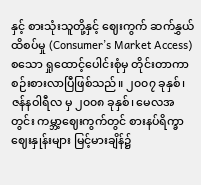နှင့် စားသုံးသူတို့နှင့် ဈေးကွက် ဆက်နွှယ်ထိစပ်မှု (Consumer’s Market Access) စသော ရှုထောင့်ပေါင်းစုံမှ တိုင်းတာကာ စဉ်းစားလာပြီဖြစ်သည်။ ၂၀၀၇ ခုနှစ်၊ ဇန်နဝါရီလ မှ ၂၀၀၈ ခုနှစ်၊ မေလအတွင်း ကမ္ဘာ့ဈေးကွက်တွင် စားနပ်ရိက္ခာဈေးနှုန်းများ မြင့်မားချိန်၌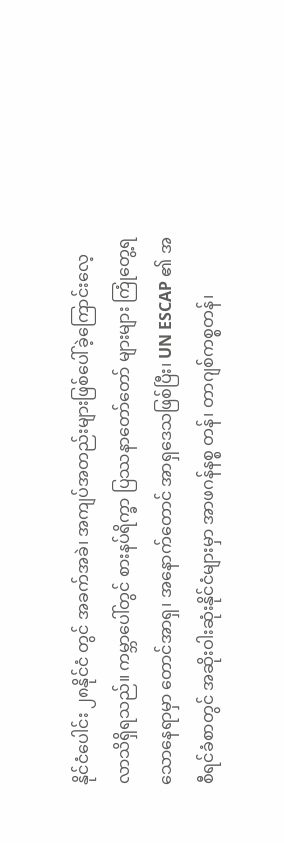နိုင်ငံပေါင်း ၂၈နိုင်ငံ တွင် အခက်အခဲ၊ အကျပ်အတည်းများဖြစ်ပေါ်ခဲ့ကြောင်းလေ့လာသိရှိရသည်။ ကမ္ဘာပေါ်တွင် စားနပ်ရိက္ခာ ပြဿနာတော်တော် များများ ကြုံတွေ့ရသောနေရာမှာ တောင်အာရှ၊ အနောက်တောင် အာရှဒေသဖြစ်ပြီး၊ UN ESCAP ၏ အစီရင်ခံစာတွင် အဆိုးဝါးဆုံးနိုင်ငံများမှာ အာဖဂန်နစ္စ တန်၊ တာဂျစ်ကစ္စတန်၊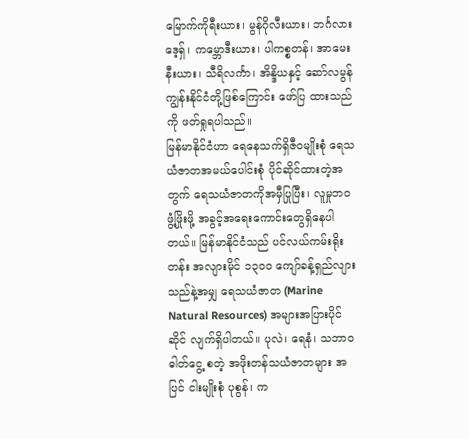မြောက်ကိုရီးယား၊ မွန်ဂိုလီးယား၊ ဘင်္ဂလားဒေ့ရှ်၊ ကမ္ဘောဒီးယား၊ ပါကစ္စတန်၊ အာမေး နီးယား၊ သီရိလင်္ကာ၊ အိန္ဒိယနှင့် ဆော်လမွန်ကျွန်းနိုင်ငံတို့ဖြစ်ကြောင်း ဖော်ပြ ထားသည်ကို ဖတ်ရှုရပါသည်။
မြန်မာနိုင်ငံဟာ ရေနေသက်ရှိဇီဝမျိုးစုံ ရေသယံဇာတအမယ်ပေါင်းစုံ ပိုင်ဆိုင်ထားတဲ့အတွက် ရေသယံဇာတကိုအမှီပြုပြီး၊ လူမှုဘ၀ ဖွံ့ဖြိုးဖို့ အခွင့်အရေးကောင်းတွေရှိနေပါတယ်။ မြန်မာနိုင်ငံသည် ပင်လယ်ကမ်းရိုးတန်း အလျားမိုင် ၁၃၀၀ ကျော်ခန့်ရှည်လျား သည်နဲ့အမျှ ရေသယံဇာတ (Marine Natural Resources) အများအပြားပိုင်ဆိုင် လျက်ရှိပါတယ်။ ပုလဲ၊ ရေနံ၊ သဘာ၀ ဓါတ်ငွေ့ စတဲ့ အဖိုးတန်သယံဇာတများ အပြင် ငါးမျိုးစုံ ပုစွန်၊ က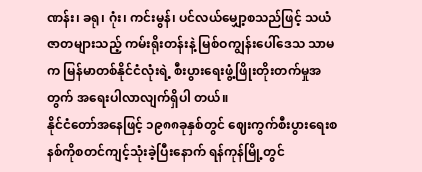ဏန်း၊ ခရု၊ ဂုံး၊ ကင်းမွန်၊ ပင်လယ်မျှော့စသည်ဖြင့် သယံဇာတများသည့် ကမ်းရိုးတန်းနဲ့ မြစ်ဝကျွန်းပေါ်ဒေသ သာမက မြန်မာတစ်နိုင်ငံလုံးရဲ့ စီးပွားရေးဖွံ့ဖြိုးတိုးတက်မှုအတွက် အရေးပါလာလျက်ရှိပါ တယ်။
နိုင်ငံတော်အနေဖြင့် ၁၉၈၈ခုနှစ်တွင် ဈေးကွက်စီးပွားရေးစနစ်ကိုစတင်ကျင့်သုံးခဲ့ပြီးနောက် ရန်ကုန်မြို့တွင်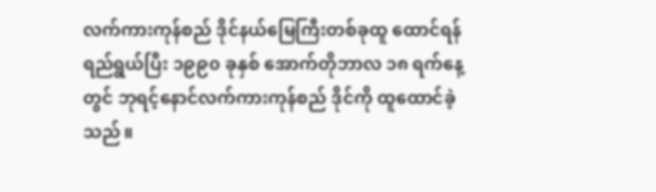လက်ကားကုန်စည် ဒိုင်နယ်မြေကြီးတစ်ခုထူ ထောင်ရန်ရည်ရွယ်ပြီး ၁၉၉၀ ခုနှစ် အောက်တိုဘာလ ၁၈ ရက်နေ့တွင် ဘုရင့်နောင်လက်ကားကုန်စည် ဒိုင်ကို ထူထောင်ခဲ့သည်။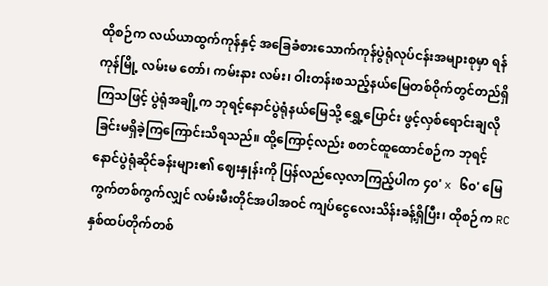ထိုစဉ်က လယ်ယာထွက်ကုန်နှင့် အခြေခံစားသောက်ကုန်ပွဲရုံလုပ်ငန်းအများစုမှာ ရန်ကုန်မြို့ လမ်းမ တော်၊ ကမ်းနား လမ်း၊ ဝါးတန်းစသည့်နယ်မြေတစ်ဝိုက်တွင်တည်ရှိကြသဖြင့် ပွဲရုံအချို့က ဘုရင့်နောင်ပွဲရုံနယ်မြေသို့ ရွှေ့ပြောင်း ဖွင့်လှစ်ရောင်းချလိုခြင်းမရှိခဲ့ကြကြောင်းသိရသည်။ ထို့ကြောင့်လည်း စတင်ထူထောင်စဉ်က ဘုရင့်နောင်ပွဲရုံဆိုင်ခန်းများ၏ ဈေးနှုန်းကို ပြန်လည်လေ့လာကြည့်ပါက ၄၀' x ၆၀' မြေကွက်တစ်ကွက်လျှင် လမ်းမီးတိုင်အပါအဝင် ကျပ်ငွေလေးသိန်းခန့်ရှိပြီး၊ ထိုစဉ်က RC နှစ်ထပ်တိုက်တစ်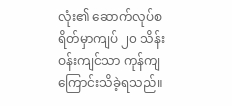လုံး၏ ဆောက်လုပ်စရိတ်မှာကျပ် ၂၀ သိန်းဝန်းကျင်သာ ကုန်ကျကြောင်းသိခဲ့ရသည်။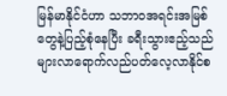မြန်မာနိုင်ငံဟာ သဘာဝအရင်းအမြစ်တွေနဲ့ပြည့်စုံနေပြီး ခရီးသွားဧည့်သည်များလာရောက်လည်ပတ်လေ့လာနိုင်စ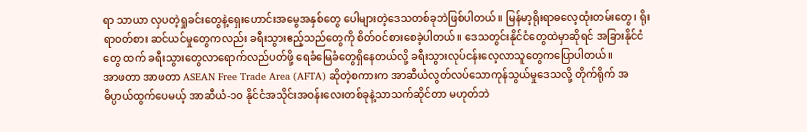ရာ သာယာ လှပတဲ့ရှုခင်းတွေနဲ့ရှေးဟောင်းအမွေအနှစ်တွေ ပေါများတဲ့ဒေသတစ်ခုဘဲဖြစ်ပါတယ်။ မြန်မာ့ရိုးရာဓလေ့ထုံးတမ်းတွေ၊ ရိုးရာဝတ်စား ဆင်ယင်မှုတွေကလည်း ခရီးသွားဧည့်သည်တွေကို စိတ်ဝင်စားစေခဲ့ပါတယ်။ ဒေသတွင်းနိုင်ငံတွေထဲမှာဆိုရင် အခြားနိုင်ငံတွေ ထက် ခရီးသွားတွေလာရောက်လည်ပတ်ဖို့ ရေခံမြေခံတွေရှိနေတယ်လို့ ခရီးသွားလုပ်ငန်းလေ့လာသူတွေကပြောပါတယ်။
အာဖတာ အာဖတာ ASEAN Free Trade Area (AFTA) ဆိုတဲ့စကားက အာဆီယံလွတ်လပ်သောကုန်သွယ်မှုဒေသလို့ တိုက်ရိုက် အဓိပ္ပာယ်ထွက်ပေမယ့် အာဆီယံ-၁၀ နိုင်ငံအသိုင်းအဝန်းလေးတစ်ခုနဲ့သာသက်ဆိုင်တာ မဟုတ်ဘဲ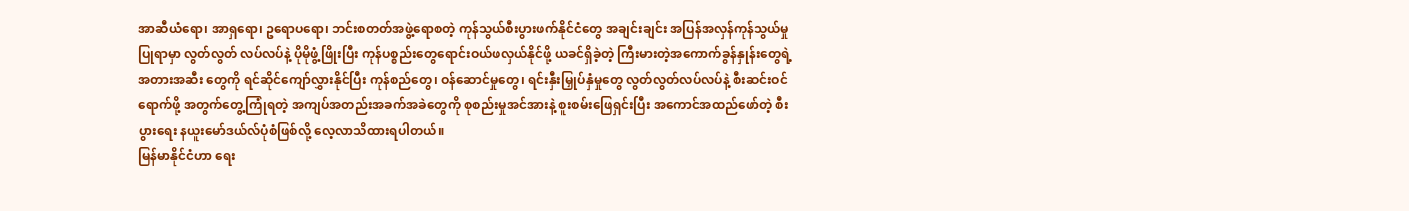အာဆီယံရော၊ အာရှရော၊ ဥရောပရော၊ ဘင်းစတတ်အဖွဲ့ရောစတဲ့ ကုန်သွယ်စီးပွားဖက်နိုင်ငံတွေ အချင်းချင်း အပြန်အလှန်ကုန်သွယ်မှုပြုရာမှာ လွတ်လွတ် လပ်လပ်နဲ့ ပိုမိုဖွံ့ဖြိုးပြီး ကုန်ပစ္စည်းတွေရောင်းဝယ်ဖလှယ်နိုင်ဖို့ ယခင်ရှိခဲ့တဲ့ ကြီးမားတဲ့အကောက်ခွန်နှုန်းတွေရဲ့ အတားအဆီး တွေကို ရင်ဆိုင်ကျော်လွှားနိုင်ပြီး ကုန်စည်တွေ၊ ဝန်ဆောင်မှုတွေ၊ ရင်းနှီးမြှုပ်နှံမှုတွေ လွတ်လွတ်လပ်လပ်နဲ့ စီးဆင်းဝင်ရောက်ဖို့ အတွက်တွေ့ကြုံရတဲ့ အကျပ်အတည်းအခက်အခဲတွေကို စုစည်းမှုအင်အားနဲ့ စူးစမ်းဖြေရှင်းပြီး အကောင်အထည်ဖော်တဲ့ စီးပွားရေး နယူးမော်ဒယ်လ်ပုံစံဖြစ်လို့ လေ့လာသိထားရပါတယ်။
မြန်မာနိုင်ငံဟာ ရေး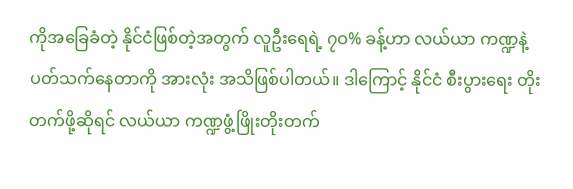ကိုအခြေခံတဲ့ နိုင်ငံဖြစ်တဲ့အတွက် လူဦးရေရဲ့ ၇ဝ% ခန့်ဟာ လယ်ယာ ကဏ္ဍနဲ့ ပတ်သက်နေတာကို အားလုံး အသိဖြစ်ပါတယ်။ ဒါကြောင့် နိုင်ငံ စီးပွားရေး တိုးတက်ဖို့ဆိုရင် လယ်ယာ ကဏ္ဍဖွံ့ဖြိုးတိုးတက်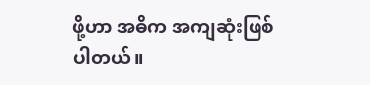ဖို့ဟာ အဓိက အကျဆုံးဖြစ်ပါတယ်။